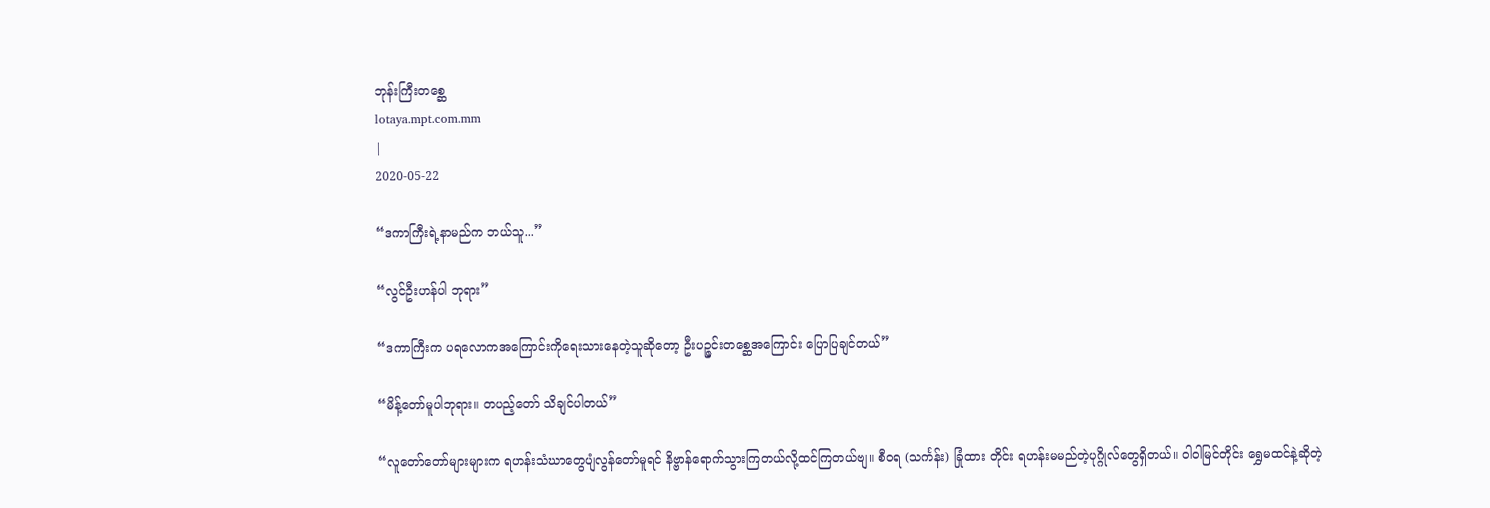ဘုန်းကြီးတစ္ဆေ
lotaya.mpt.com.mm
|
2020-05-22

“ဒကာကြီးရဲ့နာမည်က ဘယ်သူ...”

“လွင်ဦးဟန်ပါ ဘုရား”

“ဒကာကြီးက ပရလောကအကြောင်းကိုရေးသားနေတဲ့သူဆိုတော့ ဦးပဉ္ဇင်းတစ္ဆေအကြောင်း ပြောပြချင်တယ်”

“မိန့်တော်မူပါဘုရား။ တပည့်တော် သိချင်ပါတယ်”

“လူတော်တော်များများက ရဟန်းသံဃာတွေပျံလွန်တော်မူရင် နိဗ္ဗာန်ရောက်သွားကြတယ်လို့ထင်ကြတယ်ဗျ။ စီဝရ (သင်္ကန်း) ခြုံထား တိုင်း ရဟန်းမမည်တဲ့ပုဂ္ဂိုလ်တွေရှိတယ်။ ဝါဝါမြင်တိုင်း ရွှေမထင်နဲ့ဆိုတဲ့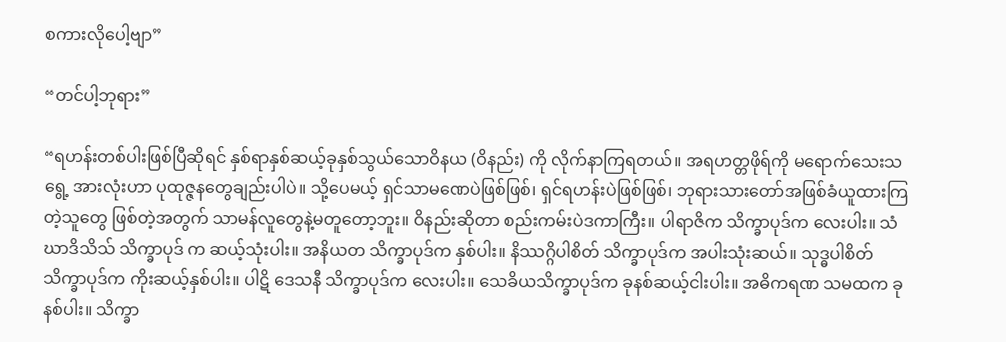စကားလိုပေါ့ဗျာ”

“တင်ပါ့ဘုရား”

“ရဟန်းတစ်ပါးဖြစ်ပြီဆိုရင် နှစ်ရာနှစ်ဆယ့်ခုနှစ်သွယ်သောဝိနယ (ဝိနည်း) ကို လိုက်နာကြရတယ်။ အရဟတ္တဖိုရ်ကို မရောက်သေးသ ရွေ့ အားလုံးဟာ ပုထုဇ္ဇနတွေချည်းပါပဲ။ သို့ပေမယ့် ရှင်သာမဏေပဲဖြစ်ဖြစ်၊ ရှင်ရဟန်းပဲဖြစ်ဖြစ်၊ ဘုရားသားတော်အဖြစ်ခံယူထားကြတဲ့သူတွေ ဖြစ်တဲ့အတွက် သာမန်လူတွေနဲ့မတူတော့ဘူး။ ဝိနည်းဆိုတာ စည်းကမ်းပဲဒကာကြီး။ ပါရာဇိက သိက္ခာပုဒ်က လေးပါး။ သံဃာဒိသိသ် သိက္ခာပုဒ် က ဆယ့်သုံးပါး။ အနိယတ သိက္ခာပုဒ်က နှစ်ပါး။ နိဿဂ္ဂိပါစိတ် သိက္ခာပုဒ်က အပါးသုံးဆယ်။ သုဒ္ဓပါစိတ် သိက္ခာပုဒ်က ကိုးဆယ့်နှစ်ပါး။ ပါဋိ ဒေသနီ သိက္ခာပုဒ်က လေးပါး။ သေခိယသိက္ခာပုဒ်က ခုနစ်ဆယ့်ငါးပါး။ အဓိကရဏ သမထက ခုနစ်ပါး။ သိက္ခာ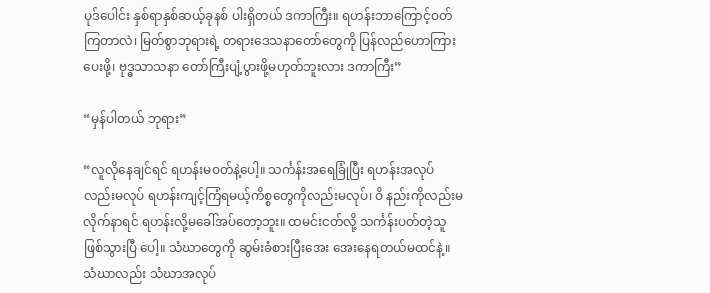ပုဒ်ပေါင်း နှစ်ရာနှစ်ဆယ့်ခုနစ် ပါးရှိတယ် ဒကာကြီး။ ရဟန်းဘာကြောင့်ဝတ်ကြတာလဲ၊ မြတ်စွာဘုရားရဲ့ တရားဒေသနာတော်တွေကို ပြန်လည်ဟောကြားပေးဖို့၊ ဗုဒ္ဓသာသနာ တော်ကြီးပျံ့ပွားဖို့မဟုတ်ဘူးလား ဒကာကြီး”

“မှန်ပါတယ် ဘုရား”

“လူလိုနေချင်ရင် ရဟန်းမဝတ်နဲ့ပေါ့။ သင်္ကန်းအရေခြုံပြီး ရဟန်းအလုပ်လည်းမလုပ် ရဟန်းကျင့်ကြံရမယ့်ကိစ္စတွေကိုလည်းမလုပ်၊ ဝိ နည်းကိုလည်းမလိုက်နာရင် ရဟန်းလို့မခေါ်အပ်တော့ဘူး။ ထမင်းငတ်လို့ သင်္ကန်းပတ်တဲ့သူဖြစ်သွားပြီ ပေါ့။ သံဃာတွေကို ဆွမ်းခံစားပြီးအေး အေးနေရတယ်မထင်နဲ့။ သံဃာလည်း သံဃာအလုပ်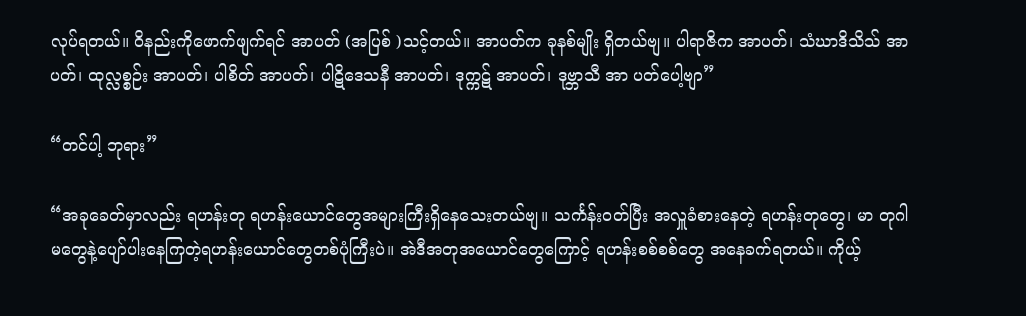လုပ်ရတယ်။ ဝိနည်းကိုဖောက်ဖျက်ရင် အာပတ် (အပြစ် )သင့်တယ်။ အာပတ်က ခုနစ်မျိုး ရှိတယ်ဗျ။ ပါရာဇိက အာပတ်၊ သံဃာဒိသိသ် အာပတ်၊ ထုလ္လစ္စဉ်း အာပတ်၊ ပါစိတ် အာပတ်၊ ပါဋိဒေသနီ အာပတ်၊ ဒုက္ကဋ် အာပတ်၊ ဒုဗ္ဘာသီ အာ ပတ်ပေါ့ဗျာ”

“တင်ပါ့ ဘုရား”

“အခုခေတ်မှာလည်း ရဟန်းတု ရဟန်းယောင်တွေအများကြီးရှိနေသေးတယ်ဗျ။ သင်္ကန်းဝတ်ပြီး အလှူခံစားနေတဲ့ ရဟန်းတုတွေ၊ မာ တုဂါမတွေနဲ့ပျော်ပါးနေကြတဲ့ရဟန်းယောင်တွေတစ်ပုံကြီးပဲ။ အဲဒီအတုအယောင်တွေကြောင့် ရဟန်းစစ်စစ်တွေ အနေခက်ရတယ်။ ကိုယ့်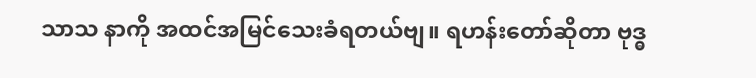သာသ နာကို အထင်အမြင်သေးခံရတယ်ဗျ။ ရဟန်းတော်ဆိုတာ ဗုဒ္ဓ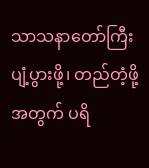သာသနာတော်ကြီး ပျံ့ပွားဖို့၊ တည်တံ့ဖို့အတွက် ပရိ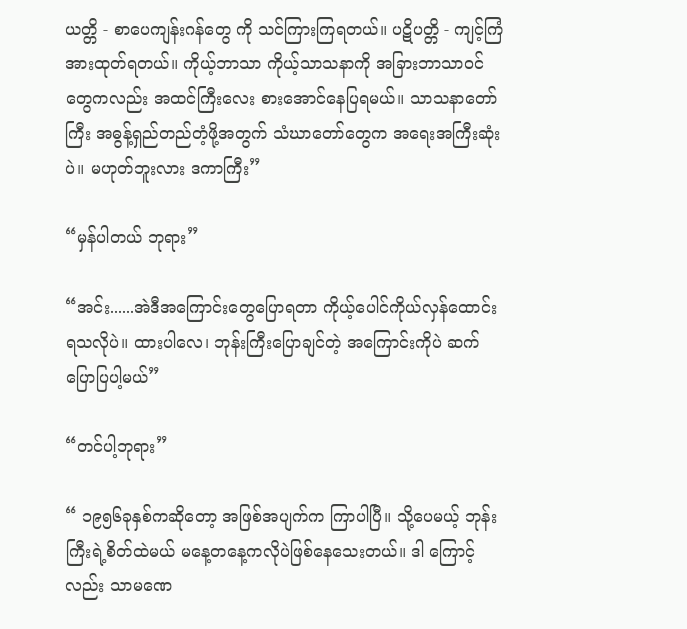ယတ္တိ - စာပေကျန်းဂန်တွေ ကို သင်ကြားကြရတယ်။ ပဋိပတ္တိ - ကျင့်ကြံအားထုတ်ရတယ်။ ကိုယ့်ဘာသာ ကိုယ့်သာသနာကို အခြားဘာသာဝင်တွေကလည်း အထင်ကြီးလေး စားအောင်နေပြရမယ်။ သာသနာတော်ကြီး အဓွန့်ရှည်တည်တံ့ဖို့အတွက် သံဃာတော်တွေက အရေးအကြီးဆုံးပဲ။ မဟုတ်ဘူးလား ဒကာကြီး”

“မှန်ပါတယ် ဘုရား”

“အင်း......အဲဒီအကြောင်းတွေပြောရတာ ကိုယ့်ပေါင်ကိုယ်လှန်ထောင်းရသလိုပဲ။ ထားပါလေ၊ ဘုန်းကြီးပြောချင်တဲ့ အကြောင်းကိုပဲ ဆက်ပြောပြပါ့မယ်”

“တင်ပါ့ဘုရား”

“ ၁၉၅၆ခုနှစ်ကဆိုတော့ အဖြစ်အပျက်က ကြာပါပြီ။ သို့ပေမယ့် ဘုန်းကြီးရဲ့စိတ်ထဲမယ် မနေ့တနေ့ကလိုပဲဖြစ်နေသေးတယ်။ ဒါ ကြောင့်လည်း သာမဏေ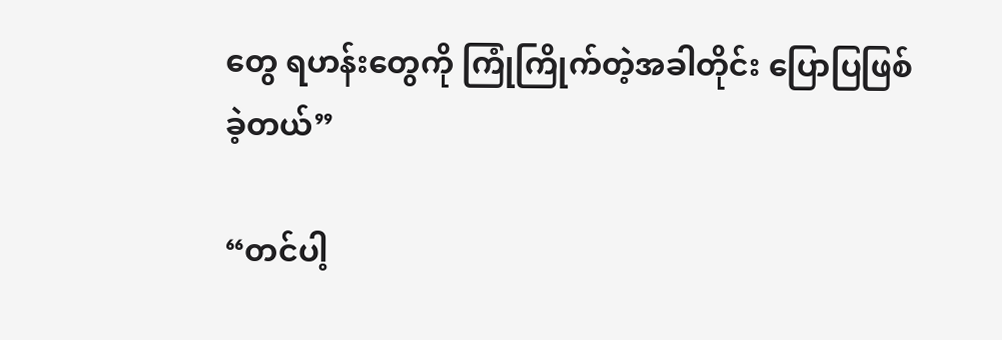တွေ ရဟန်းတွေကို ကြုံကြိုက်တဲ့အခါတိုင်း ပြောပြဖြစ်ခဲ့တယ်”

“တင်ပါ့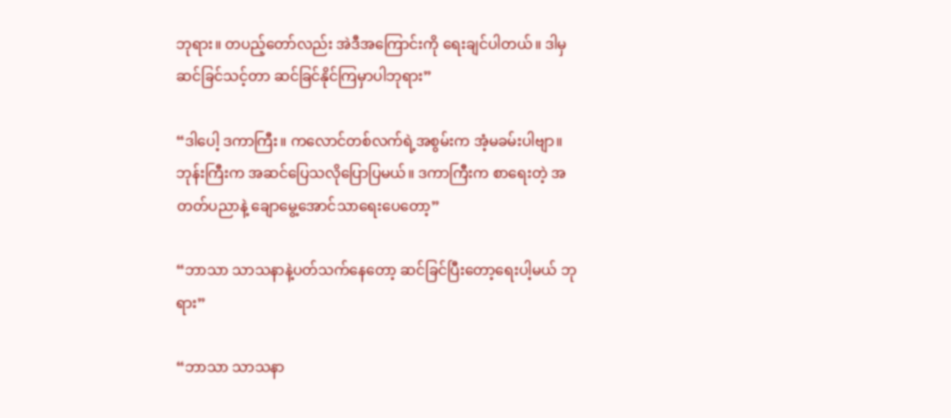ဘုရား။ တပည့်တော်လည်း အဲဒီအကြောင်းကို ရေးချင်ပါတယ်။ ဒါမှ ဆင်ခြင်သင့်တာ ဆင်ခြင်နိုင်ကြမှာပါဘုရား”

“ဒါပေါ့ ဒကာကြီး။ ကလောင်တစ်လက်ရဲ့အစွမ်းက အံ့မခမ်းပါဗျာ။ ဘုန်းကြီးက အဆင်ပြေသလိုပြောပြမယ်။ ဒကာကြီးက စာရေးတဲ့ အတတ်ပညာနဲ့ ချောမွေ့အောင်သာရေးပေတော့”

“ဘာသာ သာသနာနဲ့ပတ်သက်နေတော့ ဆင်ခြင်ပြီးတော့ရေးပါ့မယ် ဘုရား”

“ဘာသာ သာသနာ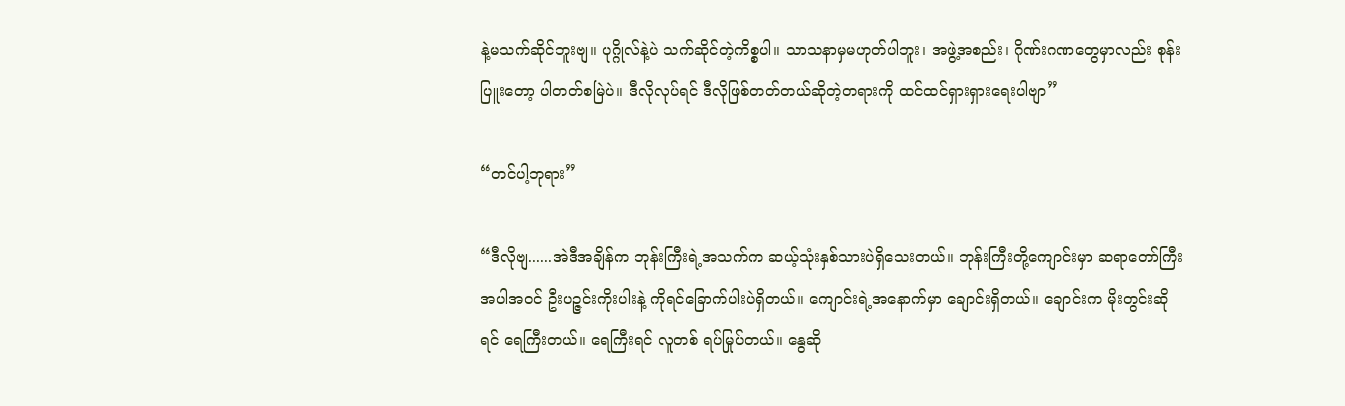နဲ့မသက်ဆိုင်ဘူးဗျ။ ပုဂ္ဂိုလ်နဲ့ပဲ သက်ဆိုင်တဲ့ကိစ္စပါ။ သာသနာမှမဟုတ်ပါဘူး၊ အဖွဲ့အစည်း၊ ဂိုဏ်းဂဏတွေမှာလည်း စုန်းပြူးတော့ ပါတတ်စမြဲပဲ။ ဒီလိုလုပ်ရင် ဒီလိုဖြစ်တတ်တယ်ဆိုတဲ့တရားကို ထင်ထင်ရှားရှားရေးပါဗျာ”

“တင်ပါ့ဘုရား”

“ဒီလိုဗျ......အဲဒီအချိန်က ဘုန်းကြီးရဲ့အသက်က ဆယ့်သုံးနှစ်သားပဲရှိသေးတယ်။ ဘုန်းကြီးတို့ကျောင်းမှာ ဆရာတော်ကြီးအပါအဝင် ဦးပဉ္ဇင်းကိုးပါးနဲ့ ကိုရင်ခြောက်ပါးပဲရှိတယ်။ ကျောင်းရဲ့အနောက်မှာ ချောင်းရှိတယ်။ ချောင်းက မိုးတွင်းဆိုရင် ရေကြီးတယ်။ ရေကြီးရင် လူတစ် ရပ်မြုပ်တယ်။ နွေဆို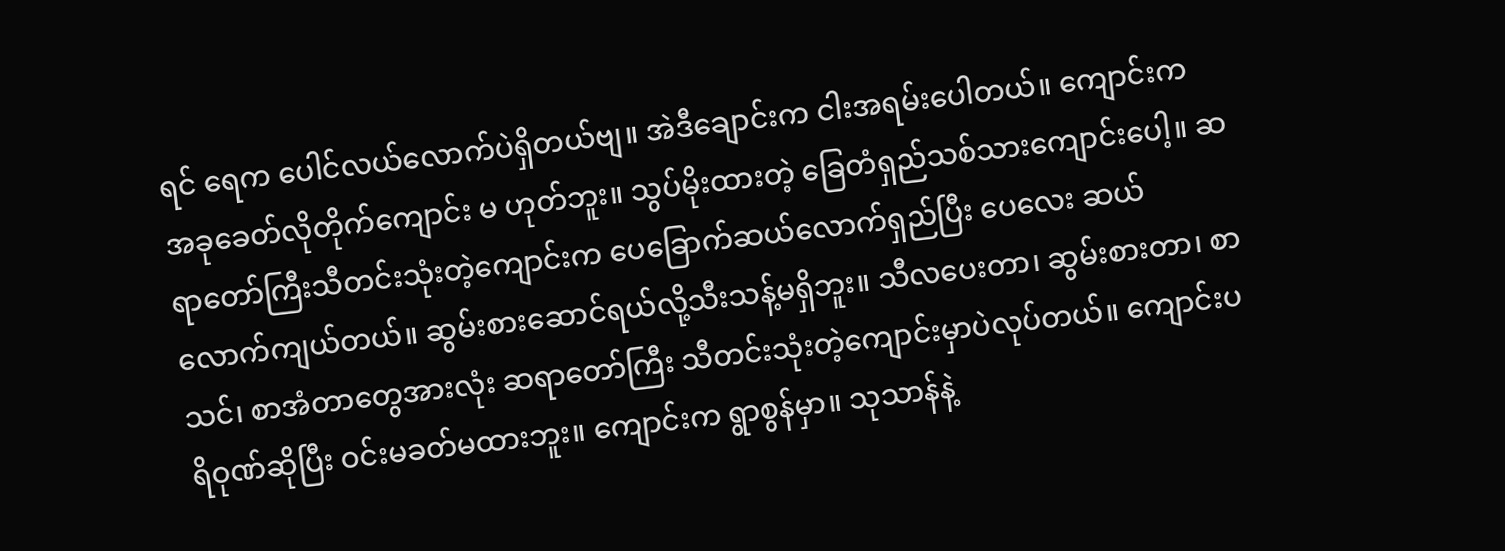ရင် ရေက ပေါင်လယ်လောက်ပဲရှိတယ်ဗျ။ အဲဒီချောင်းက ငါးအရမ်းပေါတယ်။ ကျောင်းက အခုခေတ်လိုတိုက်ကျောင်း မ ဟုတ်ဘူး။ သွပ်မိုးထားတဲ့ ခြေတံရှည်သစ်သားကျောင်းပေါ့။ ဆရာတော်ကြီးသီတင်းသုံးတဲ့ကျောင်းက ပေခြောက်ဆယ်လောက်ရှည်ပြီး ပေလေး ဆယ်လောက်ကျယ်တယ်။ ဆွမ်းစားဆောင်ရယ်လို့သီးသန့်မရှိဘူး။ သီလပေးတာ၊ ဆွမ်းစားတာ၊ စာသင်၊ စာအံတာတွေအားလုံး ဆရာတော်ကြီး သီတင်းသုံးတဲ့ကျောင်းမှာပဲလုပ်တယ်။ ကျောင်းပရိဝုဏ်ဆိုပြီး ဝင်းမခတ်မထားဘူး။ ကျောင်းက ရွာစွန်မှာ။ သုသာန်နဲ့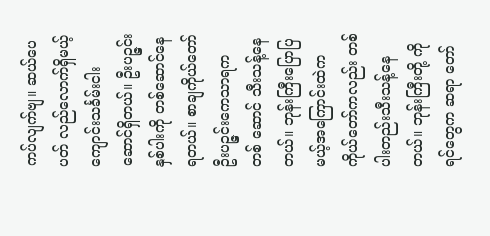ကပ်လျက်ဗျ။ ဆယ်ပေပတ် လည်လောက်ရှိမယ့် ကျောင်းသင်္ခမ်းငါးဆောင်ရှိတယ်။ ဦးပဉ္ဇင်းနှစ်ပါးကို တစ်ဆောင်နေရတယ်။ စာချကိုယ်တော် ဦးပဉ္ဇင်းကေသာရက တစ် ဆောင် သီးသန့်နေတယ်။ ဘုန်းကြီးပြောပြမယ့်အကြောင်းထဲက ကိုယ်တော်ကလည်း တစ်ပါးတည်းသီးသန့်နေတယ်။ ဘုန်းကြီးတို့ ကိုရင်တွေက ဆရာ တော်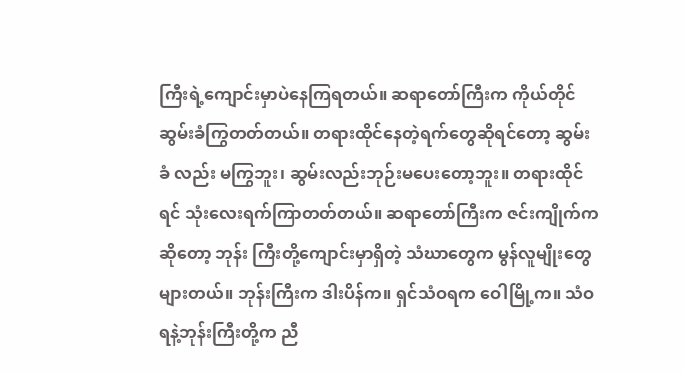ကြီးရဲ့ကျောင်းမှာပဲနေကြရတယ်။ ဆရာတော်ကြီးက ကိုယ်တိုင်ဆွမ်းခံကြွတတ်တယ်။ တရားထိုင်နေတဲ့ရက်တွေဆိုရင်တော့ ဆွမ်းခံ လည်း မကြွဘူး၊ ဆွမ်းလည်းဘုဉ်းမပေးတော့ဘူး။ တရားထိုင်ရင် သုံးလေးရက်ကြာတတ်တယ်။ ဆရာတော်ကြီးက ဇင်းကျိုက်ကဆိုတော့ ဘုန်း ကြီးတို့ကျောင်းမှာရှိတဲ့ သံဃာတွေက မွန်လူမျိုးတွေများတယ်။ ဘုန်းကြီးက ဒါးပိန်က။ ရှင်သံဝရက ဝေါမြို့က။ သံဝရနဲ့ဘုန်းကြီးတို့က ညီ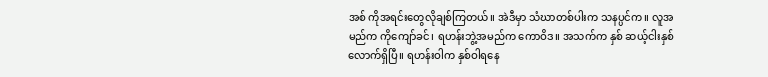အစ် ကိုအရင်းတွေလိုချစ်ကြတယ်။ အဲဒီမှာ သံဃာတစ်ပါးက သနပ္ပင်က။ လူအမည်က ကိုကျော်ခင်၊ ရဟန်းဘွဲ့အမည်က ကောဝိဒ။ အသက်က နှစ် ဆယ့်ငါးနှစ်လောက်ရှိပြီ။ ရဟန်းဝါက နှစ်ဝါရနေ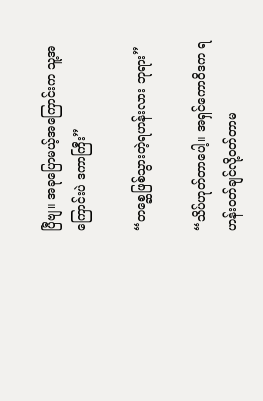ပြီဗျ။ အခုပြောမယ့်အကြောင်းက သူ့အကြောင်းပဲ ဒကာကြီး”

“တစ္ဆေဖြစ်သွားတဲ့ရဟန်းလား ဘုရား”

“သိပ်ဟုတ်တာပေါ့။ အရှင်ကောဝိဒက ရဟန်းဝတ်ချင်လို့ဝတ်တာမ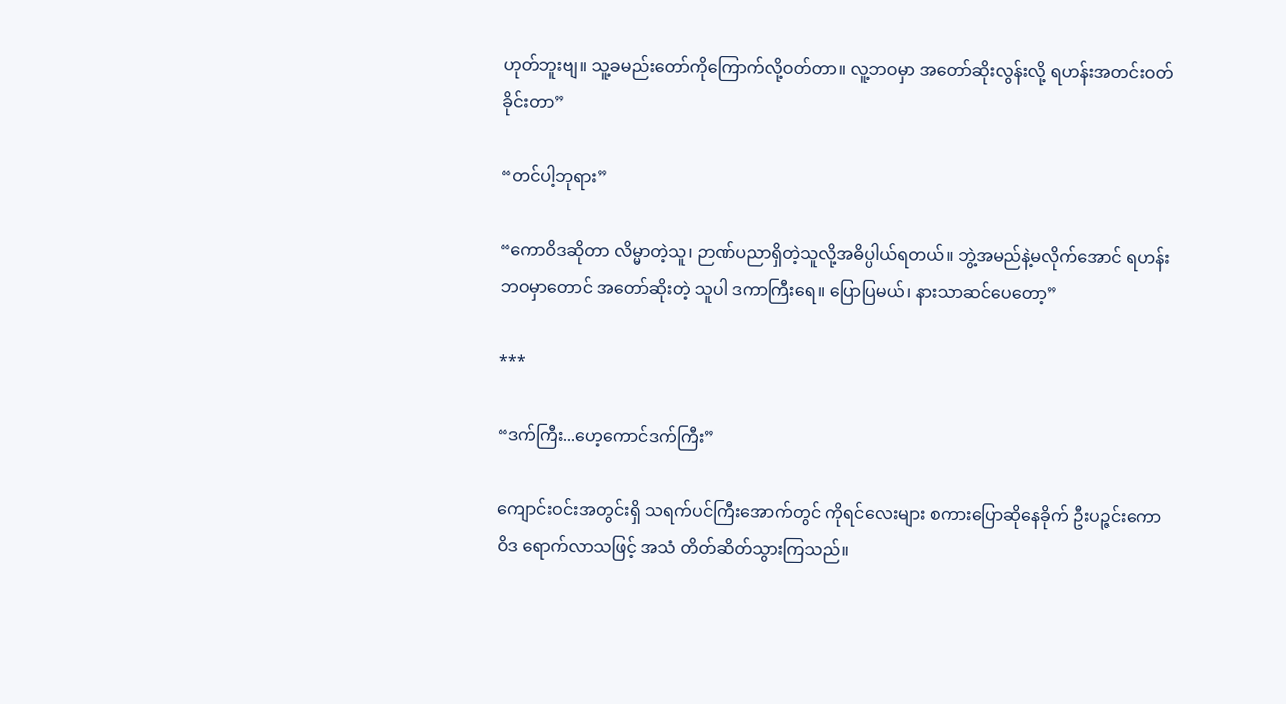ဟုတ်ဘူးဗျ။ သူ့ခမည်းတော်ကိုကြောက်လို့ဝတ်တာ။ လူ့ဘဝမှာ အတော်ဆိုးလွန်းလို့ ရဟန်းအတင်းဝတ်ခိုင်းတာ”

“တင်ပါ့ဘုရား”

“ကောဝိဒဆိုတာ လိမ္မာတဲ့သူ၊ ဉာဏ်ပညာရှိတဲ့သူလို့အဓိပ္ပါယ်ရတယ်။ ဘွဲ့အမည်နဲ့မလိုက်အောင် ရဟန်းဘဝမှာတောင် အတော်ဆိုးတဲ့ သူပါ ဒကာကြီးရေ။ ပြောပြမယ်၊ နားသာဆင်ပေတော့”

***

“ဒက်ကြီး...ဟေ့ကောင်ဒက်ကြီး”

ကျောင်းဝင်းအတွင်းရှိ သရက်ပင်ကြီးအောက်တွင် ကိုရင်လေးများ စကားပြောဆိုနေခိုက် ဦးပဉ္ဇင်းကောဝိဒ ရောက်လာသဖြင့် အသံ တိတ်ဆိတ်သွားကြသည်။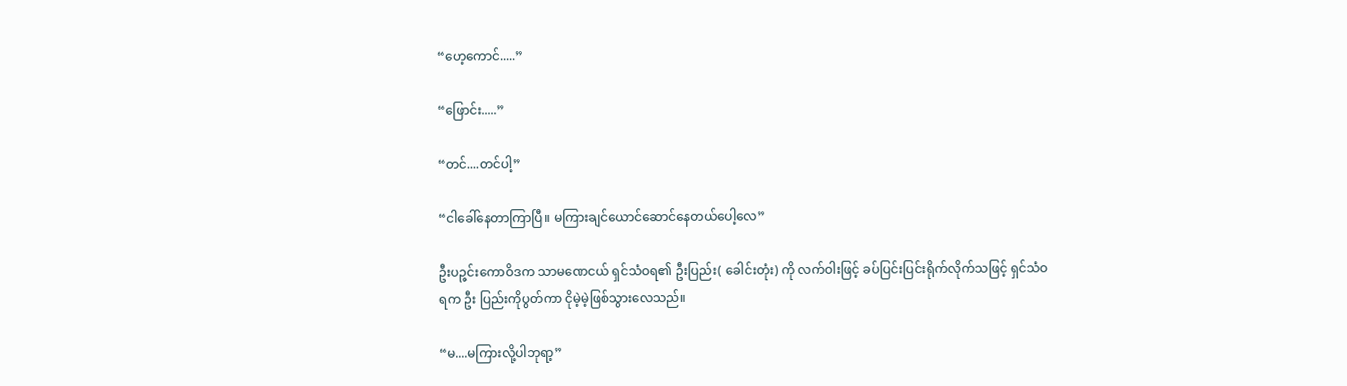“ဟေ့ကောင်.....”

“ဖြောင်း.....”

“တင်....တင်ပါ့”

“ငါခေါ်နေတာကြာပြီ။ မကြားချင်ယောင်ဆောင်နေတယ်ပေါ့လေ”

ဦးပဉ္ဇင်းကောဝိဒက သာမဏေငယ် ရှင်သံဝရ၏ ဦးပြည်း( ခေါင်းတုံး) ကို လက်ဝါးဖြင့် ခပ်ပြင်းပြင်းရိုက်လိုက်သဖြင့် ရှင်သံဝရက ဦး ပြည်းကိုပွတ်ကာ ငိုမဲ့မဲ့ဖြစ်သွားလေသည်။

“မ....မကြားလို့ပါဘုရာ့”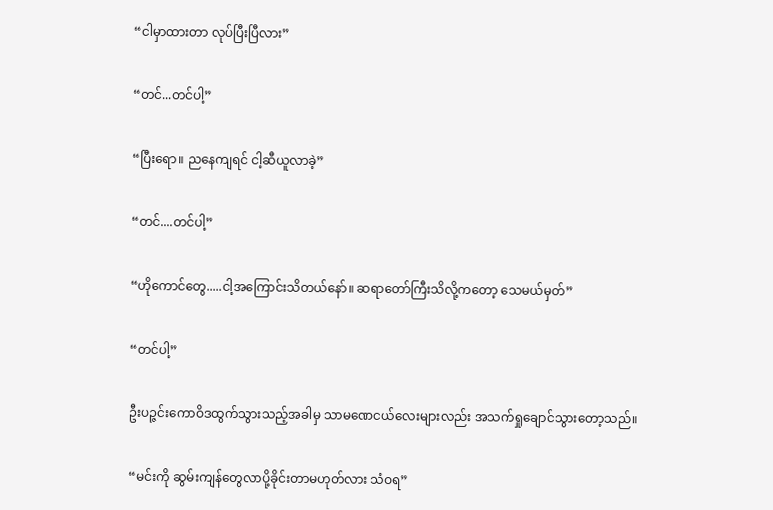“ငါမှာထားတာ လုပ်ပြီးပြီလား”

“တင်...တင်ပါ့”

“ပြီးရော။ ညနေကျရင် ငါ့ဆီယူလာခဲ့”

“တင်....တင်ပါ့”

“ဟိုကောင်တွေ.....ငါ့အကြောင်းသိတယ်နော်။ ဆရာတော်ကြီးသိလို့ကတော့ သေမယ်မှတ်”

“တင်ပါ့”

ဦးပဉ္ဇင်းကောဝိဒထွက်သွားသည့်အခါမှ သာမဏေငယ်လေးများလည်း အသက်ရှုချောင်သွားတော့သည်။

“မင်းကို ဆွမ်းကျန်တွေလာပို့ခိုင်းတာမဟုတ်လား သံဝရ”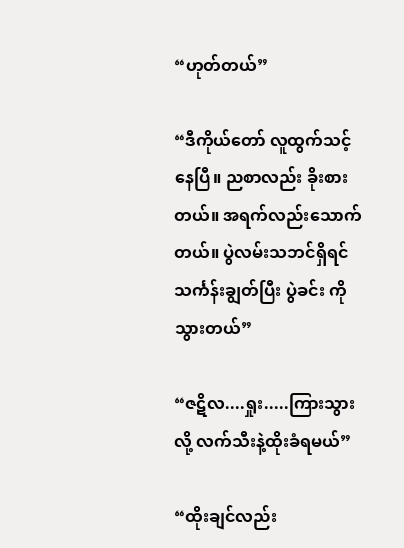“ဟုတ်တယ်”

“ဒီကိုယ်တော် လူထွက်သင့်နေပြီ။ ညစာလည်း ခိုးစားတယ်။ အရက်လည်းသောက်တယ်။ ပွဲလမ်းသဘင်ရှိရင် သင်္ကန်းချွတ်ပြီး ပွဲခင်း ကိုသွားတယ်”

“ဇဋိလ....ရှုး.....ကြားသွားလို့ လက်သီးနဲ့ထိုးခံရမယ်”

“ထိုးချင်လည်း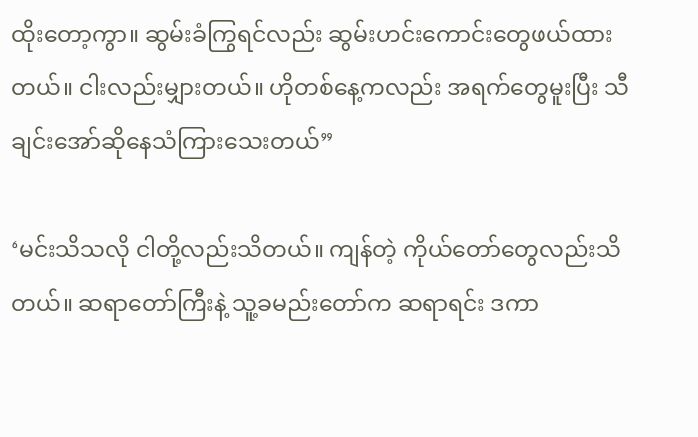ထိုးတော့ကွာ။ ဆွမ်းခံကြွရင်လည်း ဆွမ်းဟင်းကောင်းတွေဖယ်ထားတယ်။ ငါးလည်းမျှားတယ်။ ဟိုတစ်နေ့ကလည်း အရက်တွေမူးပြီး သီချင်းအော်ဆိုနေသံကြားသေးတယ်”

‘မင်းသိသလို ငါတို့လည်းသိတယ်။ ကျန်တဲ့ ကိုယ်တော်တွေလည်းသိတယ်။ ဆရာတော်ကြီးနဲ့ သူ့ခမည်းတော်က ဆရာရင်း ဒကာ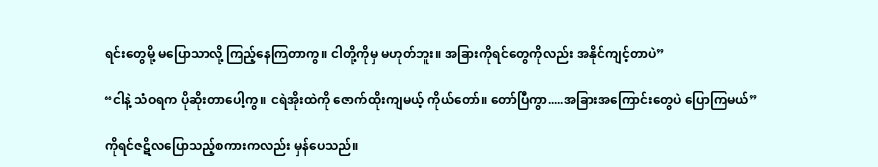ရင်းတွေမို့ မပြောသာလို့ ကြည့်နေကြတာကွ။ ငါတို့ကိုမှ မဟုတ်ဘူး။ အခြားကိုရင်တွေကိုလည်း အနိုင်ကျင့်တာပဲ”

“ငါနဲ့ သံဝရက ပိုဆိုးတာပေါ့ကွ။ ငရဲအိုးထဲကို ဇောက်ထိုးကျမယ့် ကိုယ်တော်။ တော်ပြီကွာ.....အခြားအကြောင်းတွေပဲ ပြောကြမယ်”

ကိုရင်ဇဋိလပြောသည့်စကားကလည်း မှန်ပေသည်။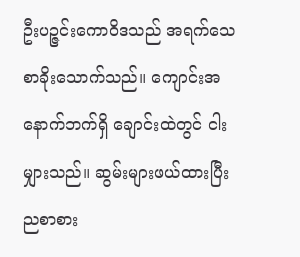ဦးပဉ္ဇင်းကောဝိဒသည် အရက်သေစာခိုးသောက်သည်။ ကျောင်းအနောက်ဘက်ရှိ ချောင်းထဲတွင် ငါးမျှားသည်။ ဆွမ်းများဖယ်ထားပြီး ညစာစား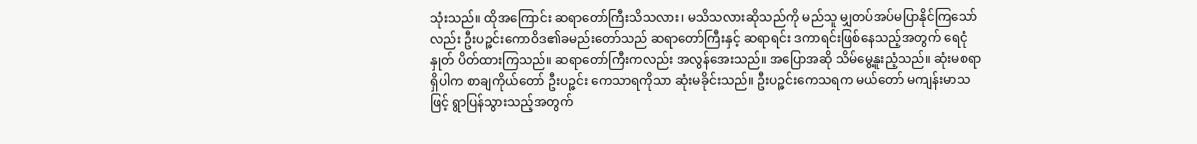သုံးသည်။ ထိုအကြောင်း ဆရာတော်ကြီးသိသလား၊ မသိသလားဆိုသည်ကို မည်သူ မျှတပ်အပ်မပြာနိုင်ကြသော်လည်း ဦးပဉ္ဇင်းကောဝိဒ၏ခမည်းတော်သည် ဆရာတော်ကြီးနှင့် ဆရာရင်း ဒကာရင်းဖြစ်နေသည့်အတွက် ရေငုံနှုတ် ပိတ်ထားကြသည်။ ဆရာတော်ကြီးကလည်း အလွန်အေးသည်။ အပြောအဆို သိမ်မွေ့နူးညံ့သည်။ ဆုံးမစရာရှိပါက စာချကိုယ်တော် ဦးပဉ္ဇင်း ကေသာရကိုသာ ဆုံးမခိုင်းသည်။ ဦးပဉ္ဇင်းကေသရက မယ်တော် မကျန်းမာသဖြင့် ရွာပြန်သွားသည့်အတွက်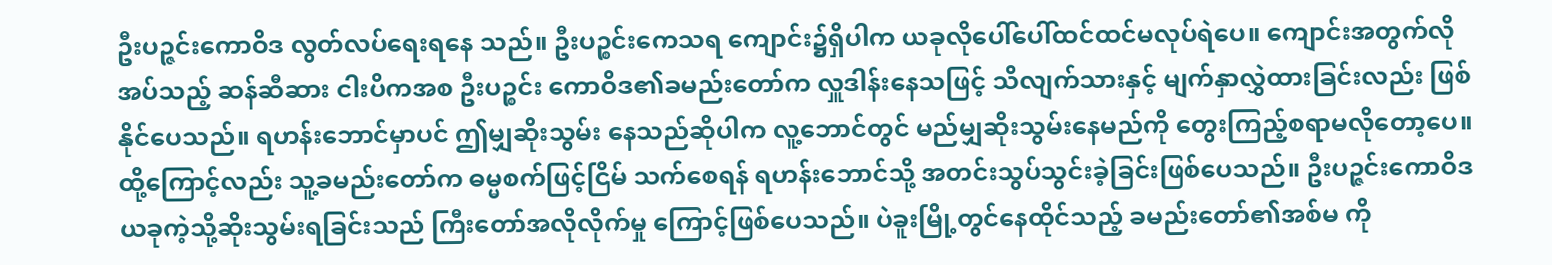ဦးပဉ္ဇင်းကောဝိဒ လွတ်လပ်ရေးရနေ သည်။ ဦးပဉ္စင်းကေသရ ကျောင်း၌ရှိပါက ယခုလိုပေါ်ပေါ်ထင်ထင်မလုပ်ရဲပေ။ ကျောင်းအတွက်လိုအပ်သည့် ဆန်ဆီဆား ငါးပိကအစ ဦးပဉ္စင်း ကောဝိဒ၏ခမည်းတော်က လှူဒါန်းနေသဖြင့် သိလျက်သားနှင့် မျက်နှာလွှဲထားခြင်းလည်း ဖြစ်နိုင်ပေသည်။ ရဟန်းဘောင်မှာပင် ဤမျှဆိုးသွမ်း နေသည်ဆိုပါက လူ့ဘောင်တွင် မည်မျှဆိုးသွမ်းနေမည်ကို တွေးကြည့်စရာမလိုတော့ပေ။ ထို့ကြောင့်လည်း သူ့ခမည်းတော်က ဓမ္မစက်ဖြင့်ငြိမ် သက်စေရန် ရဟန်းဘောင်သို့ အတင်းသွပ်သွင်းခဲ့ခြင်းဖြစ်ပေသည်။ ဦးပဉ္ဇင်းကောဝိဒ ယခုကဲ့သို့ဆိုးသွမ်းရခြင်းသည် ကြီးတော်အလိုလိုက်မှု ကြောင့်ဖြစ်ပေသည်။ ပဲခူးမြို့တွင်နေထိုင်သည့် ခမည်းတော်၏အစ်မ ကို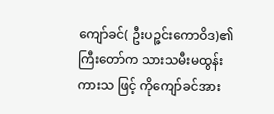ကျော်ခင်( ဦးပဉ္ဇင်းကောဝိဒ)၏ ကြီးတော်က သားသမီးမထွန်းကားသ ဖြင့် ကိုကျော်ခင်အား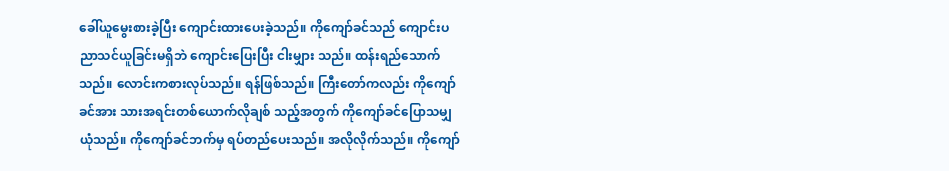ခေါ်ယူမွေးစားခဲ့ပြီး ကျောင်းထားပေးခဲ့သည်။ ကိုကျော်ခင်သည် ကျောင်းပညာသင်ယူခြင်းမရှိဘဲ ကျောင်းပြေးပြီး ငါးမျှား သည်။ ထန်းရည်သောက်သည်။ လောင်းကစားလုပ်သည်။ ရန်ဖြစ်သည်။ ကြီးတော်ကလည်း ကိုကျော်ခင်အား သားအရင်းတစ်ယောက်လိုချစ် သည့်အတွက် ကိုကျော်ခင်ပြောသမျှယုံသည်။ ကိုကျော်ခင်ဘက်မှ ရပ်တည်ပေးသည်။ အလိုလိုက်သည်။ ကိုကျော်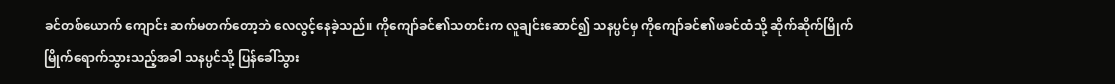ခင်တစ်ယောက် ကျောင်း ဆက်မတက်တော့ဘဲ လေလွင့်နေခဲ့သည်။ ကိုကျော်ခင်၏သတင်းက လူချင်းဆောင်၍ သနပ္ပင်မှ ကိုကျော်ခင်၏ဖခင်ထံသို့ ဆိုက်ဆိုက်မြိုက် မြိုက်ရောက်သွားသည့်အခါ သနပ္ပင်သို့ ပြန်ခေါ်သွား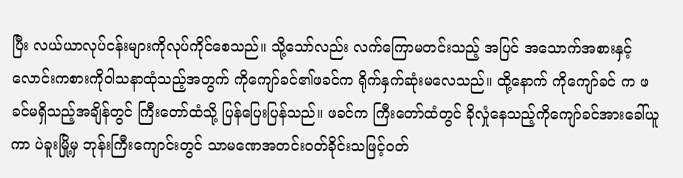ပြီး လယ်ယာလုပ်ငန်းများကိုလုပ်ကိုင်စေသည်။ သို့သော်လည်း လက်ကြောမတင်းသည့် အပြင် အသောက်အစားနှင့် လောင်းကစားကိုဝါသနာထုံသည့်အတွက် ကိုကျော်ခင်၏ဖခင်က ရိုက်နှက်ဆုံးမလေသည်။ ထို့နောက် ကိုကျော်ခင် က ဖခင်မရှိသည့်အချိန်တွင် ကြီးတော်ထံသို့ ပြန်ပြေးပြန်သည်။ ဖခင်က ကြီးတော်ထံတွင် ခိုလှုံနေသည့်ကိုကျော်ခင်အားခေါ်ယူကာ ပဲခူးမြို့မှ ဘုန်းကြီးကျောင်းတွင် သာမဏေအတင်းဝတ်ခိုင်းသဖြင့်ဝတ်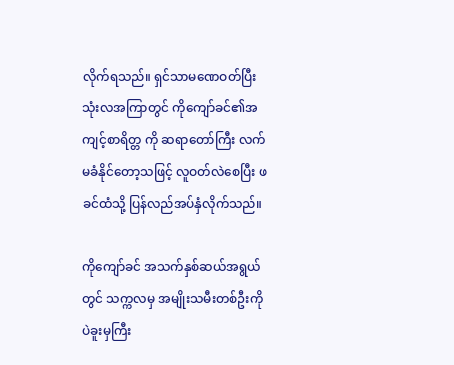လိုက်ရသည်။ ရှင်သာမဏေဝတ်ပြီးသုံးလအကြာတွင် ကိုကျော်ခင်၏အကျင့်စာရိတ္တ ကို ဆရာတော်ကြီး လက်မခံနိုင်တော့သဖြင့် လူဝတ်လဲစေပြီး ဖခင်ထံသို့ ပြန်လည်အပ်နှံလိုက်သည်။

ကိုကျော်ခင် အသက်နှစ်ဆယ်အရွယ်တွင် သက္ကလမှ အမျိုးသမီးတစ်ဦးကို ပဲခူးမှကြီး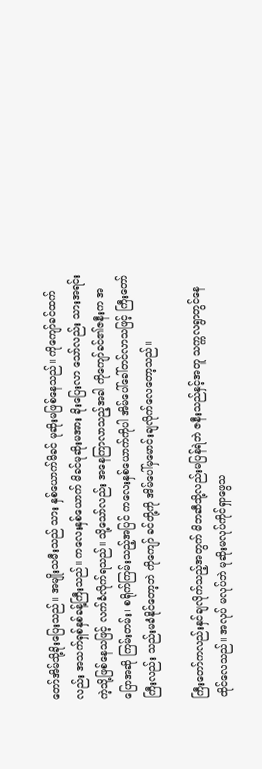တော်အိမ်သို့ခိုးပြေးသည်။ အမျိုးသမီးသည် သား နှစ်ယောက်မိခင် မုဆိုးမဖြစ်နေသည်။ ကိုကျော်ခင်ထက်လည်း အသက်ရှစ်နှစ်ခန့်ကြီးသည်။ ကလေးနှစ်ယောက် မိခင်မုဆိုးမအား ခိုးပြေးလာ သော်လည်း သားအရင်းကဲ့သို့ဖြစ်နေသဖြင့် လက်ခံလိုက်ရသည်။ သို့သော်လည်း အနေကြာလာသည့်အခါ ကိုကျော်ခင်၏ဇနီးက အပြောအဆို ကြမ်းတမ်း၊ စရိုက်ကြမ်းသည့်အပြင် ကလေးနှစ်ယောက်ကိုပါ အိမ်ပေါ်ခေါ်တင်လာသဖြင့် ကြီးတော်ကြီးလည်း သည်းမခံနိုင်တော့ဘဲ ကိုကျော် ခင်တို့ကို အိမ်ပေါ်မှမောင်းချလိုက်လေတော့သည်။

ကြီးတော်ကလည်းနှင်ချလိုက်သည့်အတွက် မိဘဆီသို့လည်းမပြန်ရဲဘဲ ဇနီးသည်နှင့်အတူ သက္ကလရွာတွင်နေထိုင်လေသည်။ အလုပ် မလုပ်ဘဲ မုဆိုးမလုပ်ကိုင်ရှာဖွေသ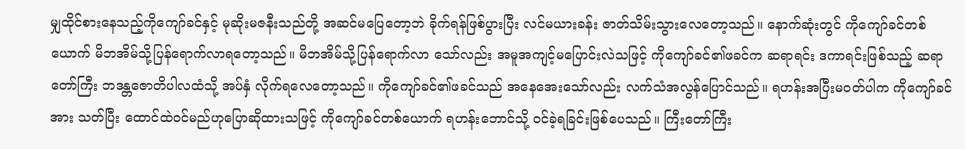မျှထိုင်စားနေသည့်ကိုကျော်ခင်နှင့် မုဆိုးမဇနီးသည်တို့ အဆင်မပြေတော့ဘဲ ခိုက်ရန်ဖြစ်ပွားပြီး လင်မယားခန်း ဇာတ်သိမ်းသွားလေတော့သည်။ နောက်ဆုံးတွင် ကိုကျော်ခင်တစ်ယောက် မိဘအိမ်သို့ပြန်ရောက်လာရတော့သည်။ မိဘအိမ်သို့ပြန်ရောက်လာ သော်လည်း အမူအကျင့်မပြောင်းလဲသဖြင့် ကိုကျော်ခင်၏ဖခင်က ဆရာရင်း ဒကာရင်းဖြစ်သည့် ဆရာတော်ကြီး ဘဒန္တဇောတိပါလထံသို့ အပ်နှံ လိုက်ရလေတော့သည်။ ကိုကျော်ခင်၏ဖခင်သည် အနေအေးသော်လည်း လက်သံအလွန်ပြောင်သည်။ ရဟန်းအပြီးမဝတ်ပါက ကိုကျော်ခင်အား သတ်ပြီး ထောင်ထဲဝင်မည်ဟုပြောဆိုထားသဖြင့် ကိုကျော်ခင်တစ်ယောက် ရဟန်းဘောင်သို့ ဝင်ခဲ့ရခြင်းဖြစ်ပေသည်။ ကြီးတော်ကြီး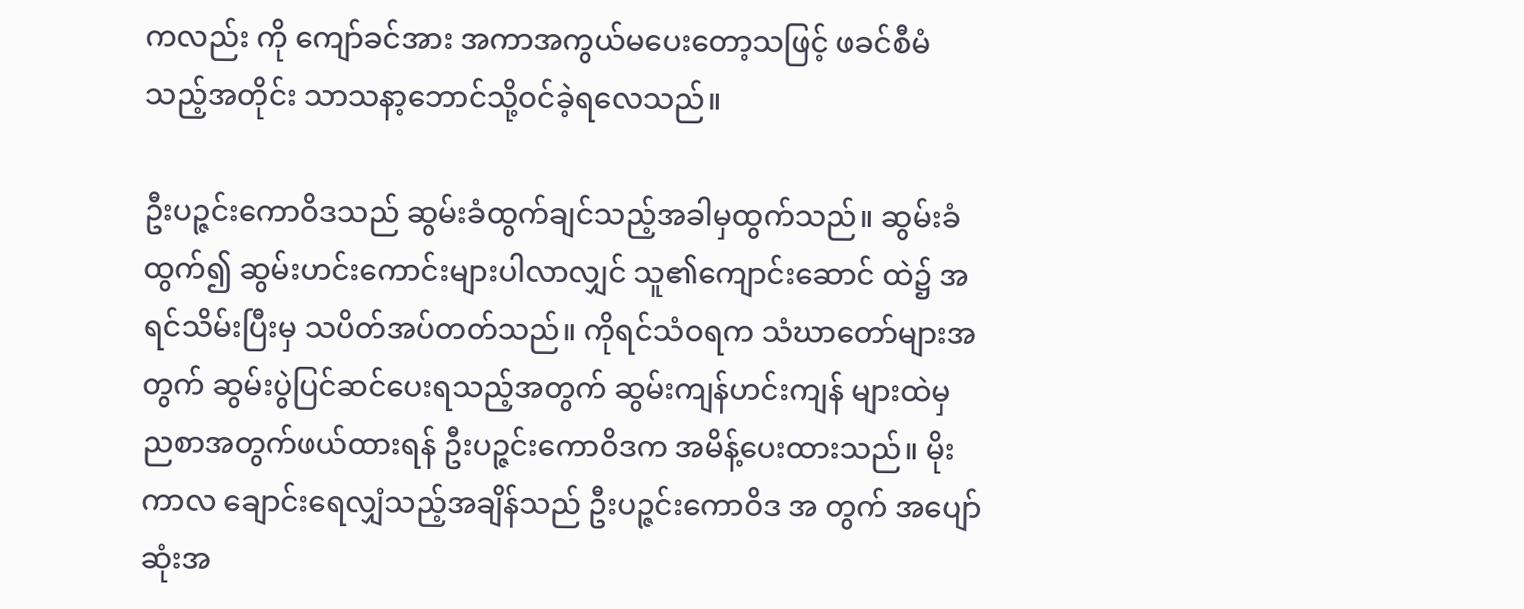ကလည်း ကို ကျော်ခင်အား အကာအကွယ်မပေးတော့သဖြင့် ဖခင်စီမံသည့်အတိုင်း သာသနာ့ဘောင်သို့ဝင်ခဲ့ရလေသည်။

ဦးပဉ္ဇင်းကောဝိဒသည် ဆွမ်းခံထွက်ချင်သည့်အခါမှထွက်သည်။ ဆွမ်းခံထွက်၍ ဆွမ်းဟင်းကောင်းများပါလာလျှင် သူ၏ကျောင်းဆောင် ထဲ၌ အရင်သိမ်းပြီးမှ သပိတ်အပ်တတ်သည်။ ကိုရင်သံဝရက သံဃာတော်များအတွက် ဆွမ်းပွဲပြင်ဆင်ပေးရသည့်အတွက် ဆွမ်းကျန်ဟင်းကျန် များထဲမှ ညစာအတွက်ဖယ်ထားရန် ဦးပဉ္ဇင်းကောဝိဒက အမိန့်ပေးထားသည်။ မိုးကာလ ချောင်းရေလျှံသည့်အချိန်သည် ဦးပဉ္ဇင်းကောဝိဒ အ တွက် အပျော်ဆုံးအ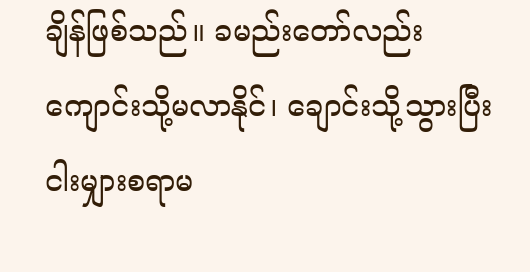ချိန်ဖြစ်သည်။ ခမည်းတော်လည်း ကျောင်းသို့မလာနိုင်၊ ချောင်းသို့သွားပြီး ငါးမျှားစရာမ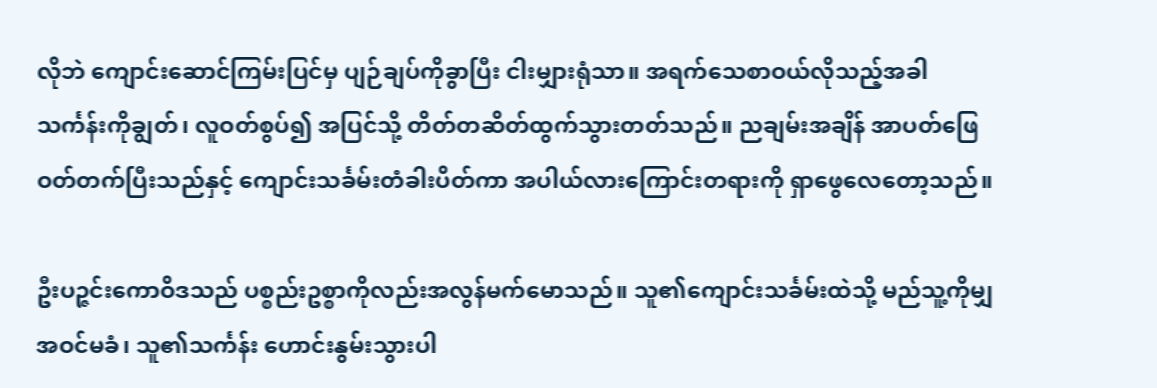လိုဘဲ ကျောင်းဆောင်ကြမ်းပြင်မှ ပျဉ်ချပ်ကိုခွာပြီး ငါးမျှားရုံသာ။ အရက်သေစာဝယ်လိုသည့်အခါ သင်္ကန်းကိုချွတ်၊ လူဝတ်စွပ်၍ အပြင်သို့ တိတ်တဆိတ်ထွက်သွားတတ်သည်။ ညချမ်းအချိန် အာပတ်ဖြေ ဝတ်တက်ပြီးသည်နှင့် ကျောင်းသင်္ခမ်းတံခါးပိတ်ကာ အပါယ်လားကြောင်းတရားကို ရှာဖွေလေတော့သည်။

ဦးပဉ္ဇင်းကောဝိဒသည် ပစ္စည်းဥစ္စာကိုလည်းအလွန်မက်မောသည်။ သူ၏ကျောင်းသင်္ခမ်းထဲသို့ မည်သူ့ကိုမျှအဝင်မခံ၊ သူ၏သင်္ကန်း ဟောင်းနွမ်းသွားပါ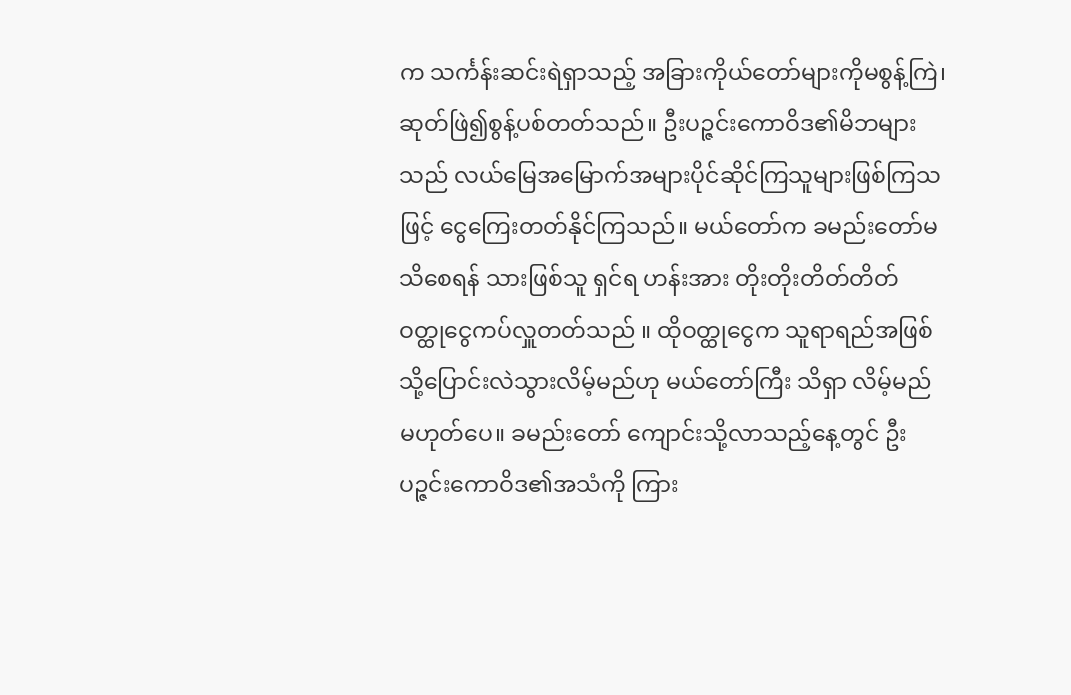က သင်္ကန်းဆင်းရဲရှာသည့် အခြားကိုယ်တော်များကိုမစွန့်ကြဲ၊ ဆုတ်ဖြဲ၍စွန့်ပစ်တတ်သည်။ ဦးပဉ္ဇင်းကောဝိဒ၏မိဘများသည် လယ်မြေအမြောက်အများပိုင်ဆိုင်ကြသူများဖြစ်ကြသဖြင့် ငွေကြေးတတ်နိုင်ကြသည်။ မယ်တော်က ခမည်းတော်မသိစေရန် သားဖြစ်သူ ရှင်ရ ဟန်းအား တိုးတိုးတိတ်တိတ် ဝတ္ထုငွေကပ်လှူတတ်သည် ။ ထိုဝတ္ထုငွေက သူရာရည်အဖြစ် သို့ပြောင်းလဲသွားလိမ့်မည်ဟု မယ်တော်ကြီး သိရှာ လိမ့်မည်မဟုတ်ပေ။ ခမည်းတော် ကျောင်းသို့လာသည့်နေ့တွင် ဦးပဉ္ဇင်းကောဝိဒ၏အသံကို ကြား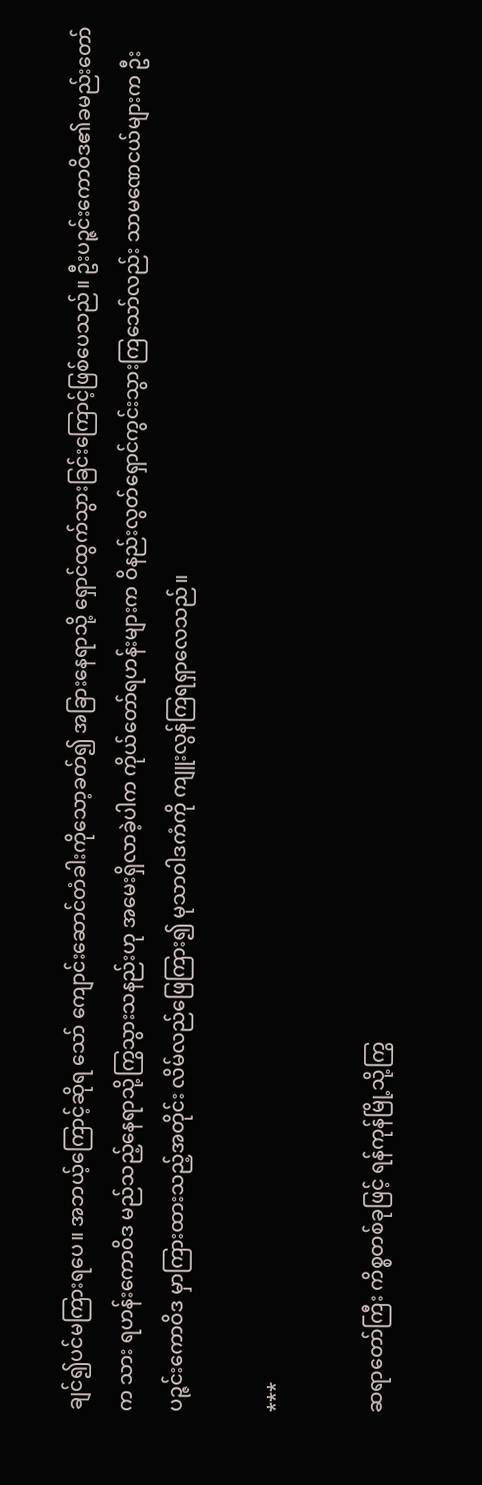ချင်၍ပင်မကြားရပေ။ အဘယ့်ကြောင့်ဆိုရ သော် ကျောင်းဆောင်တံခါးကိုသော့ခတ်၍ အခြားနေရာသို့ ရှောင်ထွက်သွားခြင်းကြောင့်ဖြစ်ပေသည်။ ဦးပဉ္ဇင်းကောဝိဒ၏ခမည်းတော်က သား ရဟန်းကောဝိဒ မည်သည့်နေရာသို့ကြွသွားသနည်းဟု အမေးရှိလာခဲ့ပါက ကိုယ်တော်ရဟန်းများက ဝိနည်းလွတ်ရှောင်ကွင်းသွားကြသော်လည်း သာမဏေငယ်များက ဦးပဉ္ဇင်းကောဝိဒ မှာကြားထားသည့်အတိုင်း လိမ်လည်ဖြေကြား၍ မုသာဝါဒကံကို ကျူးလွန်ကြရရှာလေသည်။

***

ဆရာတော်ကြီး ကိစ္စတစ်ခုဖြင့် ရန်ကုန်မြို့သို့ကြွ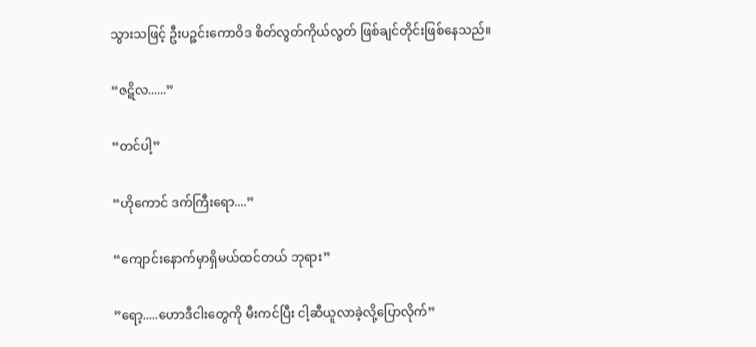သွားသဖြင့် ဦးပဉ္ဇင်းကောဝိဒ စိတ်လွတ်ကိုယ်လွတ် ဖြစ်ချင်တိုင်းဖြစ်နေသည်။

“ဇဋိလ......”

“တင်ပါ့”

“ဟိုကောင် ဒက်ကြီးရော....”

“ကျောင်းနောက်မှာရှိမယ်ထင်တယ် ဘုရား”

”ရော့.....ဟောဒီငါးတွေကို မီးကင်ပြီး ငါ့ဆီယူလာခဲ့လို့ပြောလိုက်”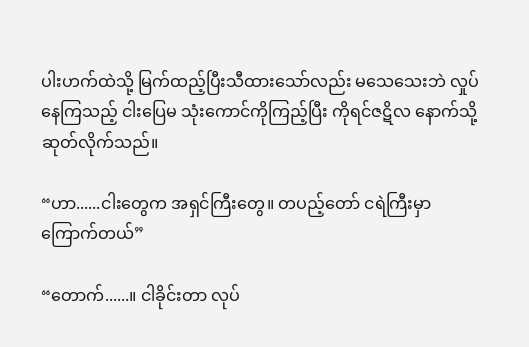ပါးဟက်ထဲသို့ မြက်ထည့်ပြီးသီထားသော်လည်း မသေသေးဘဲ လှုပ်နေကြသည့် ငါးပြေမ သုံးကောင်ကိုကြည့်ပြီး ကိုရင်ဇဋိလ နောက်သို့ ဆုတ်လိုက်သည်။

“ဟာ......ငါးတွေက အရှင်ကြီးတွေ။ တပည့်တော် ငရဲကြီးမှာကြောက်တယ်”

“တောက်......။ ငါခိုင်းတာ လုပ်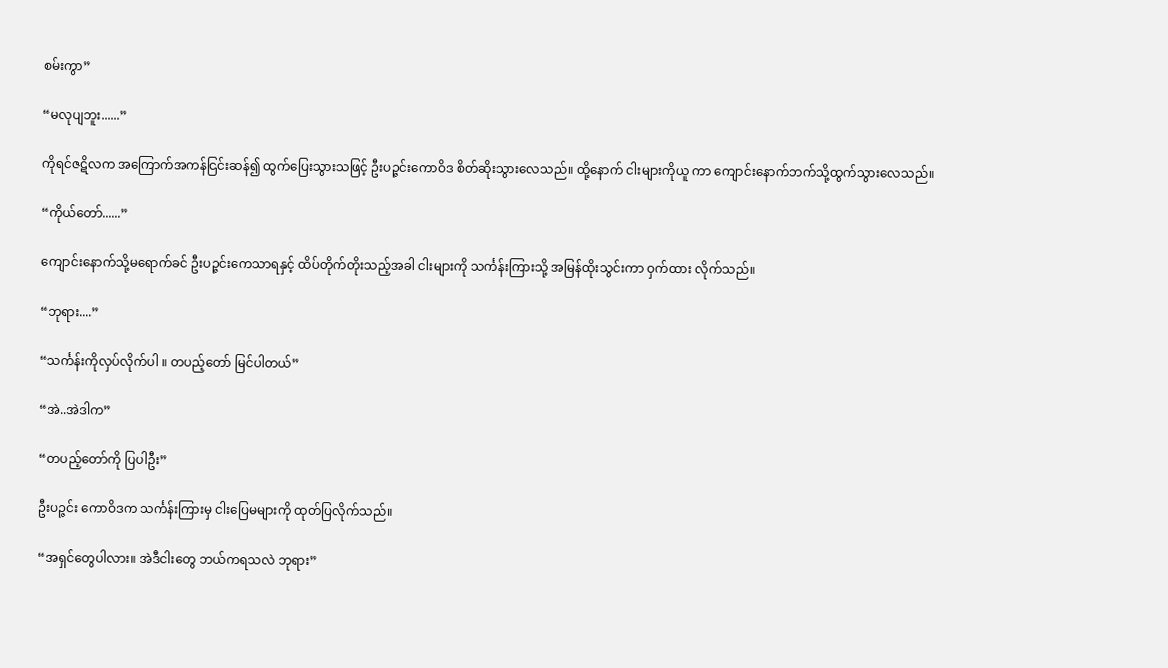စမ်းကွာ”

“မလုပျဘူး......”

ကိုရင်ဇဋိလက အကြောက်အကန်ငြင်းဆန်၍ ထွက်ပြေးသွားသဖြင့် ဦးပဉ္ဇင်းကောဝိဒ စိတ်ဆိုးသွားလေသည်။ ထို့နောက် ငါးများကိုယူ ကာ ကျောင်းနောက်ဘက်သို့ထွက်သွားလေသည်။

“ကိုယ်တော်......”

ကျောင်းနောက်သို့မရောက်ခင် ဦးပဉ္ဇင်းကေသာရနှင့် ထိပ်တိုက်တိုးသည့်အခါ ငါးများကို သင်္ကန်းကြားသို့ အမြန်ထိုးသွင်းကာ ဝှက်ထား လိုက်သည်။

“ဘုရား....”

“သင်္ကန်းကိုလှပ်လိုက်ပါ ။ တပည့်တော် မြင်ပါတယ်”

“အဲ..အဲဒါက”

“တပည့်တော်ကို ပြပါဦး”

ဦးပဉ္ဇင်း ကောဝိဒက သင်္ကန်းကြားမှ ငါးပြေမများကို ထုတ်ပြလိုက်သည်။

“အရှင်တွေပါလား။ အဲဒီငါးတွေ ဘယ်ကရသလဲ ဘုရား”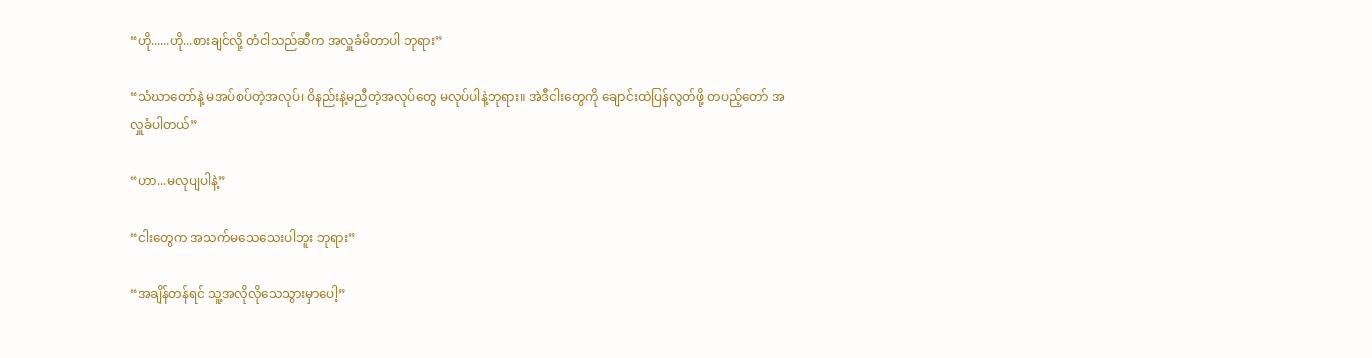“ဟို......ဟို...စားချင်လို့ တံငါသည်ဆီက အလှူခံမိတာပါ ဘုရား”

“သံဃာတော်နဲ့ မအပ်စပ်တဲ့အလုပ်၊ ဝိနည်းနဲ့မညီတဲ့အလုပ်တွေ မလုပ်ပါနဲ့ဘုရား။ အဲဒီငါးတွေကို ချောင်းထဲပြန်လွတ်ဖို့ တပည့်တော် အလှူခံပါတယ်”

“ဟာ...မလုပျပါနဲ့”

“ငါးတွေက အသက်မသေသေးပါဘူး ဘုရား”

“အချိန်တန်ရင် သူ့အလိုလိုသေသွားမှာပေါ့”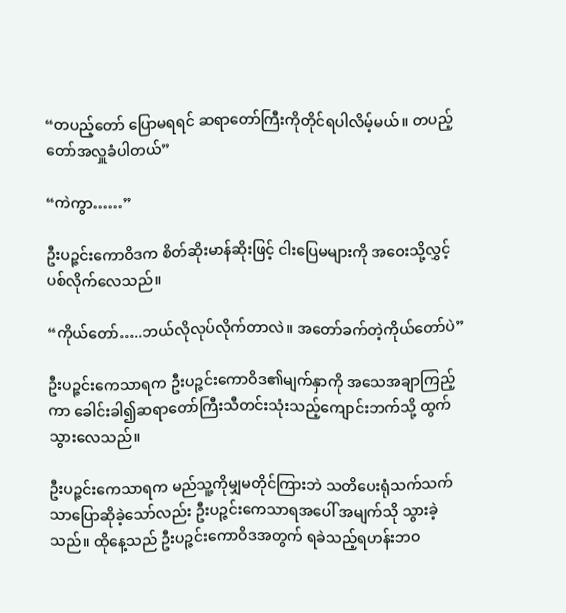“တပည့်တော် ပြောမရရင် ဆရာတော်ကြီးကိုတိုင်ရပါလိမ့်မယ်။ တပည့်တော်အလှူခံပါတယ်”

“ကဲကွာ……”

ဦးပဉ္ဇင်းကောဝိဒက စိတ်ဆိုးမာန်ဆိုးဖြင့် ငါးပြေမများကို အဝေးသို့လွှင့်ပစ်လိုက်လေသည်။

“ကိုယ်တော်…..ဘယ်လိုလုပ်လိုက်တာလဲ။ အတော်ခက်တဲ့ကိုယ်တော်ပဲ”

ဦးပဉ္ဇင်းကေသာရက ဦးပဉ္ဇင်းကောဝိဒ၏မျက်နှာကို အသေအချာကြည့်ကာ ခေါင်းခါ၍ဆရာတော်ကြီးသီတင်းသုံးသည့်ကျောင်းဘက်သို့ ထွက်သွားလေသည်။

ဦးပဉ္ဇင်းကေသာရက မည်သူ့ကိုမျှမတိုင်ကြားဘဲ သတိပေးရုံသက်သက်သာပြောဆိုခဲ့သော်လည်း ဦးပဉ္ဇင်းကေသာရအပေါ် အမျက်သို သွားခဲ့သည်။ ထိုနေ့သည် ဦးပဉ္ဇင်းကောဝိဒအတွက် ရခဲသည့်ရဟန်းဘဝ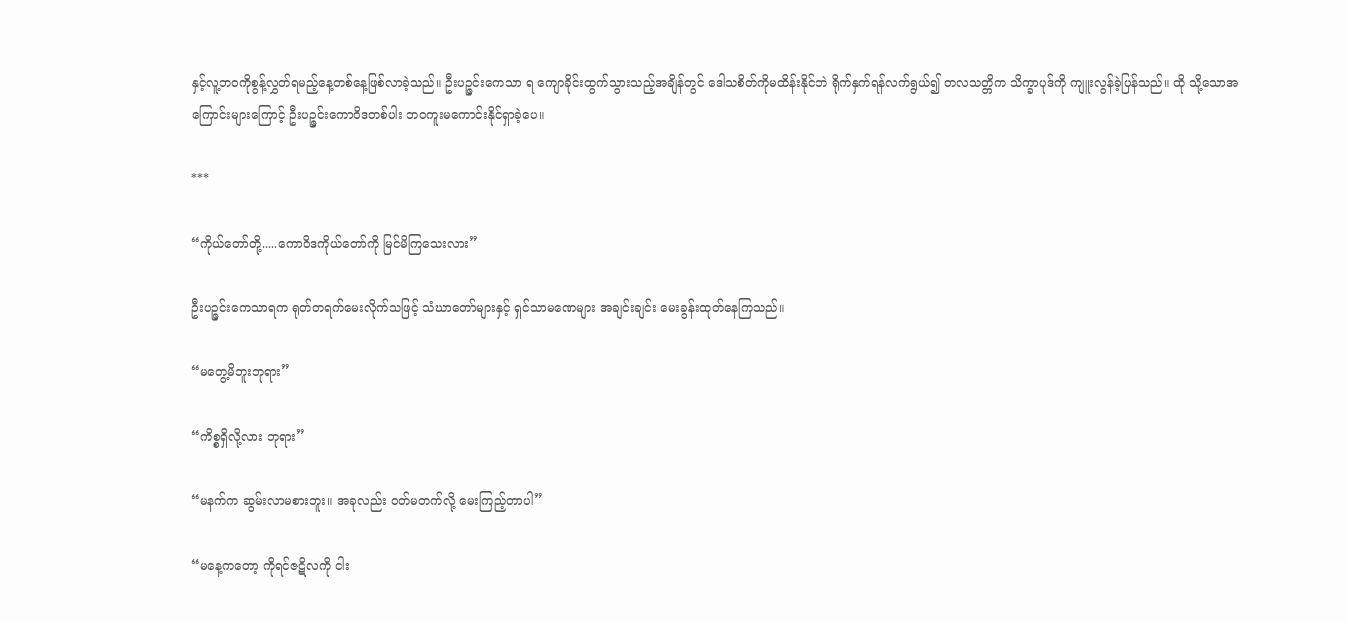နှင့်လူ့ဘဝကိုစွန့်လွှတ်ရမည့်နေ့တစ်နေ့ဖြစ်လာခဲ့သည်။ ဦးပဉ္ဇင်းကေသာ ရ ကျောခိုင်းထွက်သွားသည့်အချိန်တွင် ဒေါသစိတ်ကိုမထိန်းနိုင်ဘဲ ရိုက်နှက်ရန်လက်ရွယ်၍ တလသတ္တိက သိက္ခာပုဒ်ကို ကျူးလွန်ခဲ့ပြန်သည်။ ထို သို့သောအကြောင်းများကြောင့် ဦးပဉ္ဇင်းကောဝိဒတစ်ပါး ဘဝကူးမကောင်းနိုင်ရှာခဲ့ပေ။

***

“ကိုယ်တော်တို့.....ကောဝိဒကိုယ်တော်ကို မြင်မိကြသေးလား”

ဦးပဉ္ဇင်းကေသာရက ရုတ်တရက်မေးလိုက်သဖြင့် သံဃာတော်များနှင့် ရှင်သာမဏေများ အချင်းချင်း မေးခွန်းထုတ်နေကြသည်။

“မတွေ့မိဘူးဘုရား”

“ကိစ္စရှိလို့လား ဘုရား”

“မနက်က ဆွမ်းလာမစားဘူး။ အခုလည်း ဝတ်မတက်လို့ မေးကြည့်တာပါ”

“မနေ့ကတော့ ကိုရင်ဇဋိလကို ငါး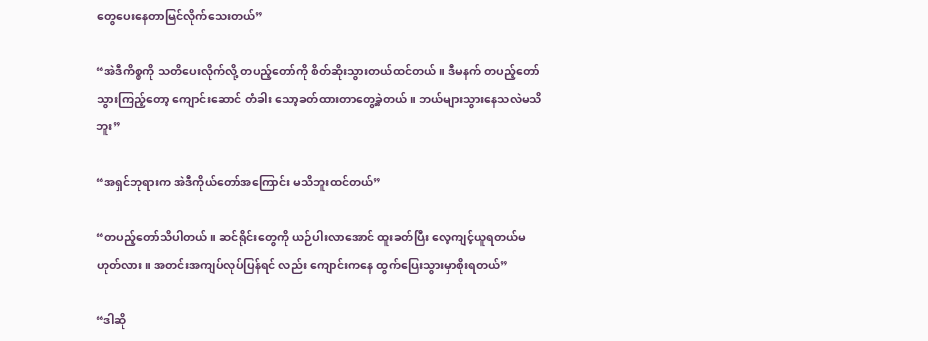တွေပေးနေတာမြင်လိုက်သေးတယ်”

“အဲဒီကိစ္စကို သတိပေးလိုက်လို့ တပည့်တော်ကို စိတ်ဆိုးသွားတယ်ထင်တယ်။ ဒီမနက် တပည့်တော်သွားကြည့်တော့ ကျောင်းဆောင် တံခါး သော့ခတ်ထားတာတွေ့ခဲ့တယ်။ ဘယ်များသွားနေသလဲမသိဘူး”

“အရှင်ဘုရားက အဲဒီကိုယ်တော်အကြောင်း မသိဘူးထင်တယ်”

“တပည့်တော်သိပါတယ်။ ဆင်ရိုင်းတွေကို ယဉ်ပါးလာအောင် ထူးခတ်ပြီး လေ့ကျင့်ယူရတယ်မဟုတ်လား။ အတင်းအကျပ်လုပ်ပြန်ရင် လည်း ကျောင်းကနေ ထွက်ပြေးသွားမှာစိုးရတယ်”

“ဒါဆို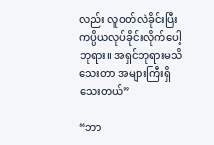လည်း လူဝတ်လဲခိုင်းပြီး ကပ္ပိယလုပ်ခိုင်းလိုက်ပေါ့ ဘုရား။ အရှင်ဘုရားမသိသေးတာ အများကြီးရှိသေးတယ်”

“ဘာ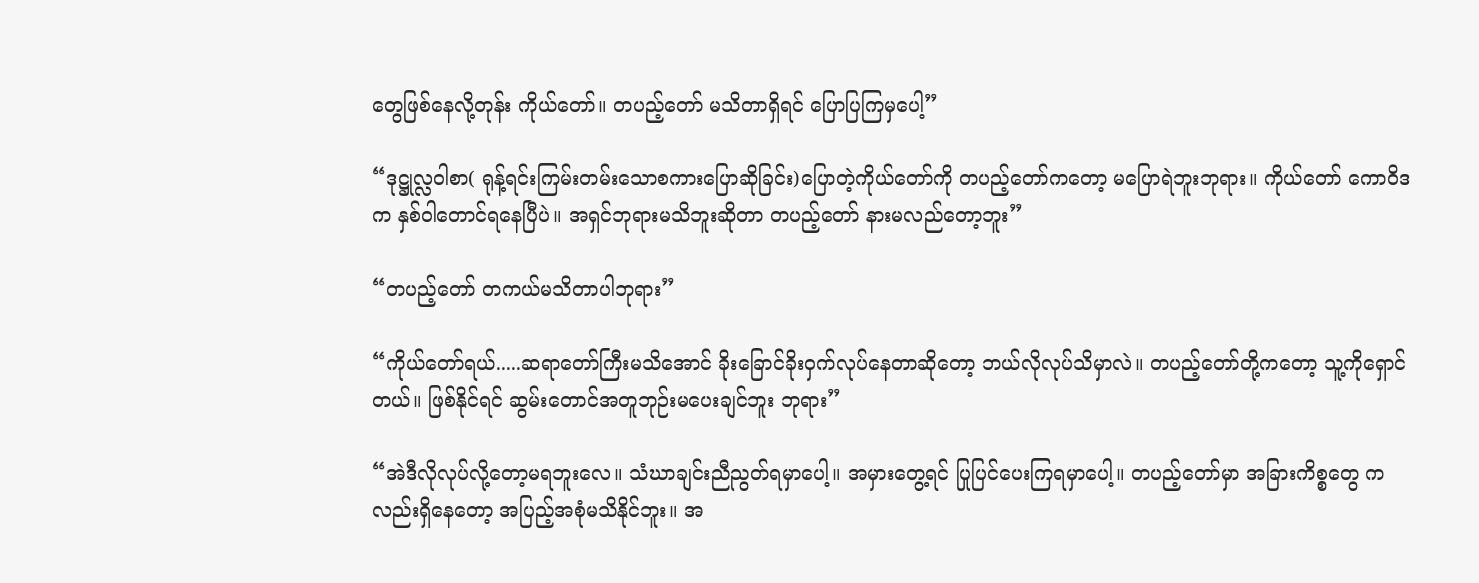တွေဖြစ်နေလို့တုန်း ကိုယ်တော်။ တပည့်တော် မသိတာရှိရင် ပြောပြကြမှပေါ့”

“ဒုဋ္ဌုလ္လဝါစာ( ရုန့်ရင်းကြမ်းတမ်းသောစကားပြောဆိုခြင်း)ပြောတဲ့ကိုယ်တော်ကို တပည့်တော်ကတော့ မပြောရဲဘူးဘုရား။ ကိုယ်တော် ကောဝိဒက နှစ်ဝါတောင်ရနေပြီပဲ။ အရှင်ဘုရားမသိဘူးဆိုတာ တပည့်တော် နားမလည်တော့ဘူး”

“တပည့်တော် တကယ်မသိတာပါဘုရား”

“ကိုယ်တော်ရယ်.....ဆရာတော်ကြီးမသိအောင် ခိုးခြောင်ခိုးဝှက်လုပ်နေတာဆိုတော့ ဘယ်လိုလုပ်သိမှာလဲ။ တပည့်တော်တို့ကတော့ သူ့ကိုရှောင်တယ်။ ဖြစ်နိုင်ရင် ဆွမ်းတောင်အတူဘုဉ်းမပေးချင်ဘူး ဘုရား”

“အဲဒီလိုလုပ်လို့တော့မရဘူးလေ။ သံဃာချင်းညီညွတ်ရမှာပေါ့။ အမှားတွေ့ရင် ပြုပြင်ပေးကြရမှာပေါ့။ တပည့်တော်မှာ အခြားကိစ္စတွေ ကလည်းရှိနေတော့ အပြည့်အစုံမသိနိုင်ဘူး။ အ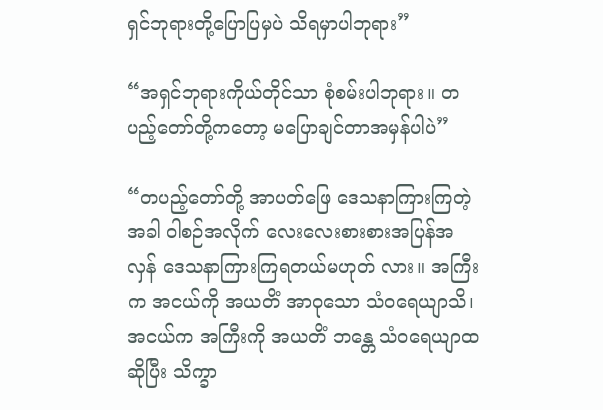ရှင်ဘုရားတို့ပြောပြမှပဲ သိရမှာပါဘုရား”

“အရှင်ဘုရားကိုယ်တိုင်သာ စုံစမ်းပါဘုရား။ တပည့်တော်တို့ကတော့ မပြောချင်တာအမှန်ပါပဲ”

“တပည့်တော်တို့ အာပတ်ဖြေ ဒေသနာကြားကြတဲ့အခါ ဝါစဉ်အလိုက် လေးလေးစားစားအပြန်အလှန် ဒေသနာကြားကြရတယ်မဟုတ် လား။ အကြီးက အငယ်ကို အယတိံ အာဝုသော သံဝရေယျာသိ၊ အငယ်က အကြီးကို အယတိံ ဘန္တေ သံဝရေယျာထ ဆိုပြီး သိက္ခာ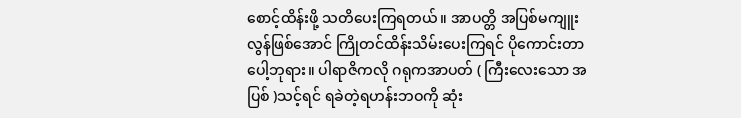စောင့်ထိန်းဖို့ သတိပေးကြရတယ်။ အာပတ္တိ အပြစ်မကျူးလွန်ဖြစ်အောင် ကြိုတင်ထိန်းသိမ်းပေးကြရင် ပိုကောင်းတာပေါ့ဘုရား။ ပါရာဇိကလို ဂရုကအာပတ် ( ကြီးလေးသော အပြစ် )သင့်ရင် ရခဲတဲ့ရဟန်းဘဝကို ဆုံး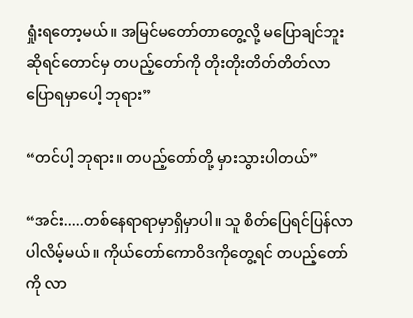ရှုံးရတော့မယ်။ အမြင်မတော်တာတွေ့လို့ မပြောချင်ဘူးဆိုရင်တောင်မှ တပည့်တော်ကို တိုးတိုးတိတ်တိတ်လာပြောရမှာပေါ့ ဘုရား”

“တင်ပါ့ ဘုရား။ တပည့်တော်တို့ မှားသွားပါတယ်”

“အင်း.....တစ်နေရာရာမှာရှိမှာပါ။ သူ စိတ်ပြေရင်ပြန်လာပါလိမ့်မယ်။ ကိုယ်တော်ကောဝိဒကိုတွေ့ရင် တပည့်တော်ကို လာ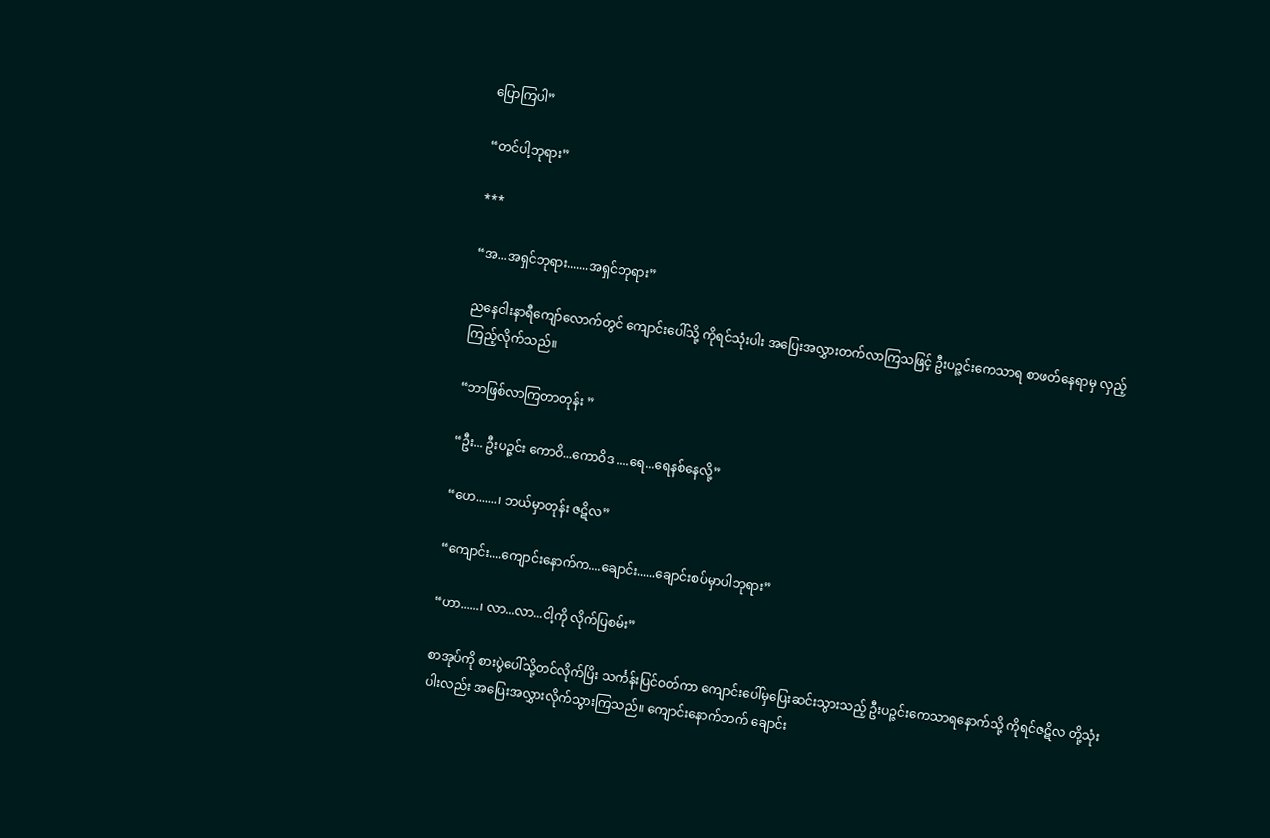ပြောကြပါ”

“တင်ပါ့ဘုရား”

***

“အ...အရှင်ဘုရား.......အရှင်ဘုရား”

ညနေငါးနာရီကျော်လောက်တွင် ကျောင်းပေါ်သို့ ကိုရင်သုံးပါး အပြေးအလွှားတက်လာကြသဖြင့် ဦးပဉ္ဇင်းကေသာရ စာဖတ်နေရာမှ လှည့်ကြည့်လိုက်သည်။

“ဘာဖြစ်လာကြတာတုန်း ”

“ဦး... ဦးပဉ္ဇင်း ကောဝိ...ကောဝိဒ ....ရေ...ရေနစ်နေလို့”

“ဟေ.......၊ ဘယ်မှာတုန်း ဇဋိလ”

“ကျောင်း....ကျောင်းနောက်က....ချောင်း......ချောင်းစပ်မှာပါဘုရား”

“ဟာ......၊ လာ...လာ...ငါ့ကို လိုက်ပြစမ်း”

စာအုပ်ကို စားပွဲပေါ်သို့တင်လိုက်ပြိး သင်္ကန်းပြင်ဝတ်ကာ ကျောင်းပေါ်မှပြေးဆင်းသွားသည့် ဦးပဉ္ဇင်းကေသာရနောက်သို့ ကိုရင်ဇဋိလ တို့သုံးပါးလည်း အပြေးအလွှားလိုက်သွားကြသည်။ ကျောင်းနောက်ဘက် ချောင်း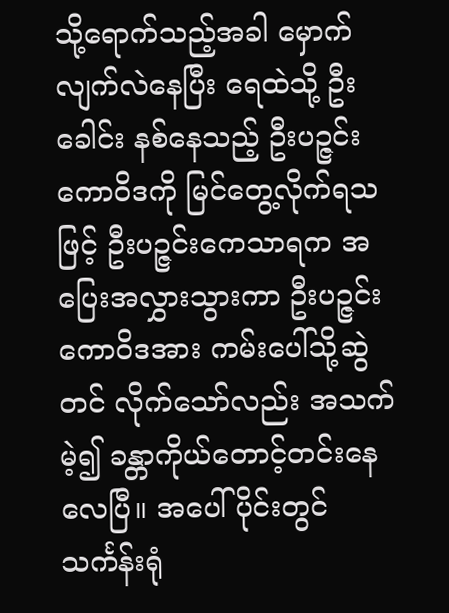သို့ရောက်သည့်အခါ မှောက်လျက်လဲနေပြီး ရေထဲသို့ ဦးခေါင်း နစ်နေသည့် ဦးပဉ္ဇင်းကောဝိဒကို မြင်တွေ့လိုက်ရသဖြင့် ဦးပဉ္ဇင်းကေသာရက အပြေးအလွှားသွားကာ ဦးပဉ္ဇင်းကောဝိဒအား ကမ်းပေါ်သို့ဆွဲတင် လိုက်သော်လည်း အသက်မဲ့၍ ခန္တာကိုယ်တောင့်တင်းနေလေပြီ။ အပေါ်ပိုင်းတွင် သင်္ကန်းရုံ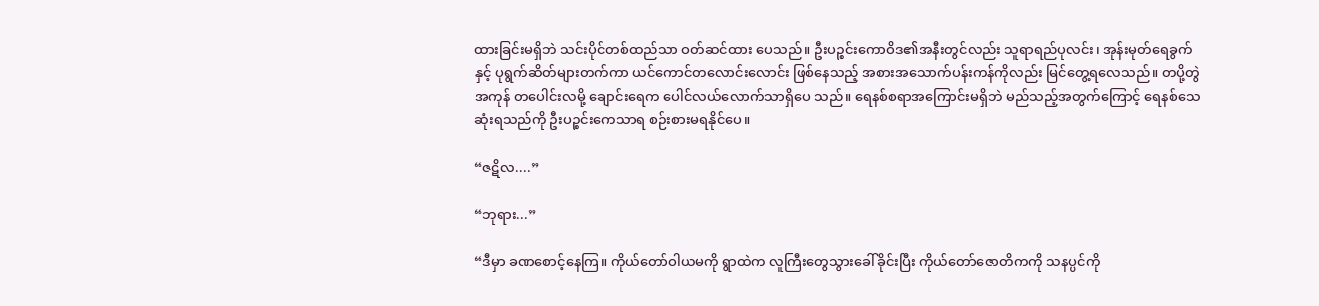ထားခြင်းမရှိဘဲ သင်းပိုင်တစ်ထည်သာ ဝတ်ဆင်ထား ပေသည်။ ဦးပဉ္စင်းကောဝိဒ၏အနီးတွင်လည်း သူရာရည်ပုလင်း၊ အုန်းမုတ်ရေခွက်နှင့် ပုရွက်ဆိတ်များတက်ကာ ယင်ကောင်တလောင်းလောင်း ဖြစ်နေသည့် အစားအသောက်ပန်းကန်ကိုလည်း မြင်တွေ့ရလေသည်။ တပို့တွဲအကုန် တပေါင်းလမို့ ချောင်းရေက ပေါင်လယ်လောက်သာရှိပေ သည်။ ရေနစ်စရာအကြောင်းမရှိဘဲ မည်သည့်အတွက်ကြောင့် ရေနစ်သေဆုံးရသည်ကို ဦးပဉ္စင်းကေသာရ စဉ်းစားမရနိုင်ပေ။

“ဇဋိလ....”

“ဘုရား...”

“ဒီမှာ ခဏစောင့်နေကြ။ ကိုယ်တော်ဝါယမကို ရွာထဲက လူကြီးတွေသွားခေါ်ခိုင်းပြီး ကိုယ်တော်ဇောတိကကို သနပ္ပင်ကို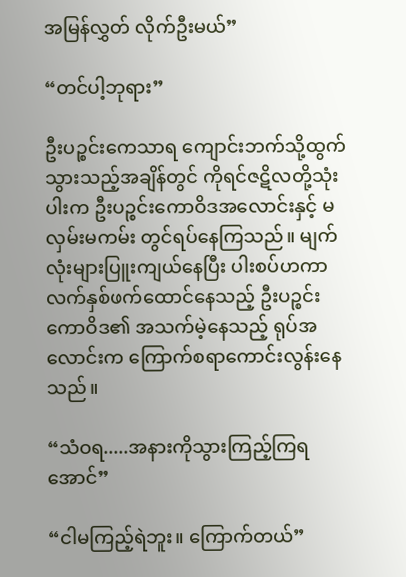အမြန်လွှတ် လိုက်ဦးမယ်”

“တင်ပါ့ဘုရား”

ဦးပဉ္စင်းကေသာရ ကျောင်းဘက်သို့ထွက်သွားသည့်အချိန်တွင် ကိုရင်ဇဋိလတို့သုံးပါးက ဦးပဉ္စင်းကောဝိဒအလောင်းနှင့် မလှမ်းမကမ်း တွင်ရပ်နေကြသည်။ မျက်လုံးများပြူးကျယ်နေပြီး ပါးစပ်ဟကာ လက်နှစ်ဖက်ထောင်နေသည့် ဦးပဉ္စင်းကောဝိဒ၏ အသက်မဲ့နေသည့် ရုပ်အ လောင်းက ကြောက်စရာကောင်းလွန်းနေသည်။

“သံဝရ.....အနားကိုသွားကြည့်ကြရအောင်”

“ငါမကြည့်ရဲဘူး။ ကြောက်တယ်”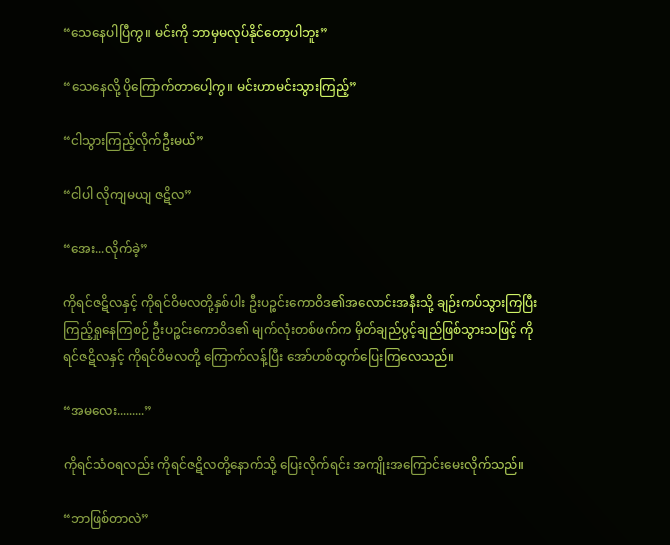“သေနေပါပြီကွ။ မင်းကို ဘာမှမလုပ်နိုင်တော့ပါဘူး”

“သေနေလို့ ပိုကြောက်တာပေါ့ကွ။ မင်းဟာမင်းသွားကြည့်”

“ငါသွားကြည့်လိုက်ဦးမယ်”

“ငါပါ လိုကျမယျ ဇဋိလ”

“အေး...လိုက်ခဲ့”

ကိုရင်ဇဋိလနှင့် ကိုရင်ဝိမလတို့နှစ်ပါး ဦးပဉ္စင်းကောဝိဒ၏အလောင်းအနီးသို့ ချဉ်းကပ်သွားကြပြီး ကြည့်ရှုနေကြစဉ် ဦးပဉ္စင်းကောဝိဒ၏ မျက်လုံးတစ်ဖက်က မှိတ်ချည်ပွင့်ချည်ဖြစ်သွားသဖြင့် ကိုရင်ဇဋိလနှင့် ကိုရင်ဝိမလတို့ ကြောက်လန့်ပြီး အော်ဟစ်ထွက်ပြေးကြလေသည်။

“အမလေး.........”

ကိုရင်သံဝရလည်း ကိုရင်ဇဋိလတို့နောက်သို့ ပြေးလိုက်ရင်း အကျိုးအကြောင်းမေးလိုက်သည်။

“ဘာဖြစ်တာလဲ”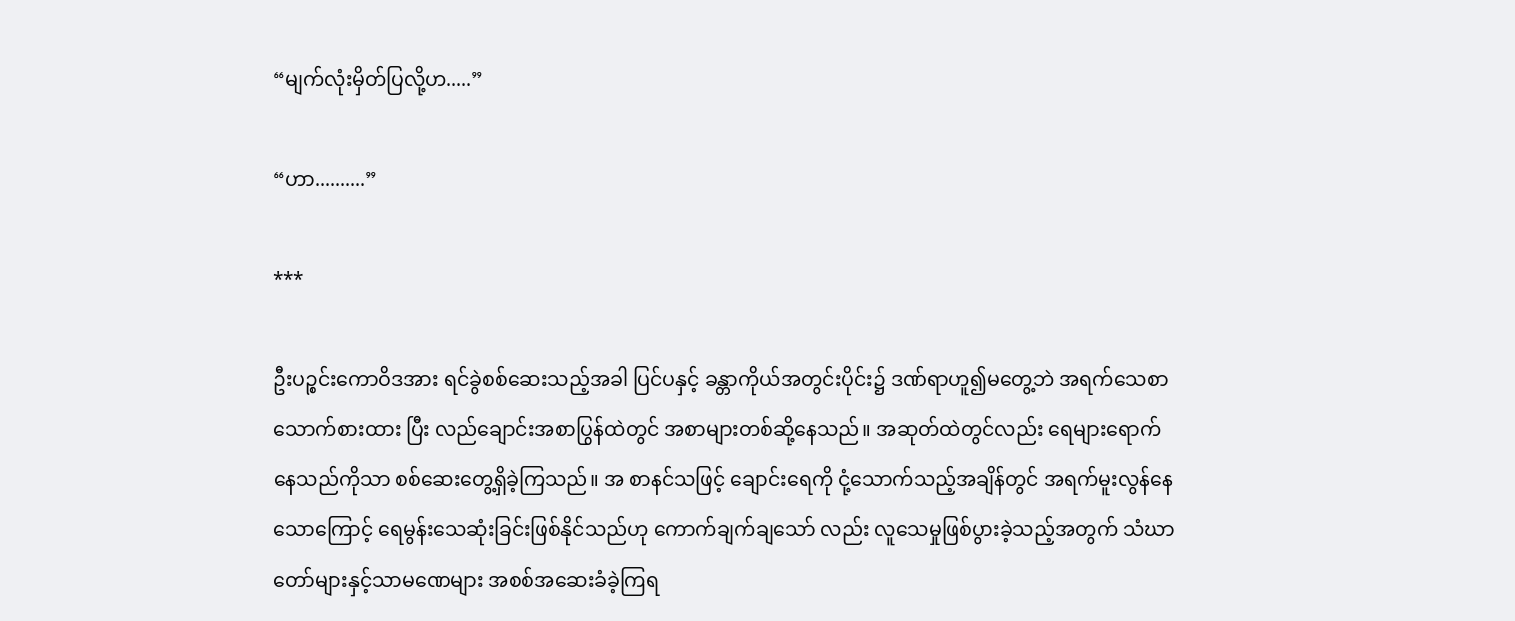“မျက်လုံးမှိတ်ပြလို့ဟ.....”

“ဟာ..........”

***

ဦးပဉ္စင်းကောဝိဒအား ရင်ခွဲစစ်ဆေးသည့်အခါ ပြင်ပနှင့် ခန္တာကိုယ်အတွင်းပိုင်း၌ ဒဏ်ရာဟူ၍မတွေ့ဘဲ အရက်သေစာသောက်စားထား ပြီး လည်ချောင်းအစာပြွန်ထဲတွင် အစာများတစ်ဆို့နေသည်။ အဆုတ်ထဲတွင်လည်း ရေများရောက်နေသည်ကိုသာ စစ်ဆေးတွေ့ရှိခဲ့ကြသည်။ အ စာနင်သဖြင့် ချောင်းရေကို ငုံ့သောက်သည့်အချိန်တွင် အရက်မူးလွန်နေသောကြောင့် ရေမွန်းသေဆုံးခြင်းဖြစ်နိုင်သည်ဟု ကောက်ချက်ချသော် လည်း လူသေမှုဖြစ်ပွားခဲ့သည့်အတွက် သံဃာတော်များနှင့်သာမဏေများ အစစ်အဆေးခံခဲ့ကြရ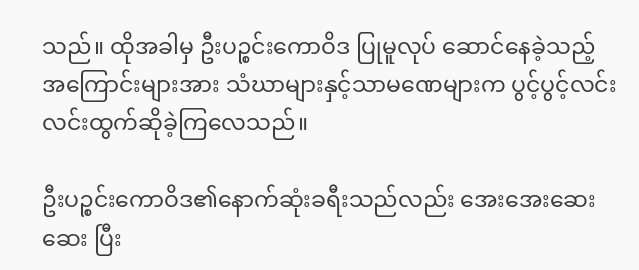သည်။ ထိုအခါမှ ဦးပဉ္စင်းကောဝိဒ ပြုမူလုပ် ဆောင်နေခဲ့သည့် အကြောင်းများအား သံဃာများနှင့်သာမဏေများက ပွင့်ပွင့်လင်းလင်းထွက်ဆိုခဲ့ကြလေသည်။

ဦးပဉ္စင်းကောဝိဒ၏နောက်ဆုံးခရီးသည်လည်း အေးအေးဆေးဆေး ပြီး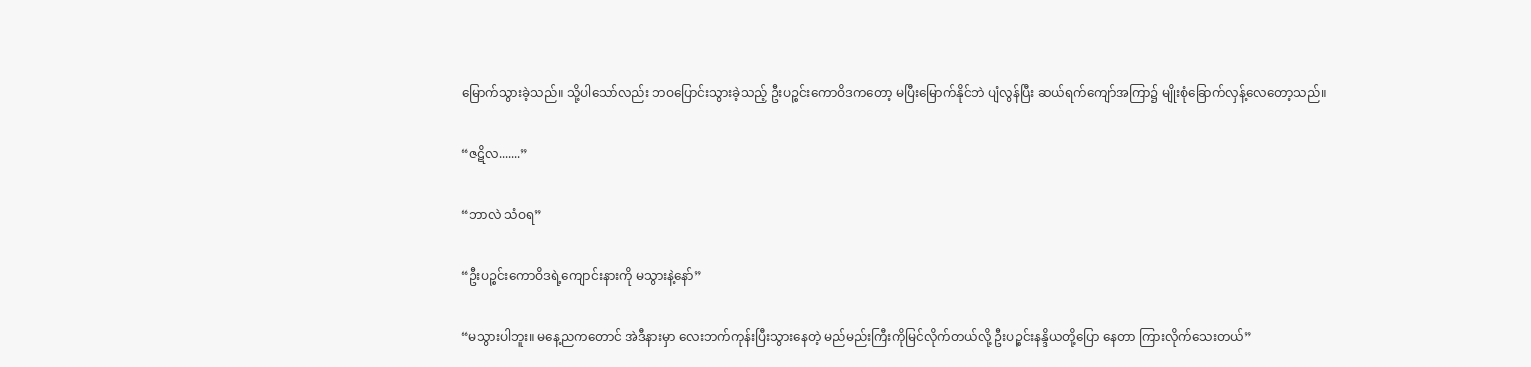မြောက်သွားခဲ့သည်။ သို့ပါသော်လည်း ဘဝပြောင်းသွားခဲ့သည့် ဦးပဉ္စင်းကောဝိဒကတော့ မပြီးမြောက်နိုင်ဘဲ ပျံလွန်ပြီး ဆယ်ရက်ကျော်အကြာ၌ မျိုးစုံခြောက်လှန့်လေတော့သည်။

“ဇဋိလ.......”

“ဘာလဲ သံဝရ”

“ဦးပဉ္စင်းကောဝိဒရဲ့ကျောင်းနားကို မသွားနဲ့နော်”

“မသွားပါဘူး။ မနေ့ညကတောင် အဲဒီနားမှာ လေးဘက်ကုန်းပြီးသွားနေတဲ့ မည်မည်းကြီးကိုမြင်လိုက်တယ်လို့ ဦးပဉ္စင်းနန္ဒိယတို့ပြော နေတာ ကြားလိုက်သေးတယ်”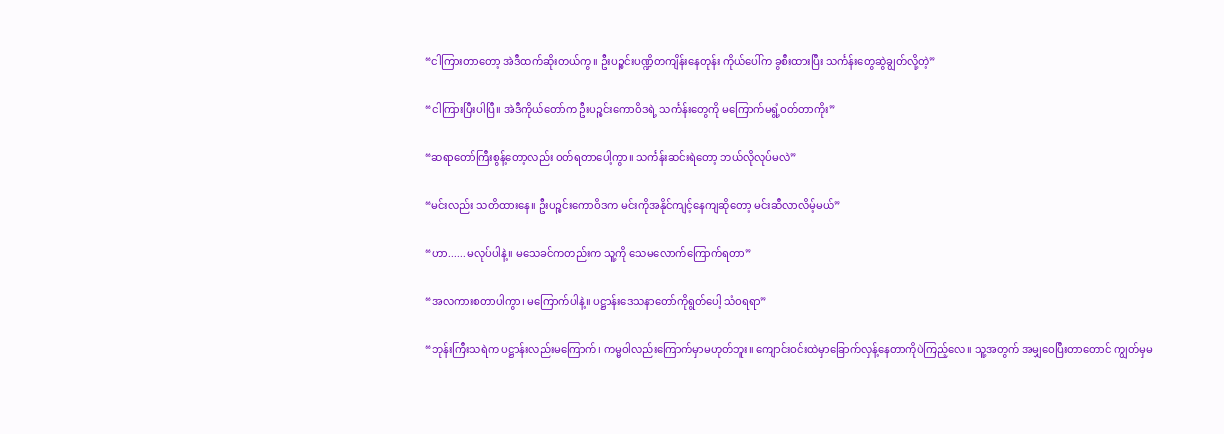“ငါကြားတာတော့ အဲဒီထက်ဆိုးတယ်ကွ။ ဦးပဉ္စင်းပဏ္ဍိတကျိန်းနေတုန်း ကိုယ်ပေါ်က ခွစီးထားပြီး သင်္ကန်းတွေဆွဲချွတ်လို့တဲ့”

“ငါကြားပြီးပါပြီ။ အဲဒီကိုယ်တော်က ဦးပဉ္စင်းကောဝိဒရဲ့ သင်္ကန်းတွေကို မကြောက်မရွံ့ဝတ်တာကိုး”

“ဆရာတော်ကြီးစွန့်တော့လည်း ဝတ်ရတာပေါ့ကွာ။ သင်္ကန်းဆင်းရဲတော့ ဘယ်လိုလုပ်မလဲ”

“မင်းလည်း သတိထားနေ။ ဦးပဉ္စင်းကောဝိဒက မင်းကိုအနိုင်ကျင့်နေကျဆိုတော့ မင်းဆီလာလိမ့်မယ်”

“ဟာ......မလုပ်ပါနဲ့။ မသေခင်ကတည်းက သူ့ကို သေမလောက်ကြောက်ရတာ”

“အလကားစတာပါကွာ၊ မကြောက်ပါနဲ့။ ပဋ္ဌာန်းဒေသနာတော်ကိုရွတ်ပေါ့ သံဝရရာ”

“ဘုန်းကြီးသရဲက ပဋ္ဌာန်းလည်းမကြောက်၊ ကမ္မဝါလည်းကြောက်မှာမဟုတ်ဘူး။ ကျောင်းဝင်းထဲမှာခြောက်လှန့်နေတာကိုပဲကြည့်လေ။ သူ့အတွက် အမျှဝေပြီးတာတောင် ကျွတ်မှမ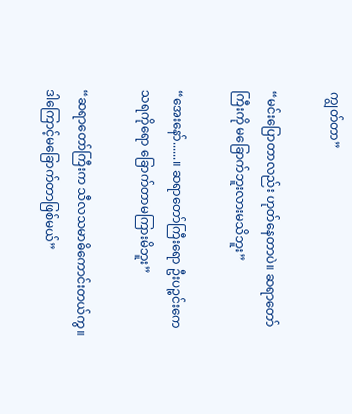ကျွတ်တာ”

“မင်းပြောတာလည်း ဟုတ်နေတာပဲ။ ဆရာတော်ကြီးကို မခြောက်ဘူးလားမသိဘူး”

“အေးနော်......။ ဆရာတော်ကြီးရော ဦးပဉ္စင်းကေသရကိုရော ခြောက်တာမကြားမိဘူး”

“ဆရာတော်ကြီးက သီလသမာဓိကောင်းတယ်ကွ။ ဒါကြောင့်မခြောက်တာဖြစ်မယ်”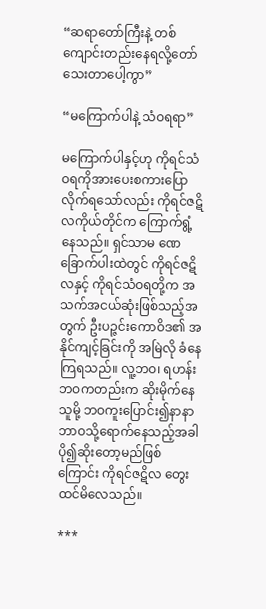“ဆရာတော်ကြီးနဲ့ တစ်ကျောင်းတည်းနေရလို့တော်သေးတာပေါ့ကွာ”

“မကြောက်ပါနဲ့ သံဝရရာ”

မကြောက်ပါနှင့်ဟု ကိုရင်သံဝရကိုအားပေးစကားပြောလိုက်ရသော်လည်း ကိုရင်ဇဋိလကိုယ်တိုင်က ကြောက်ရွံ့နေသည်။ ရှင်သာမ ဏေခြောက်ပါးထဲတွင် ကိုရင်ဇဋိလနှင့် ကိုရင်သံဝရတို့က အသက်အငယ်ဆုံးဖြစ်သည့်အတွက် ဦးပဉ္ဇင်းကောဝိဒ၏ အနိုင်ကျင့်ခြင်းကို အမြဲလို ခံနေကြရသည်။ လူ့ဘဝ၊ ရဟန်းဘဝကတည်းက ဆိုးမိုက်နေသူမို့ ဘဝကူးပြောင်း၍နာနာဘာဝသို့ရောက်နေသည့်အခါ ပို၍ဆိုးတော့မည်ဖြစ် ကြောင်း ကိုရင်ဇဋိလ တွေးထင်မိလေသည်။

***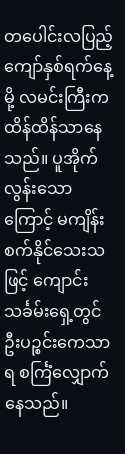တပေါင်းလပြည့်ကျော်နှစ်ရက်နေ့မို့ လမင်းကြီးက ထိန်ထိန်သာနေသည်။ ပူအိုက်လွန်းသောကြောင့် မကျိန်းစက်နိုင်သေးသဖြင့် ကျောင်းသင်္ခမ်းရှေ့တွင် ဦးပဉ္စင်းကေသာရ စင်္ကြံလျှောက်နေသည်။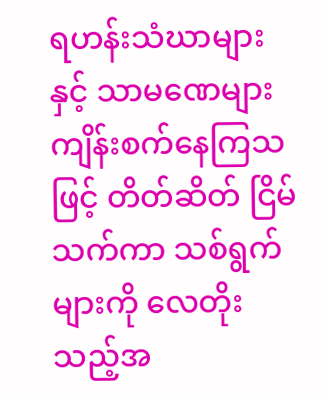ရဟန်းသံဃာများနှင့် သာမဏေများကျိန်းစက်နေကြသဖြင့် တိတ်ဆိတ် ငြိမ်သက်ကာ သစ်ရွက်များကို လေတိုးသည့်အ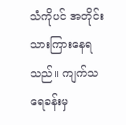သံကိုပင် အတိုင်းသားကြားနေရသည်။ ကျက်သရေခန်းမှ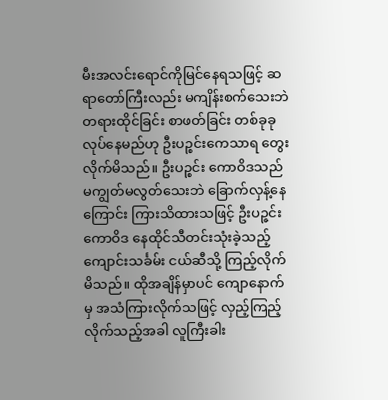မီးအလင်းရောင်ကိုမြင်နေရသဖြင့် ဆရာတော်ကြီးလည်း မကျိန်းစက်သေးဘဲ တရားထိုင်ခြင်း စာဖတ်ခြင်း တစ်ခုခုလုပ်နေမည်ဟု ဦးပဉ္စင်းကေသာရ တွေးလိုက်မိသည်။ ဦးပဉ္စင်း ကောဝိဒသည် မကျွတ်မလွတ်သေးဘဲ ခြောက်လှန့်နေကြောင်း ကြားသိထားသဖြင့် ဦးပဉ္ဇင်းကောဝိဒ နေထိုင်သီတင်းသုံးခဲ့သည့် ကျောင်းသင်္ခမ်း ငယ်ဆီသို့ ကြည့်လိုက်မိသည်။ ထိုအချိန်မှာပင် ကျောနောက်မှ အသံကြားလိုက်သဖြင့် လှည့်ကြည့်လိုက်သည့်အခါ လူကြီးခါး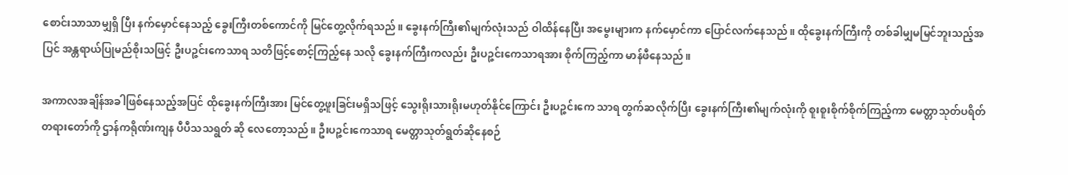စောင်းသာသာမျှရှိ ပြီး နက်မှောင်နေသည့် ခွေးကြီးတစ်ကောင်ကို မြင်တွေ့လိုက်ရသည်။ ခွေးနက်ကြီး၏မျက်လုံးသည် ဝါထိန်နေပြီး အမွေးများက နက်မှောင်ကာ ပြောင်လက်နေသည်။ ထိုခွေးနက်ကြီးကို တစ်ခါမျှမမြင်ဘူးသည့်အပြင် အန္တရာယ်ပြုမည်စိုးသဖြင့် ဦးပဉ္ဇင်းကေသာရ သတိဖြင့်စောင့်ကြည့်နေ သလို ခွေးနက်ကြီးကလည်း ဦးပဉ္ဇင်းကေသာရအား စိုက်ကြည့်ကာ မာန်ဖီနေသည်။

အကာလအချိန်အခါဖြစ်နေသည့်အပြင် ထိုခွေးနက်ကြီးအား မြင်တွေ့ဖူးခြင်းမရှိသဖြင့် သွေးရိုးသားရိုးမဟုတ်နိုင်ကြောင်း ဦးပဉ္ဇင်းကေ သာရ တွက်ဆလိုက်ပြီး ခွေးနက်ကြီး၏မျက်လုံးကို စူးစူးစိုက်စိုက်ကြည့်ကာ မေတ္တာသုတ်ပရိတ်တရားတော်ကို ဌာန်ကရိုဏ်းကျန ပီပီသသရွတ် ဆို လေတော့သည်။ ဦးပဉ္ဇင်းကေသာရ မေတ္တာသုတ်ရွတ်ဆိုနေစဉ်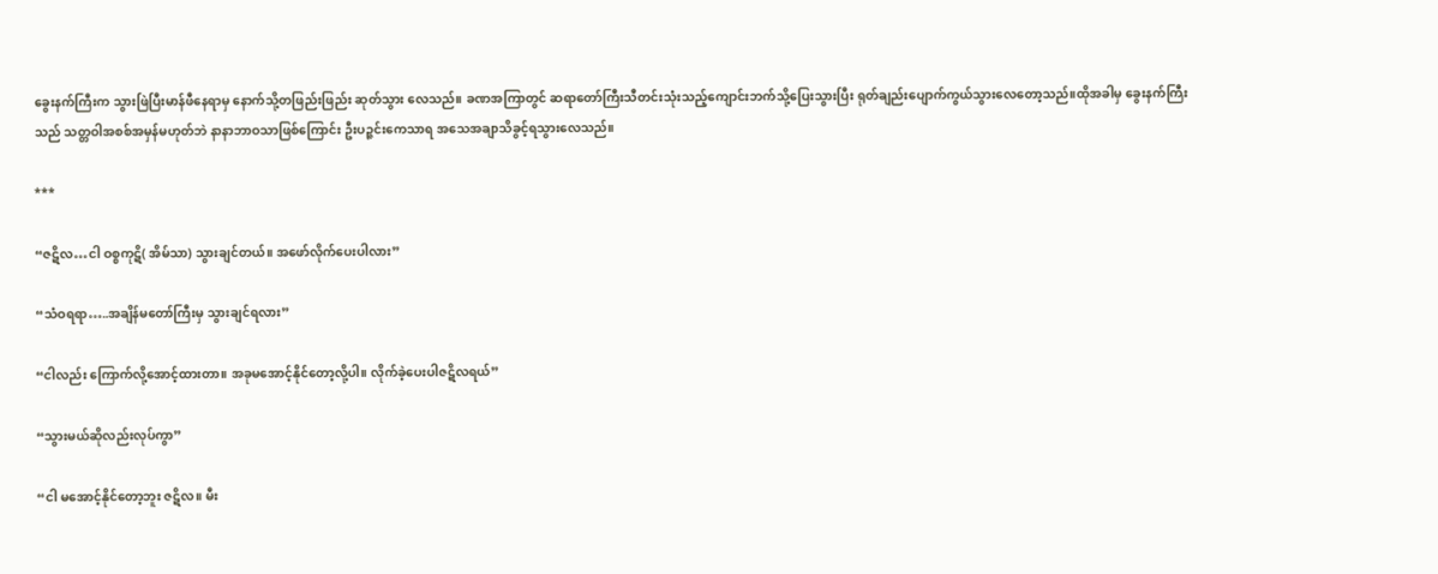ခွေးနက်ကြီးက သွားဖြဲပြီးမာန်ဖီနေရာမှ နောက်သို့တဖြည်းဖြည်း ဆုတ်သွား လေသည်။ ခဏအကြာတွင် ဆရာတော်ကြီးသီတင်းသုံးသည့်ကျောင်းဘက်သို့ပြေးသွားပြီး ရုတ်ချည်းပျောက်ကွယ်သွားလေတော့သည်။ထိုအခါမှ ခွေးနက်ကြီးသည် သတ္တဝါအစစ်အမှန်မဟုတ်ဘဲ နာနာဘာဝသာဖြစ်ကြောင်း ဦးပဉ္ဇင်းကေသာရ အသေအချာသိခွင့်ရသွားလေသည်။

***

“ဇဋိလ…ငါ ဝစ္စကုဋိ( အိမ်သာ) သွားချင်တယ်။ အဖော်လိုက်ပေးပါလား”

“သံဝရရာ…..အချိန်မတော်ကြီးမှ သွားချင်ရလား”

“ငါလည်း ကြောက်လို့အောင့်ထားတာ။ အခုမအောင့်နိုင်တော့လို့ပါ။ လိုက်ခဲ့ပေးပါဇဋိလရယ်”

“သွားမယ်ဆိုလည်းလုပ်ကွာ”

“ငါ မအောင့်နိုင်တော့ဘူး ဇဋိလ။ မီး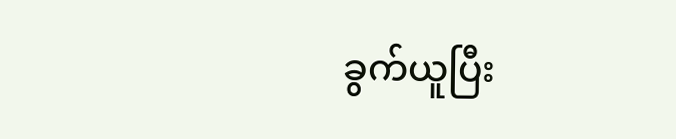ခွက်ယူပြီး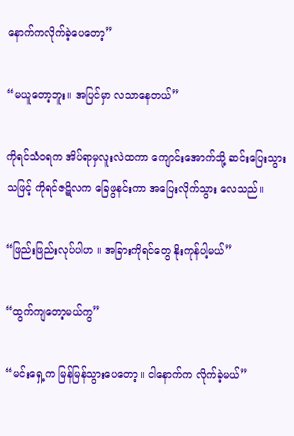နောက်ကလိုက်ခဲ့ပေတော့”

“မယူတော့ဘူး။ အပြင်မှာ လသာနေတယ်”

ကိုရင်သံဝရက အိပ်ရာမှလူးလဲထကာ ကျောင်းအောက်သို့ ဆင်းပြေးသွားသဖြင့် ကိုရင်ဇဋိလက ခြေဖွနင်းကာ အပြေးလိုက်သွား လေသည်။

“ဖြည်းဖြည်းလုပ်ပါဟ ။ အခြားကိုရင်တွေ နိုးကုန်ပါ့မယ်”

“ထွက်ကျတော့မယ်ကွ”

“မင်းရှေ့က မြန်မြန်သွားပေတော့။ ငါနောက်က လိုက်ခဲ့မယ်”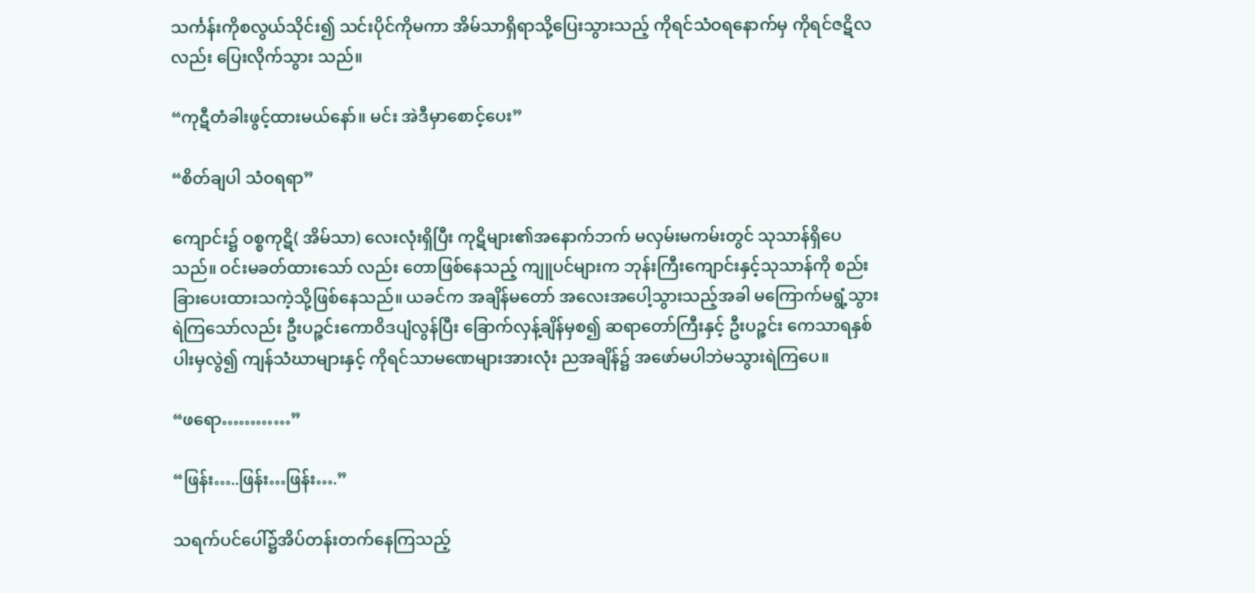သင်္ကန်းကိုစလွယ်သိုင်း၍ သင်းပိုင်ကိုမကာ အိမ်သာရှိရာသို့ပြေးသွားသည့် ကိုရင်သံဝရနောက်မှ ကိုရင်ဇဋိလလည်း ပြေးလိုက်သွား သည်။

“ကုဋီတံခါးဖွင့်ထားမယ်နော်။ မင်း အဲဒီမှာစောင့်ပေး”

“စိတ်ချပါ သံဝရရာ”

ကျောင်း၌ ဝစ္စကုဋိ( အိမ်သာ) လေးလုံးရှိပြီး ကုဋိများ၏အနောက်ဘက် မလှမ်းမကမ်းတွင် သုသာန်ရှိပေသည်။ ဝင်းမခတ်ထားသော် လည်း တောဖြစ်နေသည့် ကျူပင်များက ဘုန်းကြီးကျောင်းနှင့်သုသာန်ကို စည်းခြားပေးထားသကဲ့သို့ဖြစ်နေသည်။ ယခင်က အချိန်မတော် အလေးအပေါ့သွားသည့်အခါ မကြောက်မရွံ့သွားရဲကြသော်လည်း ဦးပဉ္ဇင်းကောဝိဒပျံလွန်ပြီး ခြောက်လှန့်ချိန်မှစ၍ ဆရာတော်ကြီးနှင့် ဦးပဉ္ဇင်း ကေသာရနှစ်ပါးမှလွဲ၍ ကျန်သံဃာများနှင့် ကိုရင်သာမဏေများအားလုံး ညအချိန်၌ အဖော်မပါဘဲမသွားရဲကြပေ။

“ဖရော…………”

“ဖြန်း…..ဖြန်း…ဖြန်း….”

သရက်ပင်ပေါ်၌အိပ်တန်းတက်နေကြသည့်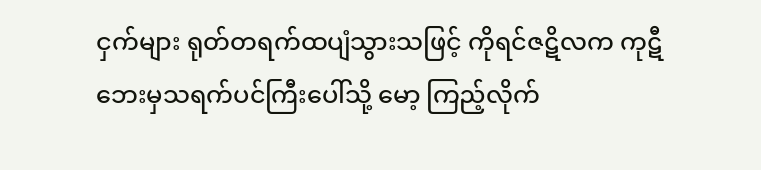ငှက်များ ရုတ်တရက်ထပျံသွားသဖြင့် ကိုရင်ဇဋိလက ကုဋီဘေးမှသရက်ပင်ကြီးပေါ်သို့ မော့ ကြည့်လိုက်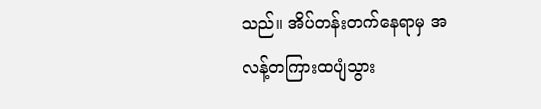သည်။ အိပ်တန်းတက်နေရာမှ အလန့်တကြားထပျံသွား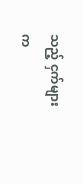သည့် ငှက်များက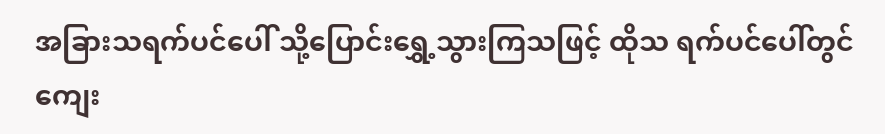အခြားသရက်ပင်ပေါ် သို့ပြောင်းရွှေ့သွားကြသဖြင့် ထိုသ ရက်ပင်ပေါ်တွင် ကျေး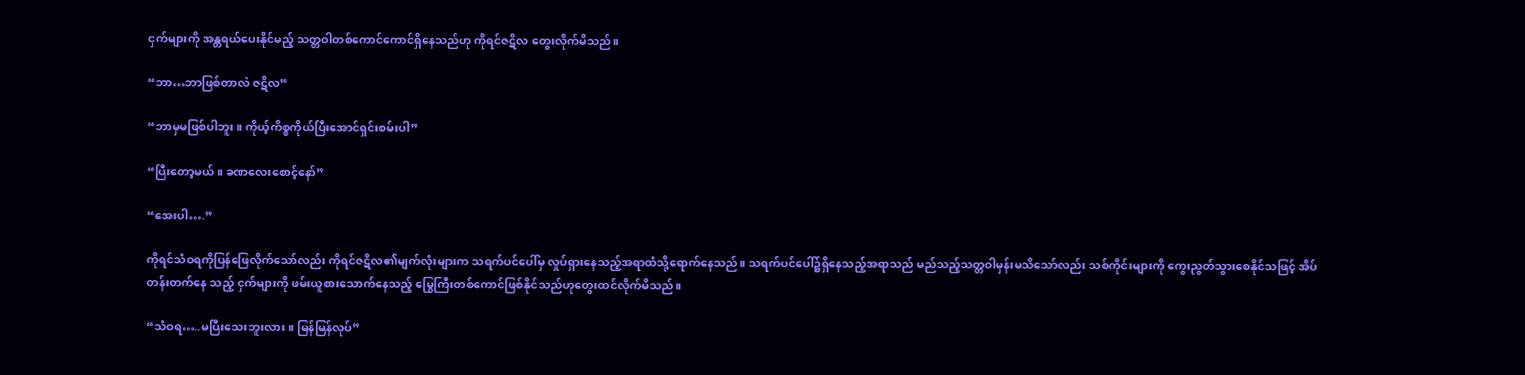ငှက်များကို အန္တရယ်ပေးနိုင်မည့် သတ္တဝါတစ်ကောင်ကောင်ရှိနေသည်ဟု ကိုရင်ဇဋိလ တွေးလိုက်မိသည်။

“ဘာ…ဘာဖြစ်တာလဲ ဇဋိလ”

“ဘာမှမဖြစ်ပါဘူး။ ကိုယ့်ကိစ္စကိုယ်ပြီးအောင်ရှင်းစမ်းပါ”

“ပြီးတော့မယ်။ ခဏလေးစောင့်နော်”

“အေးပါ….”

ကိုရင်သံဝရကိုပြန်ဖြေလိုက်သော်လည်း ကိုရင်ဇဋိလ၏မျက်လုံးများက သရက်ပင်ပေါ်မှ လှုပ်ရှားနေသည့်အရာထံသို့ရောက်နေသည်။ သရက်ပင်ပေါ်၌ရှိနေသည့်အရာသည် မည်သည့်သတ္တဝါမှန်းမသိသော်လည်း သစ်ကိုင်းများကို ကွေးညွတ်သွားစေနိုင်သဖြင့် အိပ်တန်းတက်နေ သည့် ငှက်များကို ဖမ်းယူစားသောက်နေသည့် မြွေကြီးတစ်ကောင်ဖြစ်နိုင်သည်ဟုတွေးထင်လိုက်မိသည်။

“သံဝရ…..မပြီးသေးဘူးလား။ မြန်မြန်လုပ်”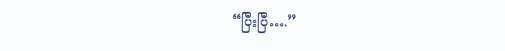“ပြီးပြီ….”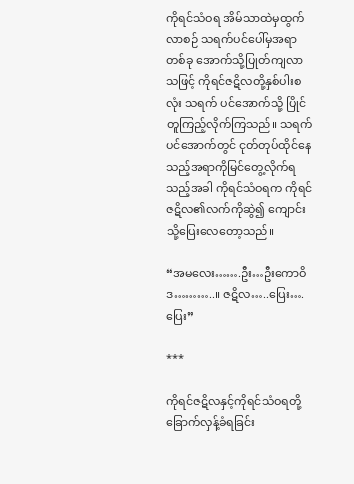ကိုရင်သံဝရ အိမ်သာထဲမှထွက်လာစဉ် သရက်ပင်ပေါ်မှအရာတစ်ခု အောက်သို့ပြုတ်ကျလာသဖြင့် ကိုရင်ဇဋိလတို့နှစ်ပါးစလုံး သရက် ပင်အောက်သို့ ပြိုင်တူကြည့်လိုက်ကြသည်။ သရက်ပင်အောက်တွင် ငုတ်တုပ်ထိုင်နေသည့်အရာကိုမြင်တွေ့လိုက်ရသည့်အခါ ကိုရင်သံဝရက ကိုရင်ဇဋိလ၏လက်ကိုဆွဲ၍ ကျောင်းသို့ပြေးလေတော့သည်။

“အမလေး…….ဦး…ဦးကောဝိဒ………..။ ဇဋိလ…..ပြေး….ပြေး”

***

ကိုရင်ဇဋိလနှင့်ကိုရင်သံဝရတို့ခြောက်လှန့်ခံရခြင်း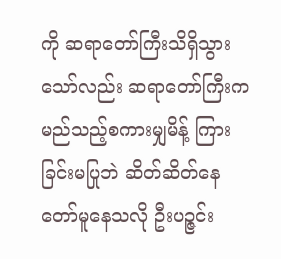ကို ဆရာတော်ကြီးသိရှိသွားသော်လည်း ဆရာတော်ကြီးက မည်သည့်စကားမျှမိန့် ကြားခြင်းမပြုဘဲ ဆိတ်ဆိတ်နေတော်မူနေသလို ဦးပဉ္ဇင်း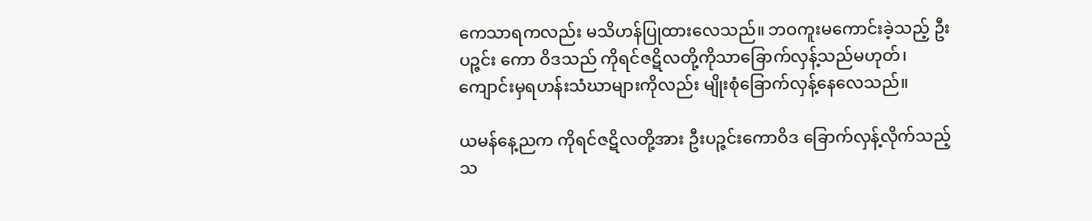ကေသာရကလည်း မသိဟန်ပြုထားလေသည်။ ဘဝကူးမကောင်းခဲ့သည့် ဦးပဉ္ဇင်း ကော ဝိဒသည် ကိုရင်ဇဋိလတို့ကိုသာခြောက်လှန့်သည်မဟုတ်၊ ကျောင်းမှရဟန်းသံဃာများကိုလည်း မျိုးစုံခြောက်လှန့်နေလေသည်။

ယမန်နေ့ညက ကိုရင်ဇဋိလတို့အား ဦးပဉ္ဇင်းကောဝိဒ ခြောက်လှန့်လိုက်သည့်သ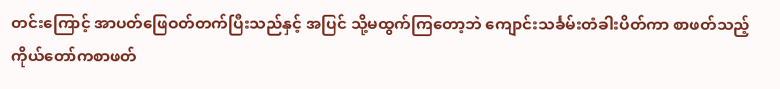တင်းကြောင့် အာပတ်ဖြေဝတ်တက်ပြီးသည်နှင့် အပြင် သို့မထွက်ကြတော့ဘဲ ကျောင်းသင်္ခမ်းတံခါးပိတ်ကာ စာဖတ်သည့်ကိုယ်တော်ကစာဖတ်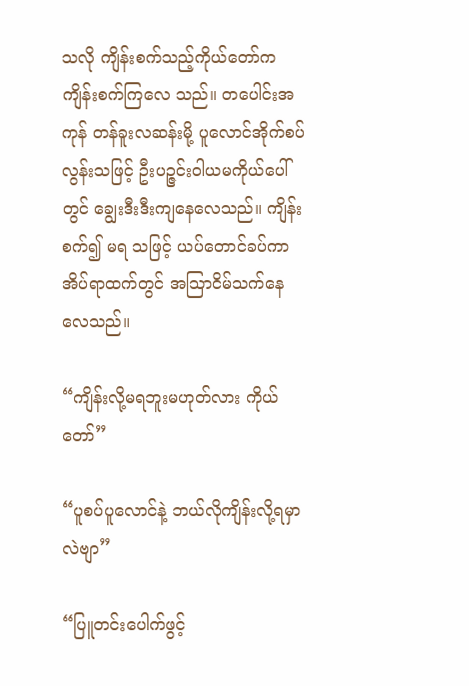သလို ကျိန်းစက်သည့်ကိုယ်တော်က ကျိန်းစက်ကြလေ သည်။ တပေါင်းအကုန် တန်ခူးလဆန်းမို့ ပူလောင်အိုက်စပ်လွန်းသဖြင့် ဦးပဉ္ဇင်းဝါယမကိုယ်ပေါ်တွင် ချွေးဒီးဒီးကျနေလေသည်။ ကျိန်းစက်၍ မရ သဖြင့် ယပ်တောင်ခပ်ကာ အိပ်ရာထက်တွင် အသြာငိမ်သက်နေလေသည်။

“ကျိန်းလို့မရဘူးမဟုတ်လား ကိုယ်တော်”

“ပူစပ်ပူလောင်နဲ့ ဘယ်လိုကျိန်းလို့ရမှာလဲဗျာ”

“ပြူတင်းပေါက်ဖွင့်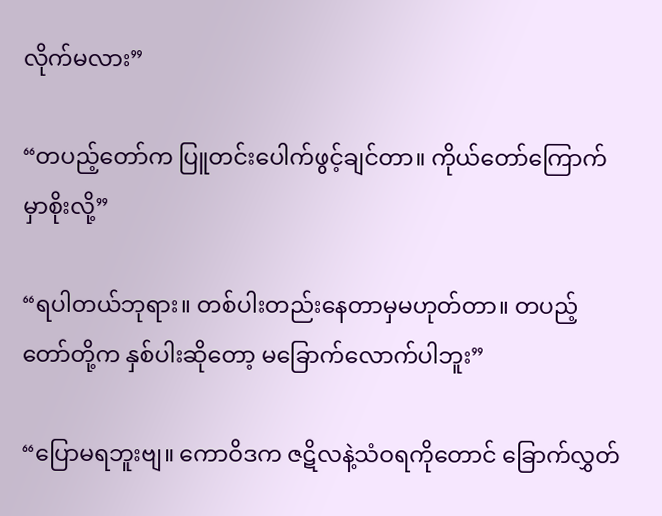လိုက်မလား”

“တပည့်တော်က ပြူတင်းပေါက်ဖွင့်ချင်တာ။ ကိုယ်တော်ကြောက်မှာစိုးလို့”

“ရပါတယ်ဘုရား။ တစ်ပါးတည်းနေတာမှမဟုတ်တာ။ တပည့်တော်တို့က နှစ်ပါးဆိုတော့ မခြောက်လောက်ပါဘူး”

“ပြောမရဘူးဗျ။ ကောဝိဒက ဇဋိလနဲ့သံဝရကိုတောင် ခြောက်လွှတ်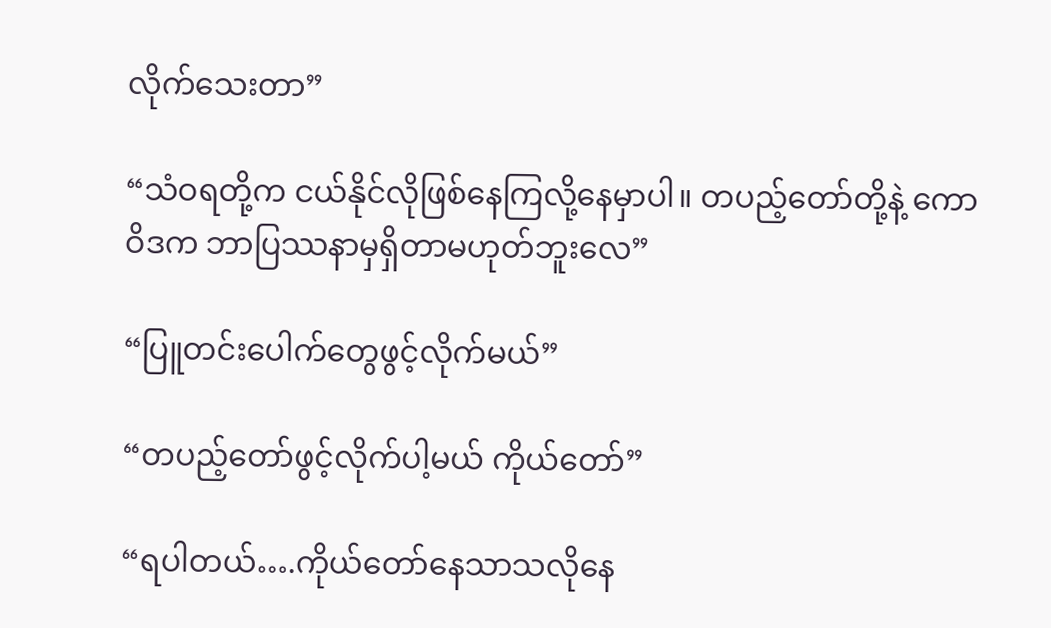လိုက်သေးတာ”

“သံဝရတို့က ငယ်နိုင်လိုဖြစ်နေကြလို့နေမှာပါ။ တပည့်တော်တို့နဲ့ ကောဝိဒက ဘာပြဿနာမှရှိတာမဟုတ်ဘူးလေ”

“ပြူတင်းပေါက်တွေဖွင့်လိုက်မယ်”

“တပည့်တော်ဖွင့်လိုက်ပါ့မယ် ကိုယ်တော်”

“ရပါတယ်….ကိုယ်တော်နေသာသလိုနေ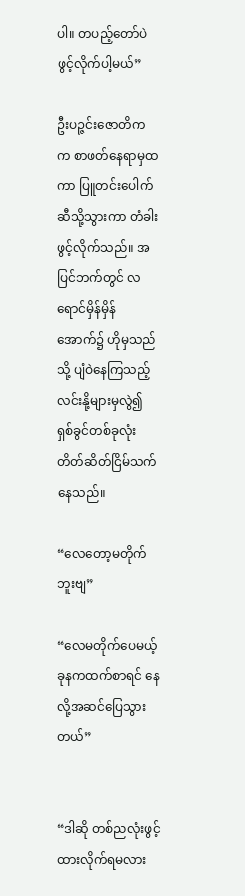ပါ။ တပည့်တော်ပဲ ဖွင့်လိုက်ပါ့မယ်”

ဦးပဉ္ဇင်းဇောတိက က စာဖတ်နေရာမှထကာ ပြူတင်းပေါက်ဆီသို့သွားကာ တံခါးဖွင့်လိုက်သည်။ အပြင်ဘက်တွင် လရောင်မှိန်မှိန် အောက်၌ ဟိုမှသည်သို့ ပျံဝဲနေကြသည့် လင်းနို့များမှလွဲ၍ ရှစ်ခွင်တစ်ခုလုံး တိတ်ဆိတ်ငြိမ်သက်နေသည်။

“လေတော့မတိုက်ဘူးဗျ”

“လေမတိုက်ပေမယ့် ခုနကထက်စာရင် နေလို့အဆင်ပြေသွားတယ်”


“ဒါဆို တစ်ညလုံးဖွင့်ထားလိုက်ရမလား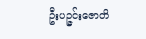ဦးပဉ္ဇင်းဇောတိ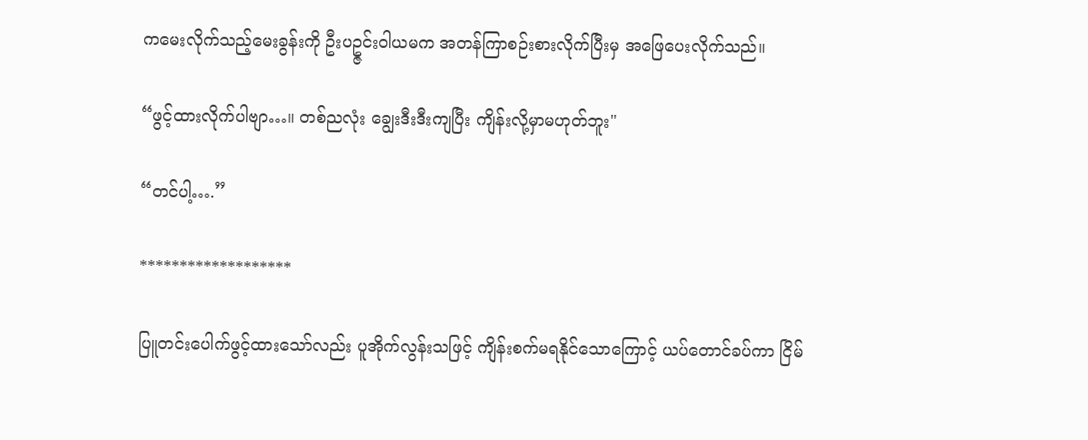ကမေးလိုက်သည့်မေးခွန်းကို ဦးပဥ္ဇင်းဝါယမက အတန်ကြာစဉ်းစားလိုက်ပြီးမှ အဖြေပေးလိုက်သည်။

“ဖွင့်ထားလိုက်ပါဗျာ…။ တစ်ညလုံး ချွေးဒီးဒီးကျပြီး ကျိန်းလို့မှာမဟုတ်ဘူး"

“တင်ပါ့….”

*******************

ပြူတင်းပေါက်ဖွင့်ထားသော်လည်း ပူအိုက်လွန်းသဖြင့် ကျိန်းစက်မရနိုင်သောကြောင့် ယပ်တောင်ခပ်ကာ ငြိမ်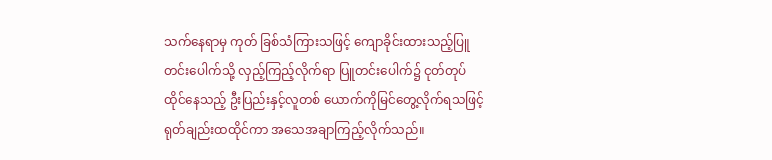သက်နေရာမှ ကုတ် ခြစ်သံကြားသဖြင့် ကျောခိုင်းထားသည့်ပြူတင်းပေါက်သို့ လှည့်ကြည့်လိုက်ရာ ပြူတင်းပေါက်၌ ငုတ်တုပ်ထိုင်နေသည့် ဦးပြည်းနှင့်လူတစ် ယောက်ကိုမြင်တွေ့လိုက်ရသဖြင့် ရုတ်ချည်းထထိုင်ကာ အသေအချာကြည့်လိုက်သည်။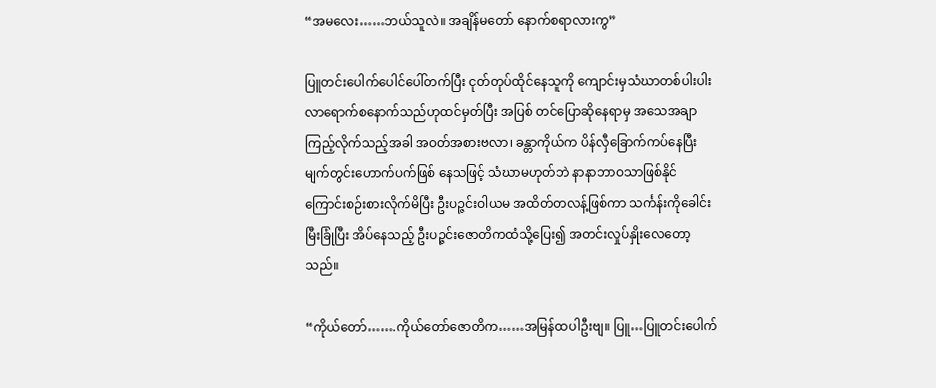“အမလေး……ဘယ်သူလဲ။ အချိန်မတော် နောက်စရာလားကွ”

ပြူတင်းပေါက်ပေါင်ပေါ်တက်ပြီး ငုတ်တုပ်ထိုင်နေသူကို ကျောင်းမှသံဃာတစ်ပါးပါး လာရောက်စနောက်သည်ဟုထင်မှတ်ပြီး အပြစ် တင်ပြောဆိုနေရာမှ အသေအချာကြည့်လိုက်သည့်အခါ အဝတ်အစားဗလာ၊ ခန္တာကိုယ်က ပိန်လှီခြောက်ကပ်နေပြီး မျက်တွင်းဟောက်ပက်ဖြစ် နေသဖြင့် သံဃာမဟုတ်ဘဲ နာနာဘာဝသာဖြစ်နိုင်ကြောင်းစဉ်းစားလိုက်မိပြီး ဦးပဉ္ဇင်းဝါယမ အထိတ်တလန့်ဖြစ်ကာ သင်္ကန်းကိုခေါင်းမြီးခြုံပြီး အိပ်နေသည့် ဦးပဉ္ဇင်းဇောတိကထံသို့ပြေး၍ အတင်းလှုပ်နှိုးလေတော့သည်။

“ကိုယ်တော်…….ကိုယ်တော်ဇောတိက……အမြန်ထပါဦးဗျ။ ပြူ…ပြူတင်းပေါက်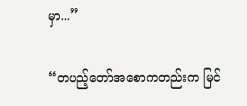မှာ...”

“တပည့်တော်အစောကတည်းက မြင်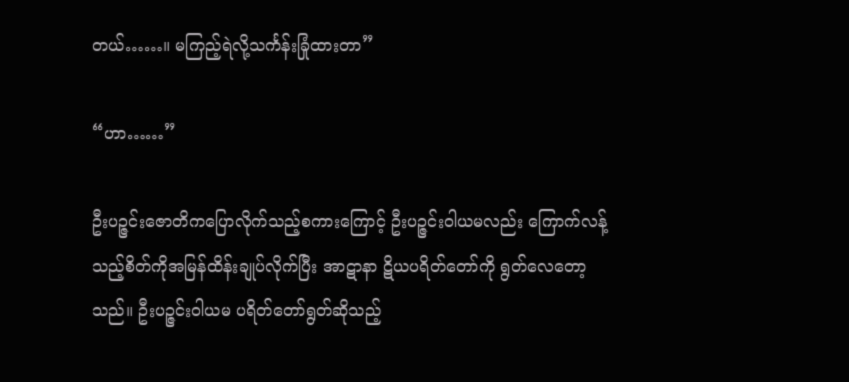တယ်……။ မကြည့်ရဲလို့သင်္ကန်းခြုံထားတာ”

“ဟာ……”

ဦးပဉ္ဇင်းဇောတိကပြောလိုက်သည့်စကားကြောင့် ဦးပဉ္ဇင်းဝါယမလည်း ကြောက်လန့်သည့်စိတ်ကိုအမြန်ထိန်းချုပ်လိုက်ပြီး အာဋာနာ ဋိယပရိတ်တော်ကို ရွတ်လေတော့သည်။ ဦးပဉ္ဇင်းဝါယမ ပရိတ်တော်ရွတ်ဆိုသည့်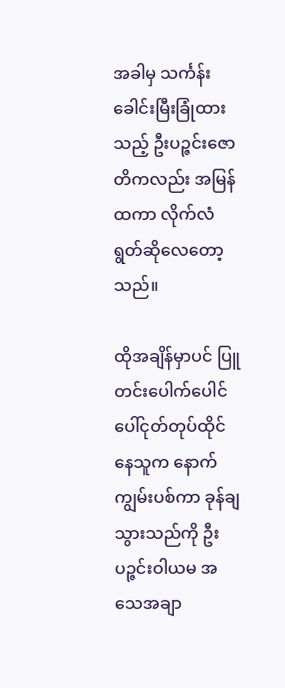အခါမှ သင်္ကန်းခေါင်းမြီးခြုံထားသည့် ဦးပဉ္ဇင်းဇောတိကလည်း အမြန်ထကာ လိုက်လံရွတ်ဆိုလေတော့သည်။

ထိုအချိန်မှာပင် ပြူတင်းပေါက်ပေါင်ပေါ်ငုတ်တုပ်ထိုင်နေသူက နောက်ကျွမ်းပစ်ကာ ခုန်ချသွားသည်ကို ဦးပဉ္ဇင်းဝါယမ အသေအချာ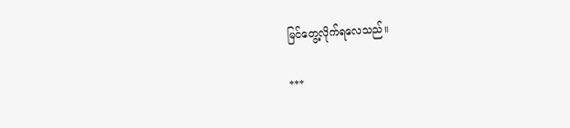မြင်တွေ့လိုက်ရလေသည်။

***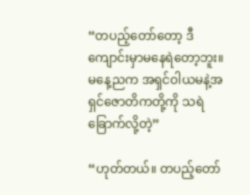“တပည့်တော်တော့ ဒီကျောင်းမှာမနေရဲတော့ဘူး။ မနေ့ညက အရှင်ဝါယမနဲ့အရှင်ဇောတိကတို့ကို သရဲခြောက်လို့တဲ့”

“ဟုတ်တယ်။ တပည့်တော်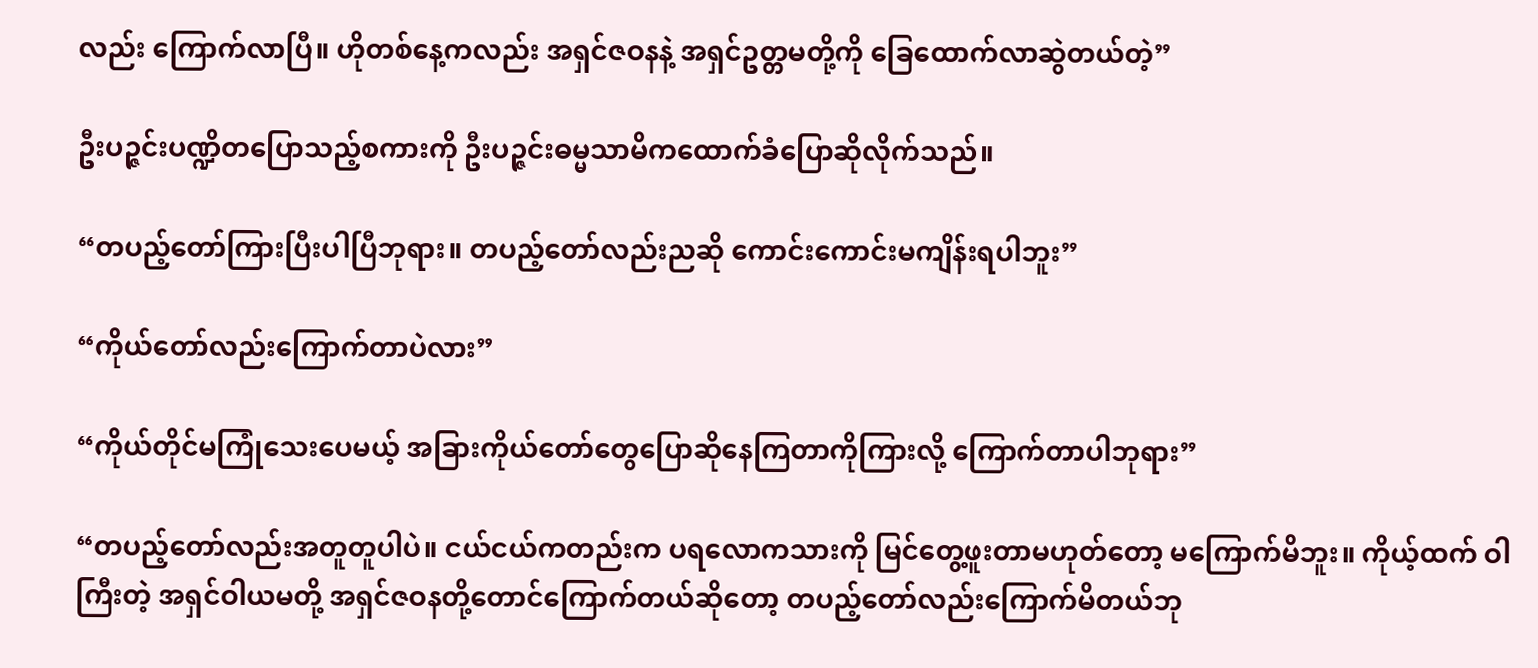လည်း ကြောက်လာပြီ။ ဟိုတစ်နေ့ကလည်း အရှင်ဇဝနနဲ့ အရှင်ဥတ္တမတို့ကို ခြေထောက်လာဆွဲတယ်တဲ့”

ဦးပဉ္ဇင်းပဏ္ဍိတပြောသည့်စကားကို ဦးပဉ္ဇင်းဓမ္မသာမိကထောက်ခံပြောဆိုလိုက်သည်။

“တပည့်တော်ကြားပြီးပါပြီဘုရား။ တပည့်တော်လည်းညဆို ကောင်းကောင်းမကျိန်းရပါဘူး”

“ကိုယ်တော်လည်းကြောက်တာပဲလား”

“ကိုယ်တိုင်မကြုံသေးပေမယ့် အခြားကိုယ်တော်တွေပြောဆိုနေကြတာကိုကြားလို့ ကြောက်တာပါဘုရား”

“တပည့်တော်လည်းအတူတူပါပဲ။ ငယ်ငယ်ကတည်းက ပရလောကသားကို မြင်တွေ့ဖူးတာမဟုတ်တော့ မကြောက်မိဘူး။ ကိုယ့်ထက် ဝါကြီးတဲ့ အရှင်ဝါယမတို့ အရှင်ဇဝနတို့တောင်ကြောက်တယ်ဆိုတော့ တပည့်တော်လည်းကြောက်မိတယ်ဘု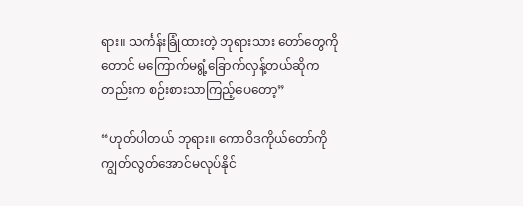ရား။ သင်္ကန်းခြုံထားတဲ့ ဘုရားသား တော်တွေကိုတောင် မကြောက်မရွံ့ခြောက်လှန့်တယ်ဆိုကတည်းက စဉ်းစားသာကြည့်ပေတော့”

“ဟုတ်ပါတယ် ဘုရား။ ကောဝိဒကိုယ်တော်ကို ကျွတ်လွတ်အောင်မလုပ်နိုင်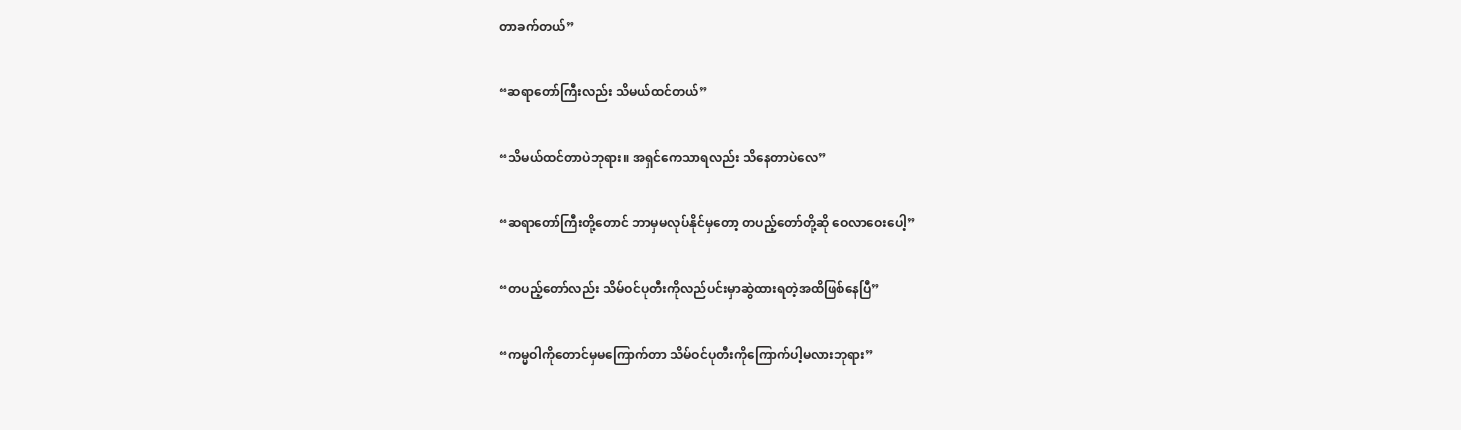တာခက်တယ်”

“ဆရာတော်ကြီးလည်း သိမယ်ထင်တယ်”

“သိမယ်ထင်တာပဲဘုရား။ အရှင်ကေသာရလည်း သိနေတာပဲလေ”

“ဆရာတော်ကြီးတို့တောင် ဘာမှမလုပ်နိုင်မှတော့ တပည့်တော်တို့ဆို ဝေလာဝေးပေါ့”

“တပည့်တော်လည်း သိမ်ဝင်ပုတီးကိုလည်ပင်းမှာဆွဲထားရတဲ့အထိဖြစ်နေပြီ”

“ကမ္မဝါကိုတောင်မှမကြောက်တာ သိမ်ဝင်ပုတီးကိုကြောက်ပါ့မလားဘုရား”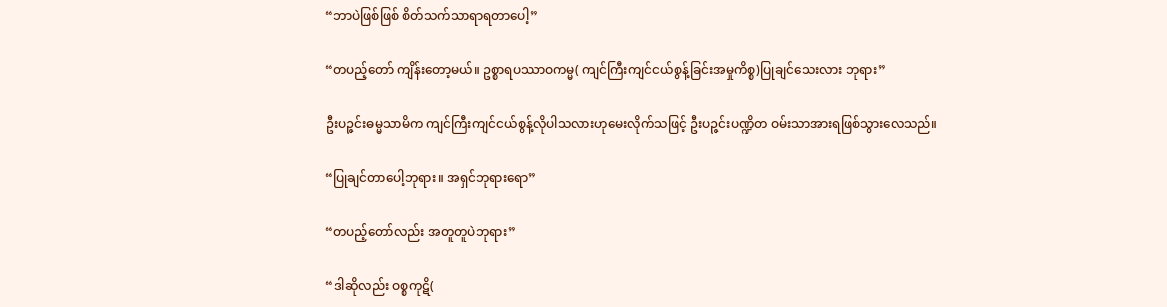“ဘာပဲဖြစ်ဖြစ် စိတ်သက်သာရာရတာပေါ့”

“တပည့်တော် ကျိန်းတော့မယ်။ ဥစ္စာရပဿာဝကမ္မ( ကျင်ကြီးကျင်ငယ်စွန့်ခြင်းအမှုကိစ္စ)ပြုချင်သေးလား ဘုရား”

ဦးပဉ္ဇင်းဓမ္မသာမိက ကျင်ကြီးကျင်ငယ်စွန့်လိုပါသလားဟုမေးလိုက်သဖြင့် ဦးပဉ္ဇင်းပဏ္ဍိတ ဝမ်းသာအားရဖြစ်သွားလေသည်။

“ပြုချင်တာပေါ့ဘုရား။ အရှင်ဘုရားရော”

“တပည့်တော်လည်း အတူတူပဲဘုရား”

“ဒါဆိုလည်း ဝစ္စကုဋိ(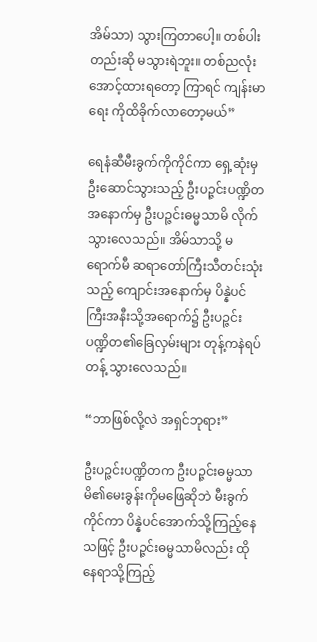အိမ်သာ) သွားကြတာပေါ့။ တစ်ပါးတည်းဆို မသွားရဲဘူး။ တစ်ညလုံးအောင့်ထားရတော့ ကြာရင် ကျန်းမာရေး ကိုထိခိုက်လာတော့မယ်”

ရေနံဆီမီးခွက်ကိုကိုင်ကာ ရှေ့ဆုံးမှဦးဆောင်သွားသည့် ဦးပဉ္ဇင်းပဏ္ဍိတအနောက်မှ ဦးပဉ္ဇင်းဓမ္မသာမိ လိုက်သွားလေသည်။ အိမ်သာသို့ မရောက်မီ ဆရာတော်ကြီးသီတင်းသုံးသည့် ကျောင်းအနောက်မှ ပိန္နဲပင်ကြီးအနီးသို့အရောက်၌ ဦးပဉ္ဇင်းပဏ္ဍိတ၏ခြေလှမ်းများ တုန့်ကနဲရပ်တန့် သွားလေသည်။

“ဘာဖြစ်လို့လဲ အရှင်ဘုရား”

ဦးပဉ္ဇင်းပဏ္ဍိတက ဦးပဉ္ဇင်းဓမ္မသာမိ၏မေးခွန်းကိုမဖြေဆိုဘဲ မီးခွက်ကိုင်ကာ ပိန္နဲပင်အောက်သို့ကြည့်နေသဖြင့် ဦးပဉ္ဇင်းဓမ္မသာမိလည်း ထိုနေရာသို့ကြည့်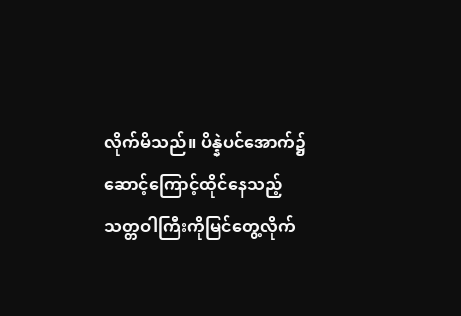လိုက်မိသည်။ ပိန္နဲပင်အောက်၌ ဆောင့်ကြောင့်ထိုင်နေသည့် သတ္တဝါကြီးကိုမြင်တွေ့လိုက်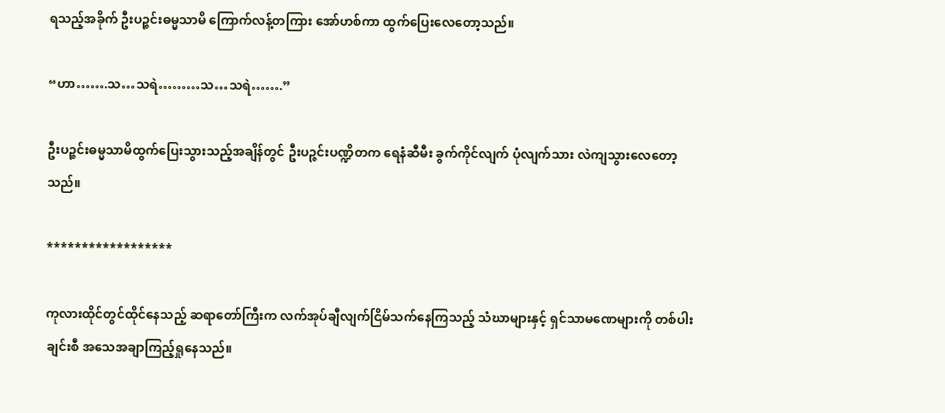ရသည့်အခိုက် ဦးပဉ္ဇင်းဓမ္မသာမိ ကြောက်လန့်တကြား အော်ဟစ်ကာ ထွက်ပြေးလေတော့သည်။

“ဟာ…….သ…သရဲ………သ…သရဲ…….”

ဦးပဉ္ဇင်းဓမ္မသာမိထွက်ပြေးသွားသည့်အချိန်တွင် ဦးပဉ္ဇင်းပဏ္ဍိတက ရေနံဆီမီး ခွက်ကိုင်လျက် ပုံလျက်သား လဲကျသွားလေတော့သည်။

******************

ကုလားထိုင်တွင်ထိုင်နေသည့် ဆရာတော်ကြီးက လက်အုပ်ချီလျက်ငြိမ်သက်နေကြသည့် သံဃာများနှင့် ရှင်သာမဏေများကို တစ်ပါး ချင်းစီ အသေအချာကြည့်ရှုနေသည်။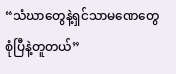“သံဃာတွေနဲ့ရှင်သာမဏေတွေစုံပြီနဲ့တူတယ်”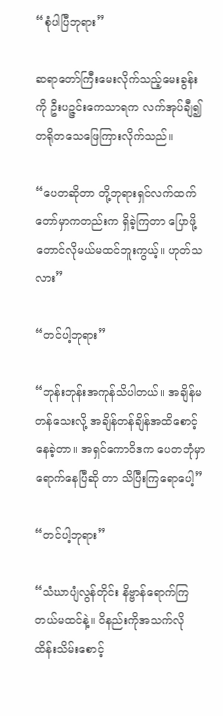“စုံပါပြီဘုရား”

ဆရာတော်ကြီးမေးလိုက်သည့်မေးခွန်းကို ဦးပဉ္ဇင်းကေသာရက လက်အုပ်ချီ၍ တရိုတသေဖြေကြားလိုက်သည်။

“ပေတဆိုတာ တို့ဘုရားရှင်လက်ထက်တော်မှာကတည်းက ရှိခဲ့ကြတာ ပြောဖို့တောင်လိုမယ်မထင်ဘူးကွယ့်။ ဟုတ်သလား”

“တင်ပါ့ဘုရား”

“ဘုန်းဘုန်းအကုန်သိပါတယ်။ အချိန်မတန်သေးလို့ အချိန်တန်ချိန်အထိစောင့်နေခဲ့တာ။ အရှင်ကောဝိဒက ပေတဘုံမှာရောက်နေပြီဆို တာ သိပြီးကြရောပေါ့”

“တင်ပါ့ဘုရား”

“သံဃာပျံလွန်တိုင်း နိဗ္ဗာန်ရောက်ကြတယ်မထင်နဲ့။ ဝိနည်းကိုအသက်လိုထိန်းသိမ်းစောင့်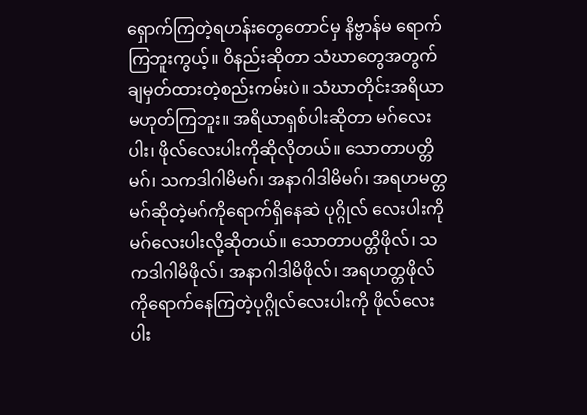ရှောက်ကြတဲ့ရဟန်းတွေတောင်မှ နိဗ္ဗာန်မ ရောက်ကြဘူးကွယ့်။ ဝိနည်းဆိုတာ သံဃာတွေအတွက်ချမှတ်ထားတဲ့စည်းကမ်းပဲ။ သံဃာတိုင်းအရိယာမဟုတ်ကြဘူး။ အရိယာရှစ်ပါးဆိုတာ မဂ်လေးပါး၊ ဖိုလ်လေးပါးကိုဆိုလိုတယ်။ သောတာပတ္တိမဂ်၊ သကဒါဂါမိမဂ်၊ အနာဂါဒါမိမဂ်၊ အရဟမတ္တမဂ်ဆိုတဲ့မဂ်ကိုရောက်ရှိနေဆဲ ပုဂ္ဂိုလ် လေးပါးကို မဂ်လေးပါးလို့ဆိုတယ်။ သောတာပတ္တိဖိုလ်၊ သကဒါဂါမိဖိုလ်၊ အနာဂါဒါမိဖိုလ်၊ အရဟတ္တဖိုလ်ကိုရောက်နေကြတဲ့ပုဂ္ဂိုလ်လေးပါးကို ဖိုလ်လေးပါး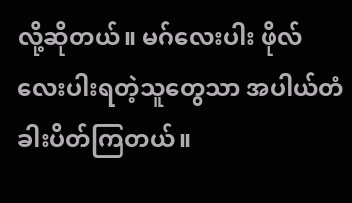လို့ဆိုတယ်။ မဂ်လေးပါး ဖိုလ်လေးပါးရတဲ့သူတွေသာ အပါယ်တံခါးပိတ်ကြတယ်။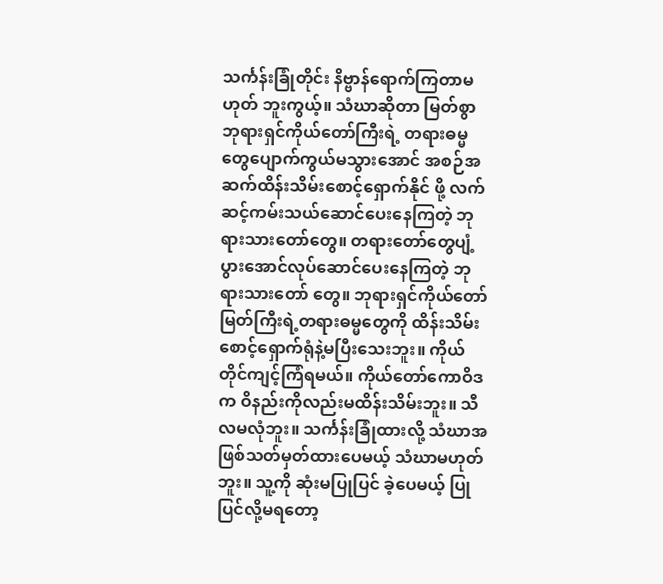သင်္ကန်းခြုံတိုင်း နိဗ္ဗာန်ရောက်ကြတာမဟုတ် ဘူးကွယ့်။ သံဃာဆိုတာ မြတ်စွာဘုရားရှင်ကိုယ်တော်ကြီးရဲ့ တရားဓမ္မတွေပျောက်ကွယ်မသွားအောင် အစဉ်အဆက်ထိန်းသိမ်းစောင့်ရှောက်နိုင် ဖို့ လက်ဆင့်ကမ်းသယ်ဆောင်ပေးနေကြတဲ့ ဘုရားသားတော်တွေ။ တရားတော်တွေပျံ့ပွားအောင်လုပ်ဆောင်ပေးနေကြတဲ့ ဘုရားသားတော် တွေ။ ဘုရားရှင်ကိုယ်တော်မြတ်ကြီးရဲ့တရားဓမ္မတွေကို ထိန်းသိမ်းစောင့်ရှောက်ရုံနဲ့မပြီးသေးဘူး။ ကိုယ်တိုင်ကျင့်ကြံရမယ်။ ကိုယ်တော်ကောဝိဒ က ဝိနည်းကိုလည်းမထိန်းသိမ်းဘူး။ သီလမလုံဘူး။ သင်္ကန်းခြုံထားလို့ သံဃာအဖြစ်သတ်မှတ်ထားပေမယ့် သံဃာမဟုတ်ဘူး။ သူ့ကို ဆုံးမပြုပြင် ခဲ့ပေမယ့် ပြုပြင်လို့မရတော့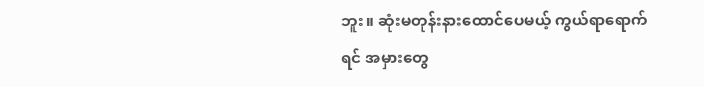ဘူး။ ဆုံးမတုန်းနားထောင်ပေမယ့် ကွယ်ရာရောက်ရင် အမှားတွေ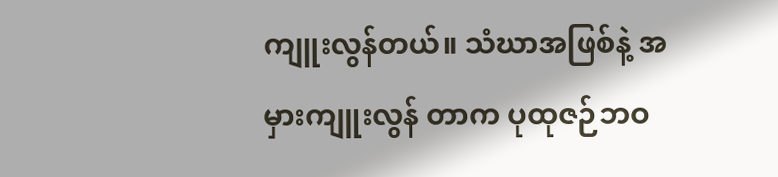ကျူးလွန်တယ်။ သံဃာအဖြစ်နဲ့ အမှားကျူးလွန် တာက ပုထုဇဉ်ဘဝ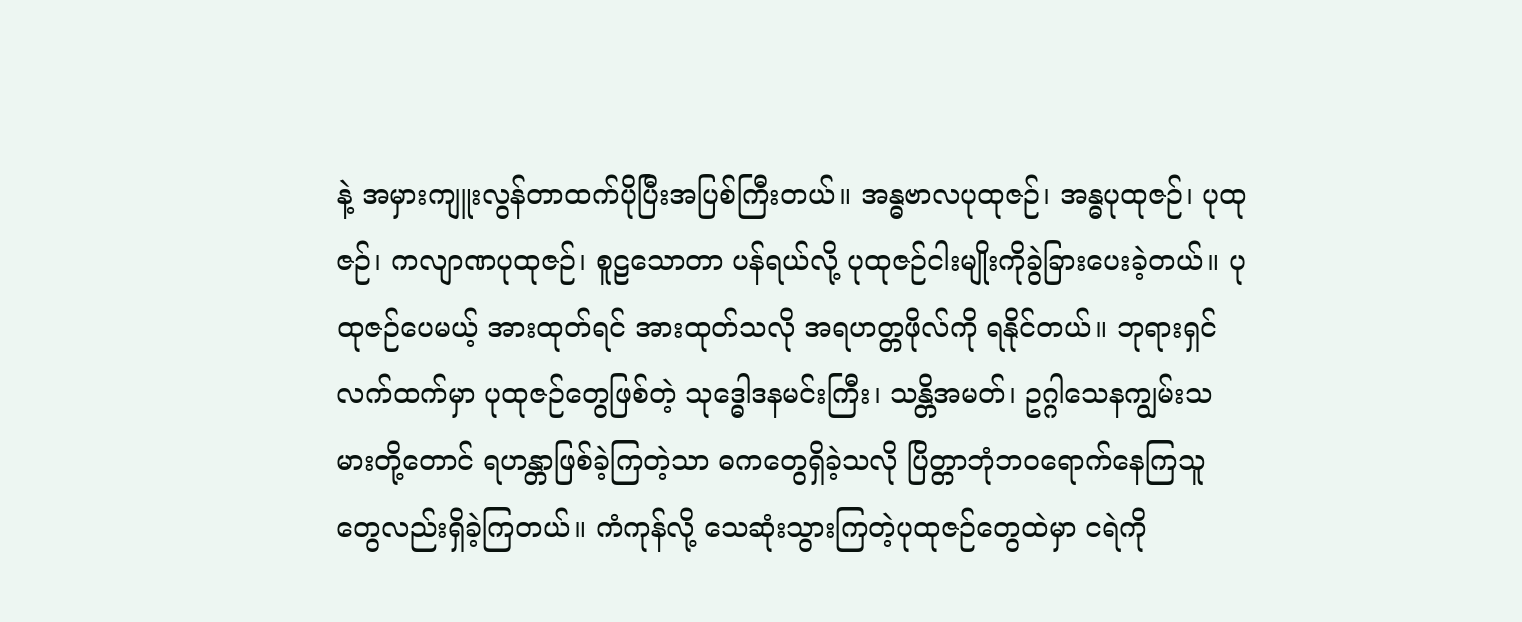နဲ့ အမှားကျူးလွန်တာထက်ပိုပြီးအပြစ်ကြီးတယ်။ အန္ဓဗာလပုထုဇဉ်၊ အန္ဓပုထုဇဉ်၊ ပုထုဇဉ်၊ ကလျာဏပုထုဇဉ်၊ စူဠသောတာ ပန်ရယ်လို့ ပုထုဇဉ်ငါးမျိုးကိုခွဲခြားပေးခဲ့တယ်။ ပုထုဇဉ်ပေမယ့် အားထုတ်ရင် အားထုတ်သလို အရဟတ္တဖိုလ်ကို ရနိုင်တယ်။ ဘုရားရှင်လက်ထက်မှာ ပုထုဇဉ်တွေဖြစ်တဲ့ သုဒ္ဓေါဒနမင်းကြီး၊ သန္တိအမတ်၊ ဥဂ္ဂါသေနကျွမ်းသမားတို့တောင် ရဟန္တာဖြစ်ခဲ့ကြတဲ့သာ ဓကတွေရှိခဲ့သလို ပြိတ္တာဘုံဘဝရောက်နေကြသူတွေလည်းရှိခဲ့ကြတယ်။ ကံကုန်လို့ သေဆုံးသွားကြတဲ့ပုထုဇဉ်တွေထဲမှာ ငရဲကို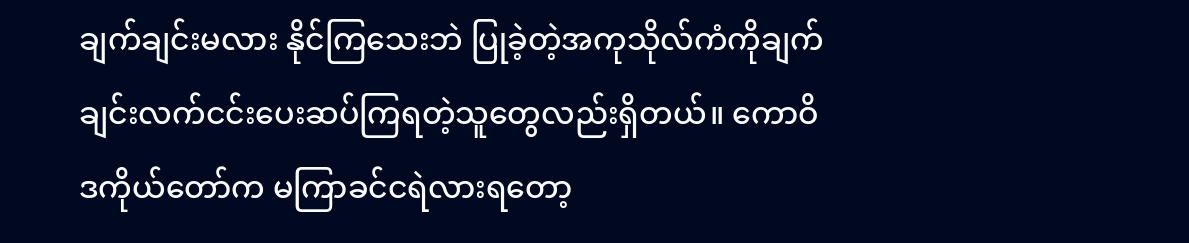ချက်ချင်းမလား နိုင်ကြသေးဘဲ ပြုခဲ့တဲ့အကုသိုလ်ကံကိုချက်ချင်းလက်ငင်းပေးဆပ်ကြရတဲ့သူတွေလည်းရှိတယ်။ ကောဝိဒကိုယ်တော်က မကြာခင်ငရဲလားရတော့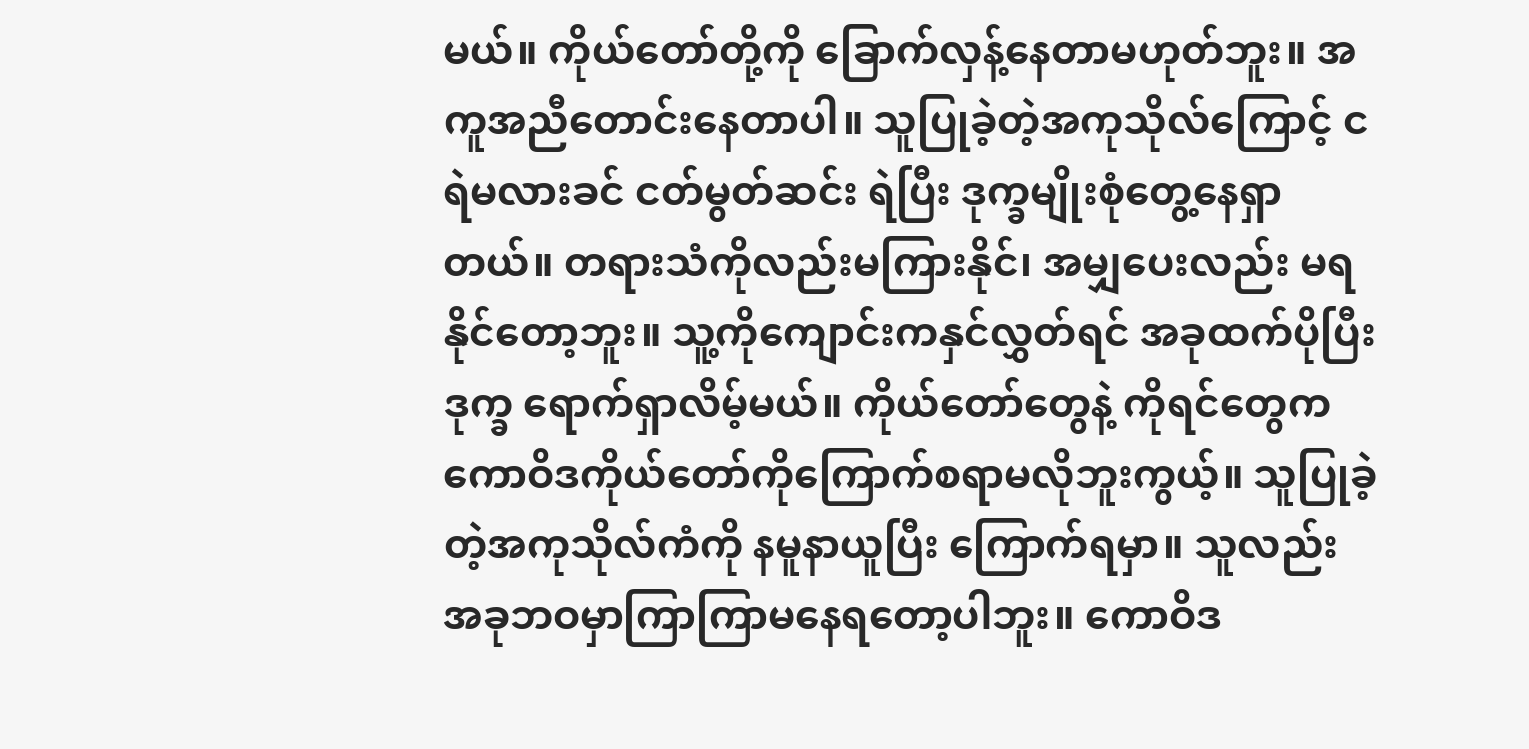မယ်။ ကိုယ်တော်တို့ကို ခြောက်လှန့်နေတာမဟုတ်ဘူး။ အကူအညီတောင်းနေတာပါ။ သူပြုခဲ့တဲ့အကုသိုလ်ကြောင့် ငရဲမလားခင် ငတ်မွတ်ဆင်း ရဲပြီး ဒုက္ခမျိုးစုံတွေ့နေရှာတယ်။ တရားသံကိုလည်းမကြားနိုင်၊ အမျှပေးလည်း မရနိုင်တော့ဘူး။ သူ့ကိုကျောင်းကနှင်လွှတ်ရင် အခုထက်ပိုပြီးဒုက္ခ ရောက်ရှာလိမ့်မယ်။ ကိုယ်တော်တွေနဲ့ ကိုရင်တွေက ကောဝိဒကိုယ်တော်ကိုကြောက်စရာမလိုဘူးကွယ့်။ သူပြုခဲ့တဲ့အကုသိုလ်ကံကို နမူနာယူပြီး ကြောက်ရမှာ။ သူလည်း အခုဘဝမှာကြာကြာမနေရတော့ပါဘူး။ ကောဝိဒ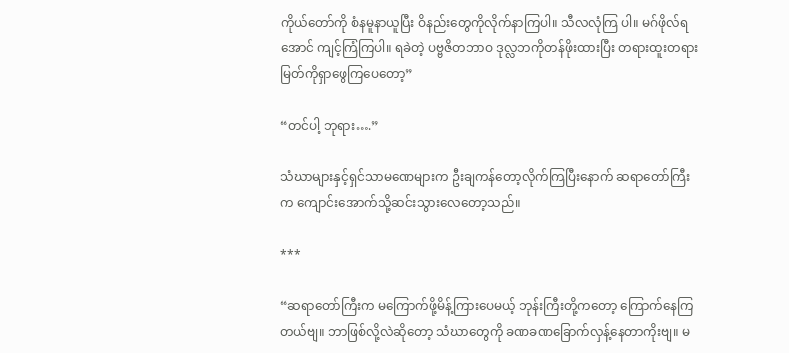ကိုယ်တော်ကို စံနမူနာယူပြီး ဝိနည်းတွေကိုလိုက်နာကြပါ။ သီလလုံကြ ပါ။ မဂ်ဖိုလ်ရအောင် ကျင့်ကြံကြပါ။ ရခဲတဲ့ ပဗ္ဗဇိတဘာဝ ဒုလ္လဘကိုတန်ဖိုးထားပြီး တရားထူးတရားမြတ်ကိုရှာဖွေကြပေတော့”

“တင်ပါ့ ဘုရား….”

သံဃာများနှင့်ရှင်သာမဏေများက ဦးချကန်တော့လိုက်ကြပြီးနောက် ဆရာတော်ကြီးက ကျောင်းအောက်သို့ဆင်းသွားလေတော့သည်။

***

“ဆရာတော်ကြီးက မကြောက်ဖို့မိန့်ကြားပေမယ့် ဘုန်းကြီးတို့ကတော့ ကြောက်နေကြတယ်ဗျ။ ဘာဖြစ်လို့လဲဆိုတော့ သံဃာတွေကို ခဏခဏခြောက်လှန့်နေတာကိုးဗျ။ မ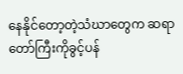နေနိုင်တော့တဲ့သံဃာတွေက ဆရာတော်ကြီးကိုခွင့်ပန်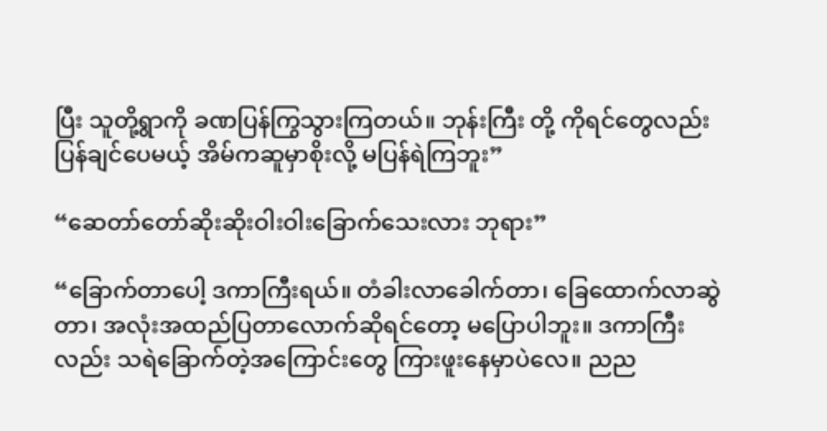ပြီး သူတို့ရွာကို ခဏပြန်ကြွသွားကြတယ်။ ဘုန်းကြီး တို့ ကိုရင်တွေလည်း ပြန်ချင်ပေမယ့် အိမ်ကဆူမှာစိုးလို့ မပြန်ရဲကြဘူး”

“ဆေတာ်တော်ဆိုးဆိုးဝါးဝါးခြောက်သေးလား ဘုရား”

“ခြောက်တာပေါ့ ဒကာကြီးရယ်။ တံခါးလာခေါက်တာ၊ ခြေထောက်လာဆွဲတာ၊ အလုံးအထည်ပြတာလောက်ဆိုရင်တော့ မပြောပါဘူး။ ဒကာကြီးလည်း သရဲခြောက်တဲ့အကြောင်းတွေ ကြားဖူးနေမှာပဲလေ။ ညည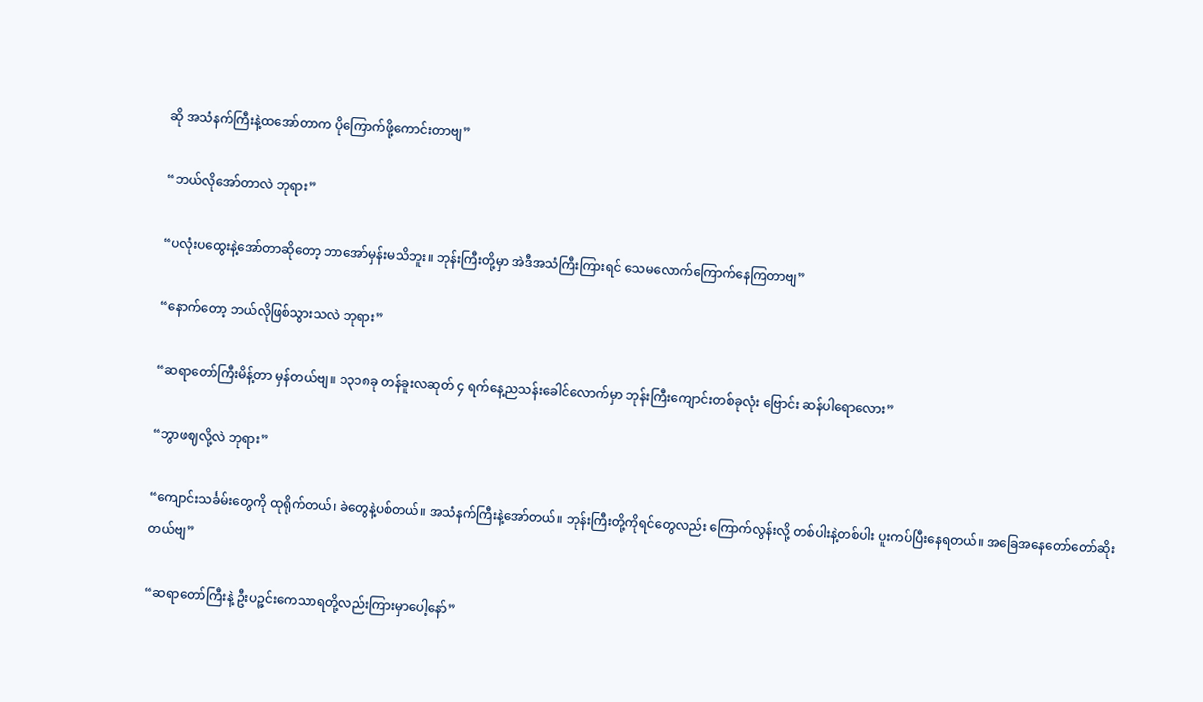ဆို အသံနက်ကြီးနဲ့ထအော်တာက ပိုကြောက်ဖို့ကောင်းတာဗျ”

“ဘယ်လိုအော်တာလဲ ဘုရား”

“ပလုံးပထွေးနဲ့အော်တာဆိုတော့ ဘာအော်မှန်းမသိဘူး။ ဘုန်းကြီးတို့မှာ အဲဒီအသံကြီးကြားရင် သေမလောက်ကြောက်နေကြတာဗျ”

“နောက်တော့ ဘယ်လိုဖြစ်သွားသလဲ ဘုရား”

“ဆရာတော်ကြီးမိန့်တာ မှန်တယ်ဗျ။ ၁၃၁၈ခု တန်ခူးလဆုတ် ၄ ရက်နေ့ညသန်းခေါင်လောက်မှာ ဘုန်းကြီးကျောင်းတစ်ခုလုံး ဗြောင်း ဆန်ပါရောလေား”

“ဘွာဖဈလို့လဲ ဘုရား”

“ကျောင်းသင်္ခမ်းတွေကို ထုရိုက်တယ်၊ ခဲတွေနဲ့ပစ်တယ်။ အသံနက်ကြီးနဲ့အော်တယ်။ ဘုန်းကြီးတို့ကိုရင်တွေလည်း ကြောက်လွန်းလို့ တစ်ပါးနဲ့တစ်ပါး ပူးကပ်ပြီးနေရတယ်။ အခြေအနေတော်တော်ဆိုးတယ်ဗျ”

“ဆရာတော်ကြီးနဲ့ ဦးပဉ္ဇင်းကေသာရတို့လည်းကြားမှာပေါ့နော်”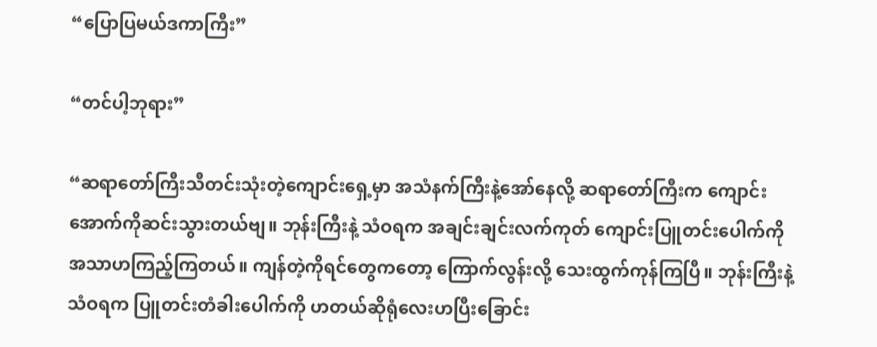“ပြောပြမယ်ဒကာကြီး”

“တင်ပါ့ဘုရား”

“ဆရာတော်ကြီးသီတင်းသုံးတဲ့ကျောင်းရှေ့မှာ အသံနက်ကြီးနဲ့အော်နေလို့ ဆရာတော်ကြီးက ကျောင်းအောက်ကိုဆင်းသွားတယ်ဗျ။ ဘုန်းကြီးနဲ့ သံဝရက အချင်းချင်းလက်ကုတ် ကျောင်းပြူတင်းပေါက်ကိုအသာဟကြည့်ကြတယ်။ ကျန်တဲ့ကိုရင်တွေကတော့ ကြောက်လွန်းလို့ သေးထွက်ကုန်ကြပြီ။ ဘုန်းကြီးနဲ့သံဝရက ပြူတင်းတံခါးပေါက်ကို ဟတယ်ဆိုရုံလေးဟပြီးခြောင်း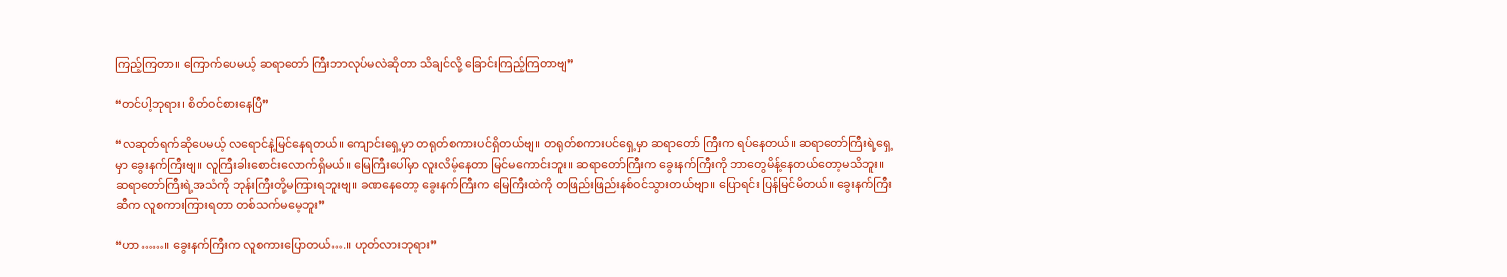ကြည့်ကြတာ။ ကြောက်ပေမယ့် ဆရာတော် ကြီးဘာလုပ်မလဲဆိုတာ သိချင်လို့ ခြောင်းကြည့်ကြတာဗျ”

“တင်ပါ့ဘုရား၊ စိတ်ဝင်စားနေပြီ”

“လဆုတ်ရက်ဆိုပေမယ့် လရောင်နဲ့မြင်နေရတယ်။ ကျောင်းရှေ့မှာ တရုတ်စကားပင်ရှိတယ်ဗျ။ တရုတ်စကားပင်ရှေ့မှာ ဆရာတော် ကြီးက ရပ်နေတယ်။ ဆရာတော်ကြီးရဲ့ရှေ့မှာ ခွေးနက်ကြီးဗျ။ လူကြီးခါးစောင်းလောက်ရှိမယ်။ မြေကြီးပေါ်မှာ လူးလိမ့်နေတာ မြင်မကောင်းဘူး။ ဆရာတော်ကြီးက ခွေးနက်ကြီးကို ဘာတွေမိန့်နေတယ်တော့မသိဘူး။ ဆရာတော်ကြီးရဲ့အသံကို ဘုန်းကြီးတို့မကြားရဘူးဗျ။ ခဏနေတော့ ခွေးနက်ကြီးက မြေကြီးထဲကို တဖြည်းဖြည်းနစ်ဝင်သွားတယ်ဗျာ။ ပြောရင်း ပြန်မြင်မိတယ်။ ခွေးနက်ကြီးဆီက လူစကားကြားရတာ တစ်သက်မမေ့ဘူး”

“ဟာ……။ ခွေးနက်ကြီးက လူစကားပြောတယ်….။ ဟုတ်လားဘုရား”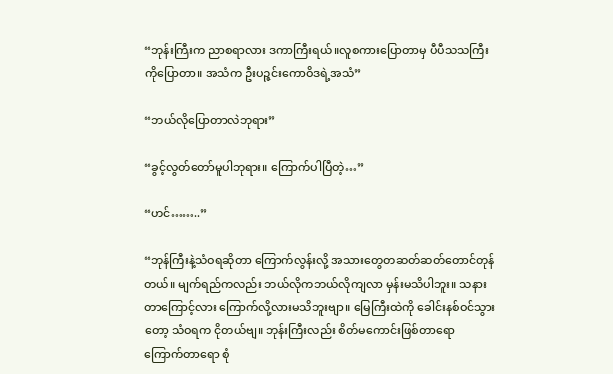“ဘုန်းကြီးက ညာစရာလား ဒကာကြီးရယ်။လူစကားပြောတာမှ ပီပီသသကြီးကိုပြောတာ။ အသံက ဦးပဉ္ဇင်းကောဝိဒရဲ့အသံ”

“ဘယ်လိုပြောတာလဲဘုရား”

“ခွင့်လွတ်တော်မူပါဘုရား။ ကြောက်ပါပြီတဲ့…”

“ဟင်……..”

“ဘုန်ကြီးနဲ့သံဝရဆိုတာ ကြောက်လွန်းလို့ အသားတွေတဆတ်ဆတ်တောင်တုန်တယ်။ မျက်ရည်ကလည်း ဘယ်လိုကဘယ်လိုကျလာ မှန်းမသိပါဘူး။ သနားတာကြောင့်လား ကြောက်လို့လားမသိဘူးဗျာ။ မြေကြီးထဲကို ခေါင်းနစ်ဝင်သွားတော့ သံဝရက ငိုတယ်ဗျ။ ဘုန်းကြီးလည်း စိတ်မကောင်းဖြစ်တာရော ကြောက်တာရော စုံ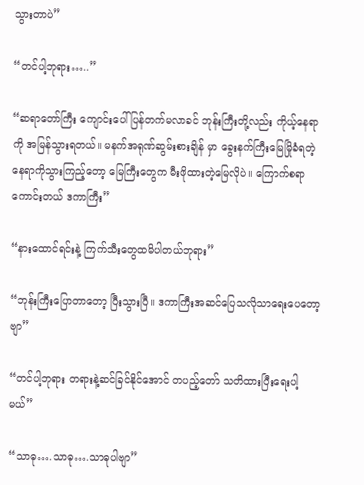သွားတာပဲ”

“တင်ပါ့ဘုရား…..”

“ဆရာတော်ကြီး ကျောင်းပေါ်ပြန်တက်မလာခင် ဘုန်းကြီးတို့လည်း ကိုယ့်နေရာကို အမြန်သွားရတယ်။ မနက်အရုဏ်ဆွမ်းစားချိန် မှာ ခွေးနက်ကြီးမြေမြိုခံရတဲ့နေရာကိုသွားကြည့်တော့ မြေကြီးတွေက မီးဖိုထားတဲ့မြေလိုပဲ။ ကြောက်စရာကောင်းတယ် ဒကာကြီး”

“နားထောင်ရင်းနဲ့ ကြက်သီးတွေထမိပါတယ်ဘုရား”

“ဘုန်းကြီးပြောတာတော့ ပြီးသွားပြီ။ ဒကာကြီးအဆင်ပြေသလိုသာရေးပေတော့ဗျာ”

“တင်ပါ့ဘုရား တရားနဲ့ဆင်ခြင်နိုင်အောင် တပည့်တော် သတိထားပြီးရေးပါ့မယ်”

“သာဓု….သာဓု….သာဓုပါဗျာ”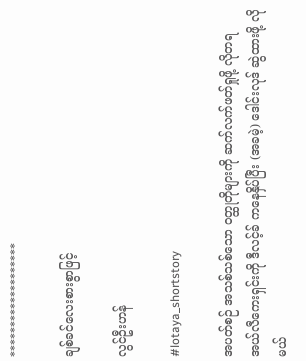*******************

ချစ်ခင်လေးစားစွာဖြင့်

လွင်ဦးဟန်

#lotaya_shortstory

အပတ်စဉ် အသစ်သစ်သော ဝတ္ထုတိုများကို ဆက်လက်ဖတ်ရှုဖို့ လိုတရ အယ်လီကေးရှင်းကို ဒီလင့်ခ် ကနေနှိပ်ပြီး (အခမဲ့) ဒေါင်းလုဒ် ဆွဲထားဖို့ လိုမယ်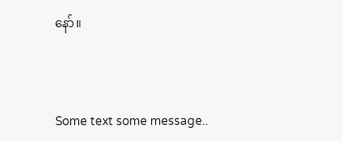နော်။



Some text some message..